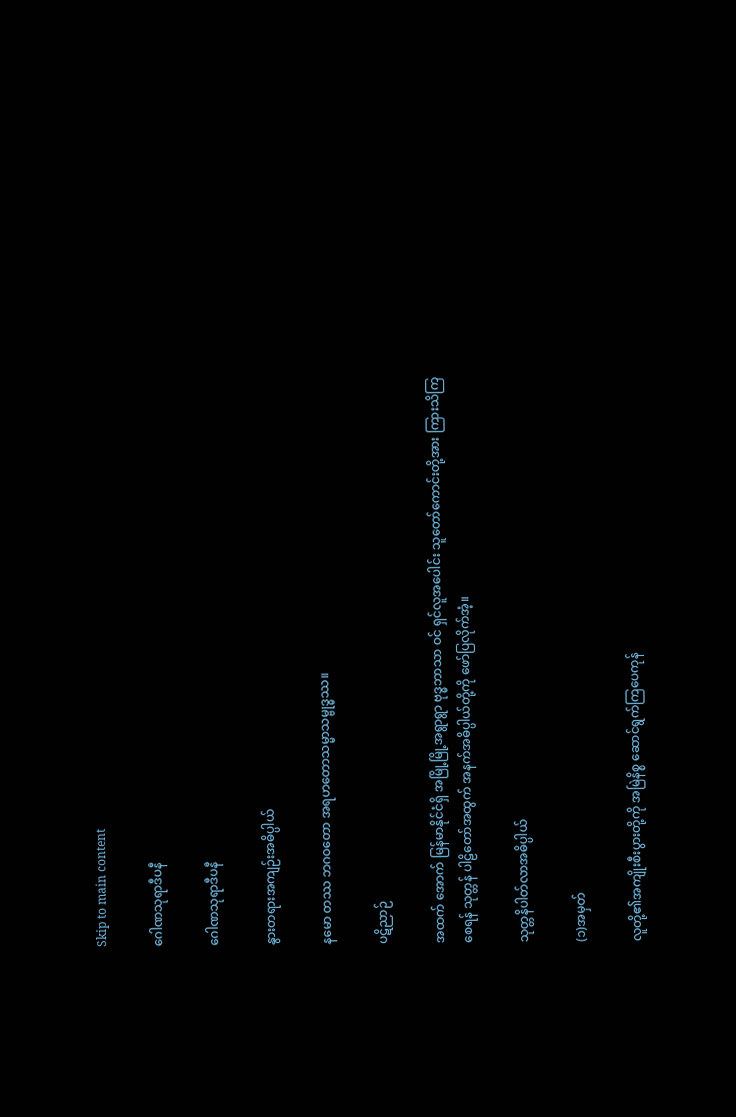Skip to main content

ဂေါဏသုရာဒီပနီ

ဂေါဏသုရာဒီပနီ

နွားတရားအကျဉ်းအဓိပ္ပါယ်

နမော တဿ ဘဂဝတော အရဟတောသမ္မာသမ္ဗုဒ္ဓဿ။

ပဋိညာဉ်

အထက် အောက် မြန်မာနိုင်ငံရှိ အမြို့မြို့အရွာရွာ ဗုဒ္ဓဘာသာ ဝင် ရှင်လူအပေါင်း သူတော်ကောင်းတို့အား ကြားသိကြစေရန် သုတ္တန် ပါဠိတော်အထွက် အနက်အဓိပ္ပါယ်တို့ကို ဖော်ပြလိုက်အံ့။

သုတ္တနိပါတ်လာအဓိပ္ပါယ်

(၁)အမှတ်

လူတို့၏အကျိုးစီးပွားတို့ကို အမြဲနိစ္စ ဆောင်ရွက်ကြပေကုန်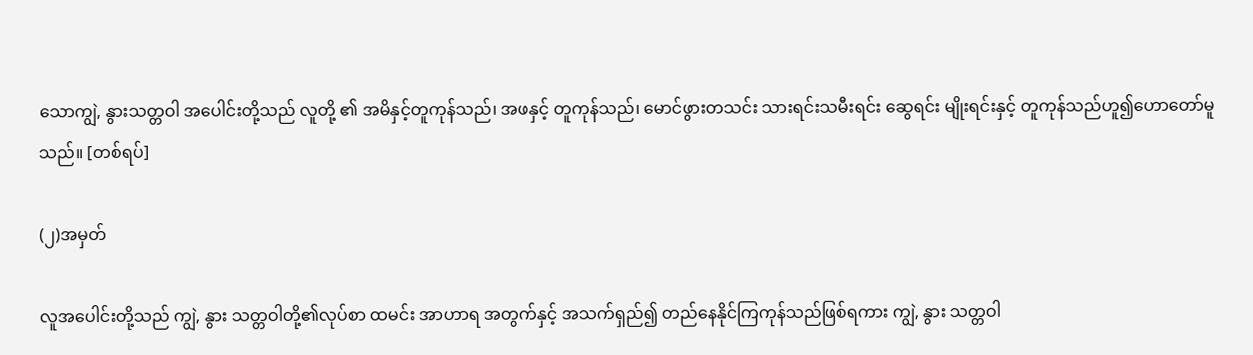သောကျွဲ, နွားသတ္တဝါ အပေါင်းတို့သည် လူတို့ ၏ အမိနှင့်တူကုန်သည်၊ အဖနှင့် တူကုန်သည်၊ မောင်ဖွားတသင်း သားရင်းသမီးရင်း ဆွေရင်း မျိုးရင်းနှင့် တူကုန်သည်ဟူ၍ဟောတော်မူသည်။ [တစ်ရပ်]

(၂)အမှတ်

လူအပေါင်းတို့သည် ကျွဲ, နွား သတ္တဝါတို့၏လုပ်စာ ထမင်း အာဟာရ အတွက်နှင့် အသက်ရှည်၍ တည်နေနိုင်ကြကုန်သည်ဖြစ်ရကား ကျွဲ, နွား သတ္တဝါ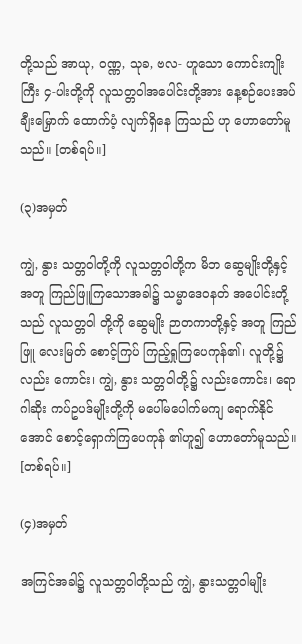တို့သည် အာယု, ဝဏ္ဏ, သုခ, ဗလ- ဟူသော ကောင်းကျိုးကြီး ၄-ပါးတို့ကို လူသတ္တဝါအပေါင်းတို့အား နေ့စဉ်ပေးအပ်ချီးမြှောက် ထောက်ပံ့ လျက်ရှိနေ ကြသည် ဟု ဟောတော်မူသည်။ [တစ်ရပ်။]

(၃)အမှတ်

ကျွဲ, နွား သတ္တဝါတို့ကို လူသတ္တဝါတို့က မိဘ ဆွေမျိုးတို့နှင့် အတူ ကြည်ဖြူကြသောအခါ၌ သမ္မာဒေဝနတ် အပေါင်းတို့သည် လူသတ္တဝါ တို့ကို ဆွေမျိုး ဉာတကာတို့နှင့် အတူ ကြည်ဖြူ လေးမြတ် စောင့်ကြပ် ကြည့်ရှုကြပေကုန်၏၊ လူတို့၌လည်း ကောင်း၊ ကျွဲ, နွား သတ္တဝါတို့၌ လည်းကောင်း၊ ရောဂါဆိုး ကပ်ဥပဒ်မျိုးတို့ကို မပေါ်မပေါက်မကျ ရောက်နိုင်အောင် စောင့်ရှောက်ကြပေကုန် ၏ဟူ၍ ဟောတော်မူသည်။ [တစ်ရပ်။]

(၄)အမှတ်

အကြင်အခါ၌ လူသတ္တဝါတို့သည် ကျွဲ, နွားသတ္တဝါမျိုး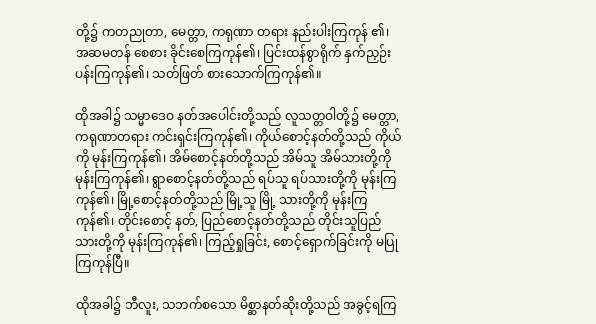တို့၌ ကတညုတာ, မေတ္တာ, ကရုဏာ တရား နည်းပါးကြကုန် ၏၊ အဆမတန် စေစား ခိုင်းစေကြကုန်၏၊ ပြင်းထန်စွာရိုက် နှက်ညှဉ်းပန်းကြကုန်၏၊ သတ်ဖြတ် စားသောက်ကြကုန်၏။

ထိုအခါ၌ သမ္မာဒေဝ နတ်အပေါင်းတို့သည် လူသတ္တဝါတို့၌ မေတ္တာ, ကရုဏာတရား ကင်းရှင်းကြကုန်၏၊ ကိုယ်စောင့်နတ်တို့သည် ကိုယ်ကို မုန်းကြကုန်၏၊ အိမ်စောင့်နတ်တို့သည် အိမ်သူ အိမ်သားတို့ကို မုန်းကြကုန်၏၊ ရွာစောင့်နတ်တို့သည် ရပ်သူ ရပ်သားတို့ကို မုန်းကြကုန်၏၊ မြို့စောင့်နတ်တို့သည် မြို့သူ မြို့ သားတို့ကို မုန်းကြကုန်၏၊ တိုင်းစောင့် နတ်, ပြည်စောင့်နတ်တို့သည် တိုင်းသူပြည်သားတို့ကို မုန်းကြကုန်၏၊ ကြည့်ရှုခြင်း, စောင့်ရှောက်ခြင်းကို မပြုကြကုန်ပြီ။

ထိုအခါ၌ ဘီလူး, သဘက်စသော မိစ္ဆာနတ်ဆိုးတို့သည် အခွင့်ရကြ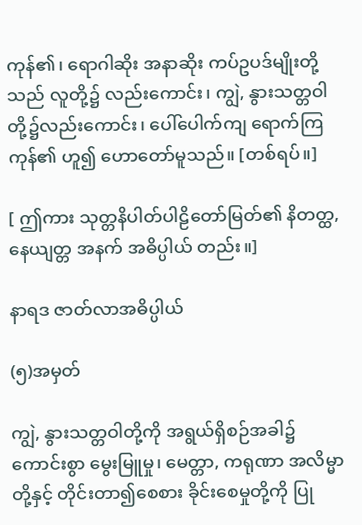ကုန်၏၊ ရောဂါဆိုး အနာဆိုး ကပ်ဥပဒ်မျိုးတို့သည် လူတို့၌ လည်းကောင်း၊ ကျွဲ, နွားသတ္တဝါတို့၌လည်းကောင်း၊ ပေါ်ပေါက်ကျ ရောက်ကြကုန်၏ ဟူ၍ ဟောတော်မူသည်။ [တစ်ရပ်။]

[ ဤကား သုတ္တနိပါတ်ပါဠိတော်မြတ်၏ နိတတ္ထ, နေယျတ္တ အနက် အဓိပ္ပါယ် တည်း။]

နာရဒ ဇာတ်လာအဓိပ္ပါယ်

(၅)အမှတ်

ကျွဲ, နွားသတ္တဝါတို့ကို အရွယ်ရှိစဉ်အခါ၌ ကောင်းစွာ မွေးမြူမှု၊ မေတ္တာ, ကရုဏာ အလိမ္မာတို့နှင့် တိုင်းတာ၍စေစား ခိုင်းစေမှုတို့ကို ပြု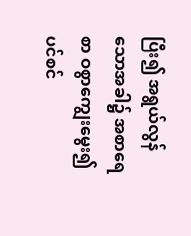ပြီး၍ အရွယ်လွန်သောအခါ၌ အစာရေစာ ဝစွာကျွေးမွေး၍ ပင်စင်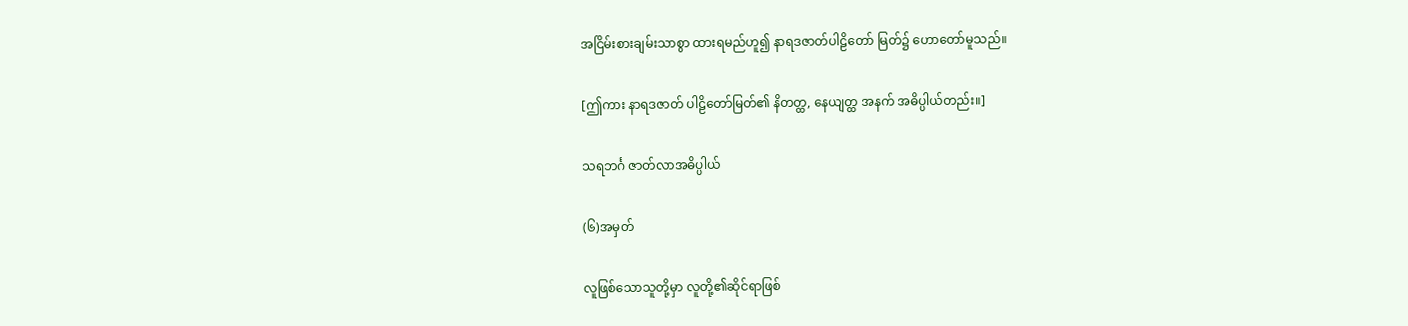အငြိမ်းစားချမ်းသာစွာ ထားရမည်ဟူ၍ နာရဒဇာတ်ပါဠိတော် မြတ်၌ ဟောတော်မူသည်။

[ဤကား နာရဒဇာတ် ပါဠိတော်မြတ်၏ နိတတ္ထ, နေယျတ္ထ အနက် အဓိပ္ပါယ်တည်း။]

သရဘင်္ဂ ဇာတ်လာအဓိပ္ပါယ်

(၆)အမှတ်

လူဖြစ်သောသူတို့မှာ လူတို့၏ဆိုင်ရာဖြစ်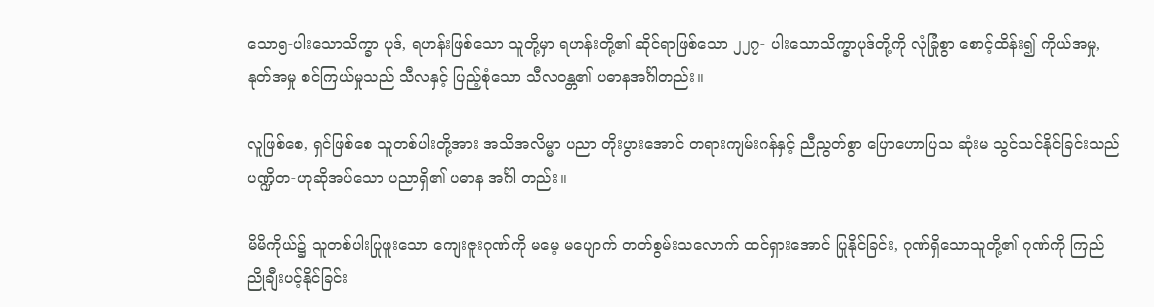သော၅-ပါးသောသိက္ခာ ပုဒ်, ရဟန်းဖြစ်သော သူတို့မှာ ရဟန်းတို့၏ ဆိုင်ရာဖြစ်သော ၂၂၇- ပါးသောသိက္ခာပုဒ်တို့ကို လုံခြုံစွာ စောင့်ထိန်း၍ ကိုယ်အမှု, နုတ်အမှု စင်ကြယ်မှုသည် သီလနှင့် ပြည့်စုံသော သီလဝန္တ၏ ပဓာနအင်္ဂါတည်း။

လူဖြစ်စေ, ရှင်ဖြစ်စေ သူတစ်ပါးတို့အား အသိအလိမ္မာ ပညာ တိုးပွားအောင် တရားကျမ်းဂန်နှင့် ညီညွတ်စွာ ပြောဟောပြသ ဆုံးမ သွင်သင်နိုင်ခြင်းသည် ပဏ္ဍိတ-ဟုဆိုအပ်သော ပညာရှိ၏ ပဓာန အင်္ဂါ တည်း။

မိမိကိုယ်၌ သူတစ်ပါးပြုဖူးသော ကျေးဇူးဂုဏ်ကို မမေ့ မပျောက် တတ်စွမ်းသလောက် ထင်ရှားအောင် ပြုနိုင်ခြင်း, ဂုဏ်ရှိသောသူတို့၏ ဂုဏ်ကို ကြည်ညိုချီးပင့်နိုင်ခြင်း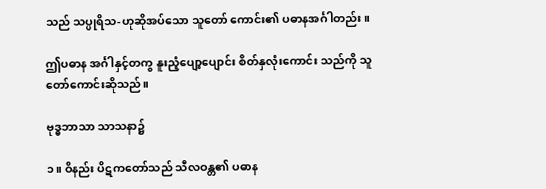သည် သပ္ပုရိသ-ဟုဆိုအပ်သော သူတော် ကောင်း၏ ပဓာနအင်္ဂါတည်း။

ဤပဓာန အင်္ဂါနှင့်တကွ နူးညံ့ပျော့ပျောင်း စိတ်နှလုံးကောင်း သည်ကို သူတော်ကောင်းဆိုသည်။

ဗုဒ္ဓဘာသာ သာသနာ၌

၁။ ဝိနည်း ပိဋကတော်သည် သီလဝန္တ၏ ပဓာန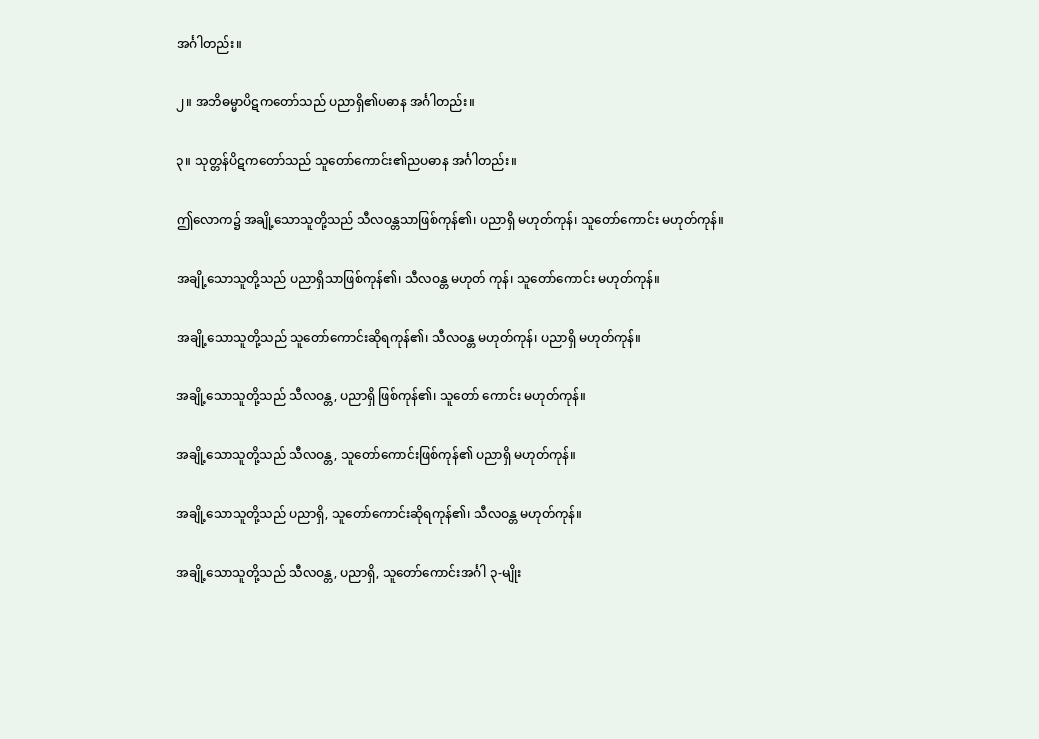အင်္ဂါတည်း။

၂။ အဘိဓမ္မာပိဋကတော်သည် ပညာရှိ၏ပဓာန အင်္ဂါတည်း။

၃။ သုတ္တန်ပိဋကတော်သည် သူတော်ကောင်း၏ညပဓာန အင်္ဂါတည်း။

ဤလောက၌ အချို့သောသူတို့သည် သီလဝန္တသာဖြစ်ကုန်၏၊ ပညာရှိ မဟုတ်ကုန်၊ သူတော်ကောင်း မဟုတ်ကုန်။

အချို့သောသူတို့သည် ပညာရှိသာဖြစ်ကုန်၏၊ သီလဝန္တ မဟုတ် ကုန်၊ သူတော်ကောင်း မဟုတ်ကုန်။

အချို့သောသူတို့သည် သူတော်ကောင်းဆိုရကုန်၏၊ သီလဝန္တ မဟုတ်ကုန်၊ ပညာရှိ မဟုတ်ကုန်။

အချို့သောသူတို့သည် သီလဝန္တ, ပညာရှိ ဖြစ်ကုန်၏၊ သူတော် ကောင်း မဟုတ်ကုန်။

အချို့သောသူတို့သည် သီလဝန္တ, သူတော်ကောင်းဖြစ်ကုန်၏ ပညာရှိ မဟုတ်ကုန်။

အချို့သောသူတို့သည် ပညာရှိ, သူတော်ကောင်းဆိုရကုန်၏၊ သီလဝန္တ မဟုတ်ကုန်။

အချို့သောသူတို့သည် သီလဝန္တ, ပညာရှိ, သူတော်ကောင်းအင်္ဂါ ၃-မျိုး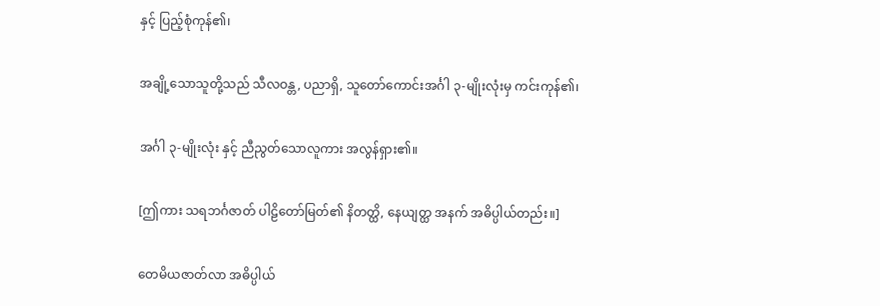နှင့် ပြည့်စုံကုန်၏၊

အချို့သောသူတို့သည် သီလဝန္တ, ပညာရှိ, သူတော်ကောင်းအင်္ဂါ ၃-မျိုးလုံးမှ ကင်းကုန်၏၊

အင်္ဂါ ၃-မျိုးလုံး နှင့် ညီညွတ်သောလူကား အလွန်ရှား၏။

[ဤကား သရဘင်္ဂဇာတ် ပါဠိတော်မြတ်၏ နိတတ္ထိ, နေယျတ္ထ အနက် အဓိပ္ပါယ်တည်း။]

တေမိယဇာတ်လာ အဓိပ္ပါယ်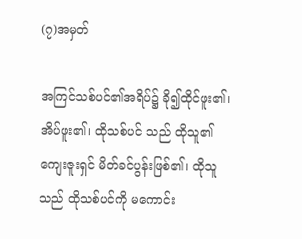(၇)အမှတ်

အကြင်သစ်ပင်၏အရိပ်၌ ခို၍ထိုင်ဖူး၏၊ အိပ်ဖူး၏၊ ထိုသစ်ပင် သည် ထိုသူ၏ ကျေးဇူးရှင် မိတ်ခင်ပွန်းဖြစ်၏၊ ထိုသူသည် ထိုသစ်ပင်ကို မကောင်း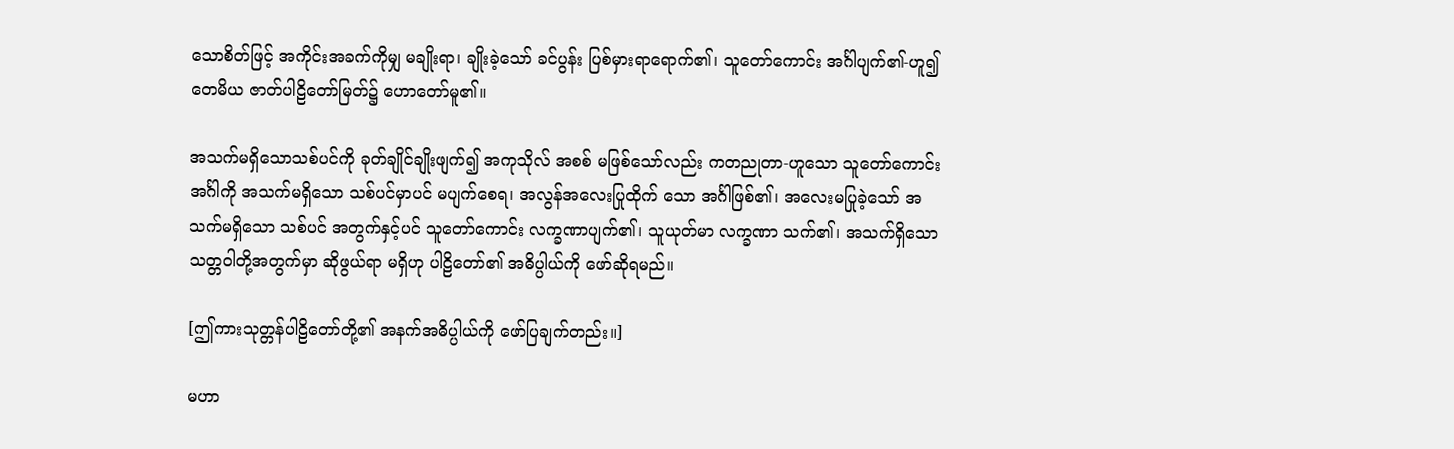သောစိတ်ဖြင့် အကိုင်းအခက်ကိုမျှ မချိုးရာ၊ ချိုးခဲ့သော် ခင်ပွန်း ပြစ်မှားရာရောက်၏၊ သူတော်ကောင်း အင်္ဂါပျက်၏-ဟူ၍ တေမိယ ဇာတ်ပါဠိတော်မြတ်၌ ဟောတော်မူ၏။

အသက်မရှိသောသစ်ပင်ကို ခုတ်ချိုင်ချိုးဖျက်၍ အကုသိုလ် အစစ် မဖြစ်သော်လည်း ကတညုတာ-ဟူသော သူတော်ကောင်းအင်္ဂါကို အသက်မရှိသော သစ်ပင်မှာပင် မပျက်စေရ၊ အလွန်အလေးပြုထိုက် သော အင်္ဂါဖြစ်၏၊ အလေးမပြုခဲ့သော် အသက်မရှိသော သစ်ပင် အတွက်နှင့်ပင် သူတော်ကောင်း လက္ခဏာပျက်၏၊ သူယုတ်မာ လက္ခဏာ သက်၏၊ အသက်ရှိသော သတ္တဝါတို့အတွက်မှာ ဆိုဖွယ်ရာ မရှိဟု ပါဠိတော်၏ အဓိပ္ပါယ်ကို ဖော်ဆိုရမည်။

[ဤကားသုတ္တန်ပါဠိတော်တို့၏ အနက်အဓိပ္ပါယ်ကို ဖော်ပြချက်တည်း။]

မဟာ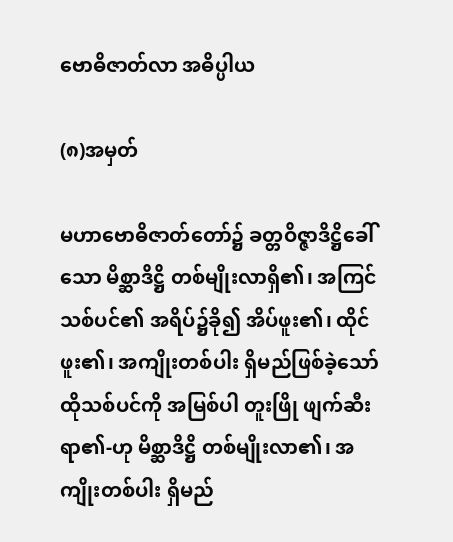ဗောဓိဇာတ်လာ အဓိပ္ပါယ

(၈)အမှတ်

မဟာဗောဓိဇာတ်တော်၌ ခတ္တဝိဇ္ဇာဒိဋ္ဌိခေါ်သော မိစ္ဆာဒိဋ္ဌိ တစ်မျိုးလာရှိ၏၊ အကြင်သစ်ပင်၏ အရိပ်၌ခို၍ အိပ်ဖူး၏၊ ထိုင်ဖူး၏၊ အကျိုးတစ်ပါး ရှိမည်ဖြစ်ခဲ့သော် ထိုသစ်ပင်ကို အမြစ်ပါ တူးဖြို ဖျက်ဆီးရာ၏-ဟု မိစ္ဆာဒိဋ္ဌိ တစ်မျိုးလာ၏၊ အကျိုးတစ်ပါး ရှိမည်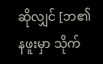ဆိုလျှင် [ဘ၏နဖူးမှာ သိုက်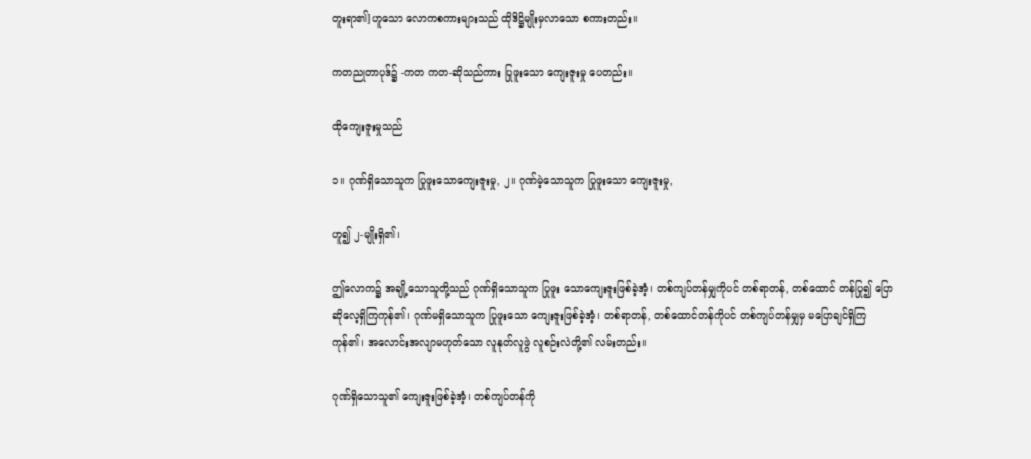တူးရာ၏]ဟူသော လောကစကားများသည် ထိုဒိဋ္ဌိမျိုးမှလာသော စကားတည်း။

ကတညုတာပုဒ်၌ -ကတ ကတ-ဆိုသည်ကား ပြုဖူးသော ကျေးဇူးမှု ပေတည်း။

ထိုကျေးဇူးမှုသည်

၁။ ဂုဏ်ရှိသောသူက ပြုဖူးသောကျေးဇူးမှု, ၂။ ဂုဏ်မဲ့သောသူက ပြုဖူးသော ကျေးဇူးမှု,

ဟူ၍ ၂-မျိုးရှိ၏၊

ဤလောက၌ အချို့သောသူတို့သည် ဂုဏ်ရှိသောသူက ပြုဖူး သောကျေးဇူးဖြစ်ခဲ့အံ့၊ တစ်ကျပ်တန်မျှကိုပင် တစ်ရာတန်, တစ်ထောင် တန်ပြု၍ ပြောဆိုလေ့ရှိကြကုန်၏၊ ဂုဏ်မရှိသောသူက ပြုဖူးသော ကျေးဇူးဖြစ်ခဲ့အံ့၊ တစ်ရာတန်, တစ်ထောင်တန်ကိုပင် တစ်ကျပ်တန်မျှမှ မပြောချင်ရှိကြကုန်၏၊ အလောင်းအလျာမဟုတ်သော လူနုတ်လူဖွဲ လူစဉ်းလဲတို့၏ လမ်းတည်း။

ဂုဏ်ရှိသောသူ၏ ကျေးဇူးဖြစ်ခဲ့အံ့၊ တစ်ကျပ်တန်ကို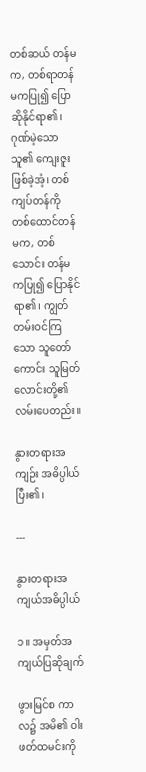တစ်ဆယ် တန်မက, တစ်ရာတန်မကပြု၍ ပြောဆိုနိုင်ရာ၏၊ ဂုဏ်မဲ့သောသူ၏ ကျေးဇူးဖြစ်ခဲ့အံ့၊ တစ်ကျပ်တန်ကို တစ်ထောင်တန်မက, တစ်သောင်း တန်မကပြု၍ ပြောနိုင်ရာ၏၊ ကျွတ်တမ်းဝင်ကြသော သူတော်ကောင်း သူမြတ်လောင်းတို့၏ လမ်းပေတည်း။

နွားတရားအကျဉ်း အဓိပ္ပါယ်ပြီး၏၊

---

နွားတရားအကျယ်အဓိပ္ပါယ်

၁။ အမှတ်အကျယ်ပြဆိုချက်

ဖွားမြင်စ ကာလ၌ အမိ၏ ဝါးဖတ်ထမင်းကို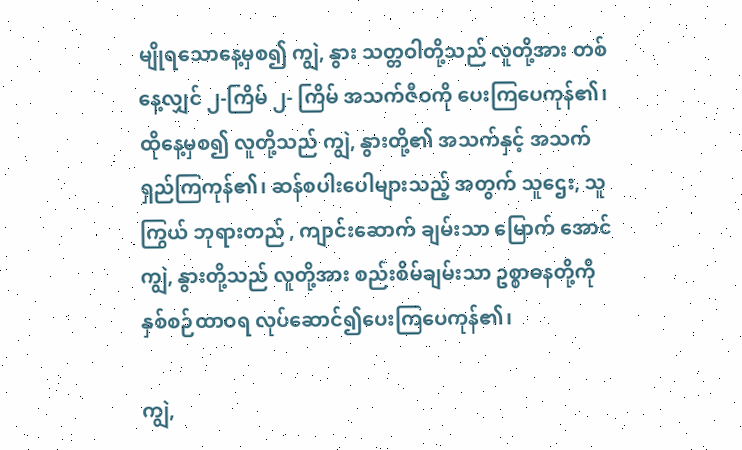မျိုရသောနေ့မှစ၍ ကျွဲ, နွား သတ္တဝါတို့သည် လူတို့အား တစ်နေ့လျှင် ၂-ကြိမ် ၂- ကြိမ် အသက်ဇီဝကို ပေးကြပေကုန်၏၊ ထိုနေ့မှစ၍ လူတို့သည် ကျွဲ, နွားတို့၏ အသက်နှင့် အသက်ရှည်ကြကုန်၏၊ ဆန်စပါးပေါများသည့် အတွက် သူဌေး, သူကြွယ် ဘုရားတည် , ကျာင်းဆောက် ချမ်းသာ မြောက် အောင် ကျွဲ, နွားတို့သည် လူတို့အား စည်းစိမ်ချမ်းသာ ဥစ္စာဓနတို့ကို နှစ်စဉ်ထာဝရ လုပ်ဆောင်၍ပေးကြပေကုန်၏၊

ကျွဲ,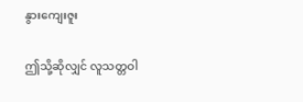နွားကျေးဇူး

ဤသို့ဆိုလျှင် လူသတ္တဝါ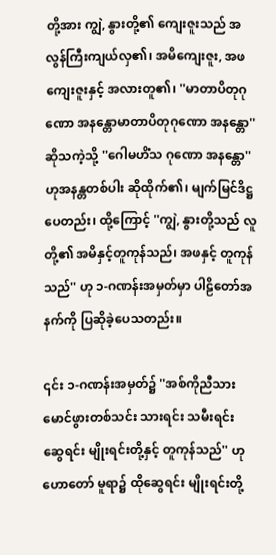တို့အား ကျွဲ, နွားတို့၏ ကျေးဇူးသည် အလွန်ကြီးကျယ်လှ၏၊ အမိကျေးဇူး, အဖကျေးဇူးနှင့် အလားတူ၏၊ ''မာတာပိတုဂုဏော အနန္တောမာတာပိတုဂုဏော အနန္တော'' ဆိုသကဲ့သို့ ''ဂေါမဟိံသ ဂုဏော အနန္တော'' ဟုအနန္တတစ်ပါး ဆိုထိုက်၏၊ မျက်မြင်ဒိဋ္ဌပေတည်း၊ ထို့ကြောင့် ''ကျွဲ, နွားတို့သည် လူတို့၏ အမိနှင့်တူကုန်သည်၊ အဖနှင့် တူကုန်သည်'' ဟု ၁-ဂဏန်းအမှတ်မှာ ပါဠိတော်အနက်ကို ပြဆိုခဲ့ပေသတည်း။

၎င်း ၁-ဂဏန်းအမှတ်၌ ''အစ်ကိုညီသား မောင်ဖွားတစ်သင်း သားရင်း သမီးရင်း ဆွေရင်း မျိုးရင်းတို့နှင့် တူကုန်သည်'' ဟု ဟောတော် မူရာ၌ ထိုဆွေရင်း မျိုးရင်းတို့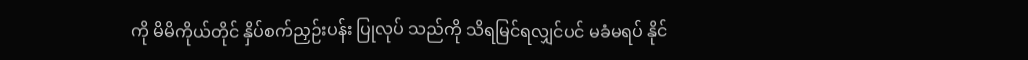ကို မိမိကိုယ်တိုင် နှိပ်စက်ညှဉ်းပန်း ပြုလုပ် သည်ကို သိရမြင်ရလျှင်ပင် မခံမရပ် နိုင်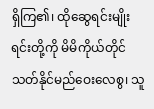ရှိကြ၏၊ ထိုဆွေရင်းမျိုး ရင်းတို့ကို မိမိကိုယ်တိုင် သတ်နိုင်မည်ဝေးလေစွ၊ သူ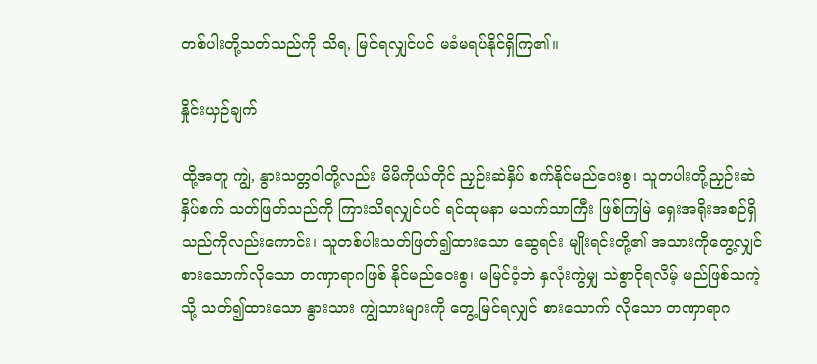တစ်ပါးတို့သတ်သည်ကို သိရ, မြင်ရလျှင်ပင် မခံမရပ်နိုင်ရှိကြ၏။

နှိုင်းယှဉ်ချက်

ထို့အတူ ကျွဲ, နွားသတ္တဝါတို့လည်း မိမိကိုယ်တိုင် ညှဉ်းဆဲနှိပ် စက်နိုင်မည်ဝေးစွ၊ သူတပါးတို့ညှဉ်းဆဲနှိပ်စက် သတ်ဖြတ်သည်ကို ကြားသိရလျှင်ပင် ရင်ထုမနာ မသက်သာကြီး ဖြစ်ကြမြဲ ရှေးအရိုးအစဉ်ရှိ သည်ကိုလည်းကောင်း၊ သူတစ်ပါးသတ်ဖြတ်၍ထားသော ဆွေရင်း မျိုးရင်းတို့၏ အသားကိုတွေ့လျှင် စားသောက်လိုသော တဏှာရာဂဖြစ် နိုင်မည်ဝေးစွ၊ မမြင်ဝံ့ဘဲ နှလုံးကွဲမျှ သဲစွာငိုရလိမ့် မည်ဖြစ်သကဲ့သို့ သတ်၍ထားသော နွားသား ကျွဲသားများကို တွေ့မြင်ရလျှင် စားသောက် လိုသော တဏှာရာဂ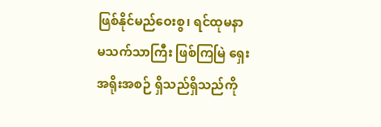ဖြစ်နိုင်မည်ဝေးစွ၊ ရင်ထုမနာ မသက်သာကြီး ဖြစ်ကြမြဲ ရှေးအရိုးအစဉ် ရှိသည်ရှိသည်ကို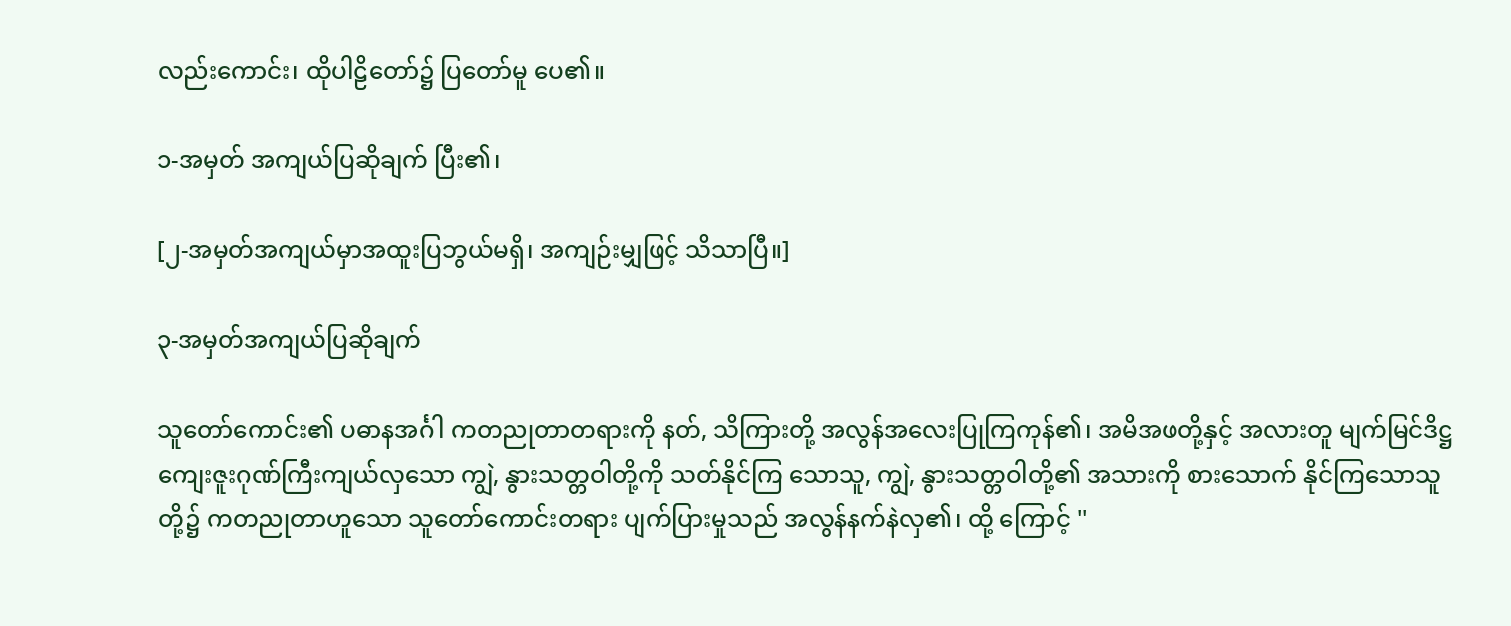လည်းကောင်း၊ ထိုပါဠိတော်၌ ပြတော်မူ ပေ၏။

၁-အမှတ် အကျယ်ပြဆိုချက် ပြီး၏၊

[၂-အမှတ်အကျယ်မှာအထူးပြဘွယ်မရှိ၊ အကျဉ်းမျှဖြင့် သိသာပြီ။]

၃-အမှတ်အကျယ်ပြဆိုချက်

သူတော်ကောင်း၏ ပဓာနအင်္ဂါ ကတညုတာတရားကို နတ်, သိကြားတို့ အလွန်အလေးပြုကြကုန်၏၊ အမိအဖတို့နှင့် အလားတူ မျက်မြင်ဒိဋ္ဌ ကျေးဇူးဂုဏ်ကြီးကျယ်လှသော ကျွဲ, နွားသတ္တဝါတို့ကို သတ်နိုင်ကြ သောသူ, ကျွဲ, နွားသတ္တဝါတို့၏ အသားကို စားသောက် နိုင်ကြသောသူတို့၌ ကတညုတာဟူသော သူတော်ကောင်းတရား ပျက်ပြားမှုသည် အလွန်နက်နဲလှ၏၊ ထို့ ကြောင့် ''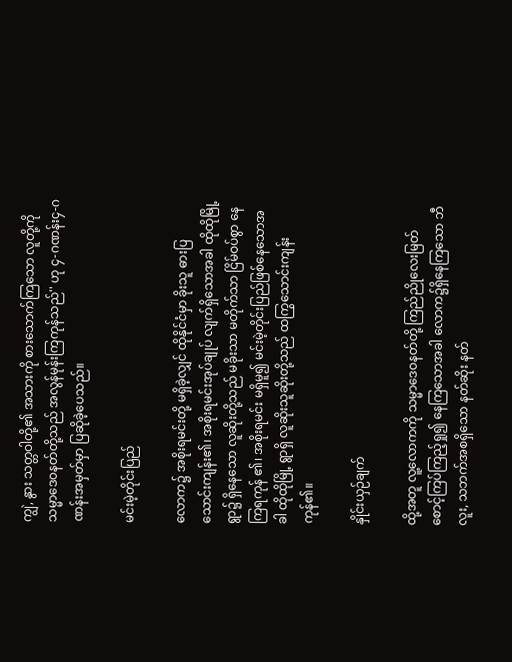ကျွဲ, နွား သတ္တဝါတို့၏ အသားကို စားသောက်ကြသော လူတို့ကို သမ္မာဒေဝနတ်တို့သည် အလွန်မုန်းကြကုန်သည်'' ဟု ၄-ဂဏန်း၄-ဂဏန်းအမှတ်မှာ ပြဆိုခဲ့ပေသည်။

မင်းမဲ့တိုင်းပြည်

လောက၌ အစိုးရမင်းတို့ မရှိခဲ့လျှင် ထိုနိုင်ငံမှာ ခိုးသူ ဓားပြ သောင်းကျန်း၏၊ အစိုးရမင်းအုပ်ချုပ် လျက်ရှိသောအခါ ထိုထိုမြို့ ရွာ၌ ရှိနေသော လူဆိုးတို့သည် မခိုးသာ မတိုက်သာ ငြိမ်ဝပ်စွာ နေကြရကုန် ၏၊ အစိုးရမင်း မရှိမူ၍ မင်းမဲ့တိုင်းပြည်ဖြစ်နေသောအခါ ထိုထိုမြို့ ရွာရှိ လူဆိုးသူဆိုးတို့သည် ထကြွသောင်းကျန်းကုန်၏။

နှိုင်းယှဉ်ချက်

ထို့အတူ လူ့လောကကို သမ္မာဒေဝနတ်တို့ ကြည်ညိုလေးမြတ် စောင့်ကြပ်ကြည့်ရှု၍ နေကြသောအခါ လောက၌ရှိနေကြသော ဘီလူး, သဘက်အစရှိသော နတ်ဆိုး နတ်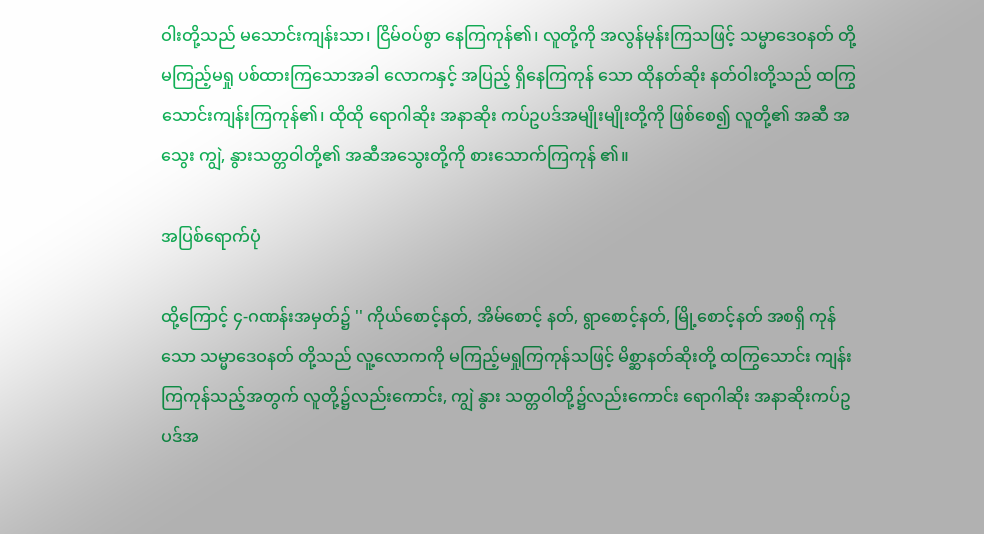ဝါးတို့သည် မသောင်းကျန်းသာ၊ ငြိမ်ဝပ်စွာ နေကြကုန်၏၊ လူတို့ကို အလွန်မုန်းကြသဖြင့် သမ္မာဒေဝနတ် တို့ မကြည့်မရှု ပစ်ထားကြသောအခါ လောကနှင့် အပြည့် ရှိနေကြကုန် သော ထိုနတ်ဆိုး နတ်ဝါးတို့သည် ထကြွသောင်းကျန်းကြကုန်၏၊ ထိုထို ရောဂါဆိုး အနာဆိုး ကပ်ဥပဒ်အမျိုးမျိုးတို့ကို ဖြစ်စေ၍ လူတို့၏ အဆီ အသွေး ကျွဲ, နွားသတ္တဝါတို့၏ အဆီအသွေးတို့ကို စားသောက်ကြကုန် ၏။

အပြစ်ရောက်ပုံ

ထို့ကြောင့် ၄-ဂဏန်းအမှတ်၌ '' ကိုယ်စောင့်နတ်, အိမ်စောင့် နတ်, ရွာစောင့်နတ်, မြို့စောင့်နတ် အစရှိ ကုန်သော သမ္မာဒေဝနတ် တို့သည် လူ့လောကကို မကြည့်မရှုကြကုန်သဖြင့် မိစ္ဆာနတ်ဆိုးတို့ ထကြွသောင်း ကျန်းကြကုန်သည့်အတွက် လူတို့၌လည်းကောင်း, ကျွဲ နွား သတ္တဝါတို့၌လည်းကောင်း ရောဂါဆိုး အနာဆိုးကပ်ဥပဒ်အ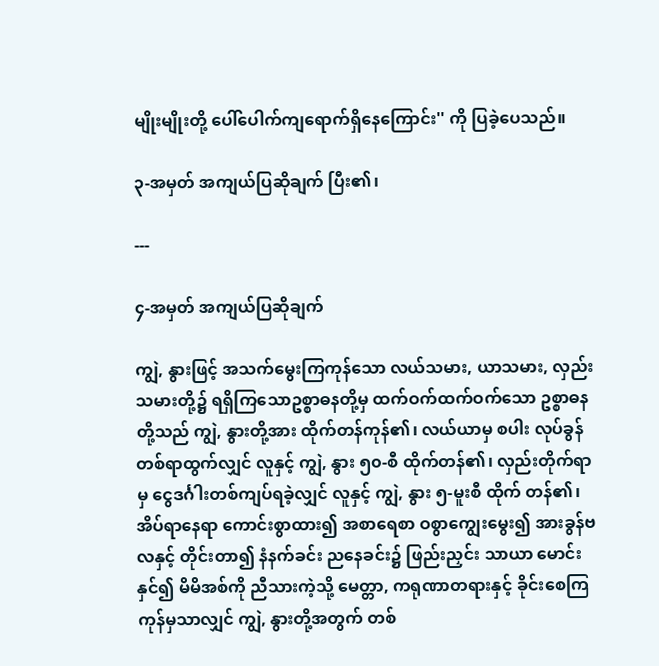မျိုးမျိုးတို့ ပေါ်ပေါက်ကျရောက်ရှိနေကြောင်း'' ကို ပြခဲ့ပေသည်။

၃-အမှတ် အကျယ်ပြဆိုချက် ပြီး၏၊

---

၄-အမှတ် အကျယ်ပြဆိုချက်

ကျွဲ, နွားဖြင့် အသက်မွေးကြကုန်သော လယ်သမား, ယာသမား, လှည်းသမားတို့၌ ရရှိကြသောဥစ္စာဓနတို့မှ ထက်ဝက်ထက်ဝက်သော ဥစ္စာဓနတို့သည် ကျွဲ, နွားတို့အား ထိုက်တန်ကုန်၏၊ လယ်ယာမှ စပါး လုပ်ခွန် တစ်ရာထွက်လျှင် လူနှင့် ကျွဲ, နွား ၅၀-စီ ထိုက်တန်၏၊ လှည်းတိုက်ရာမှ ငွေဒင်္ဂါးတစ်ကျပ်ရခဲ့လျှင် လူနှင့် ကျွဲ, နွား ၅-မူးစီ ထိုက် တန်၏၊ အိပ်ရာနေရာ ကောင်းစွာထား၍ အစာရေစာ ဝစွာကျွေးမွေး၍ အားခွန်ဗလနှင့် တိုင်းတာ၍ နံနက်ခင်း ညနေခင်း၌ ဖြည်းညှင်း သာယာ မောင်းနှင်၍ မိမိအစ်ကို ညီသားကဲ့သို့ မေတ္တာ, ကရုဏာတရားနှင့် ခိုင်းစေကြကုန်မှသာလျှင် ကျွဲ, နွားတို့အတွက် တစ်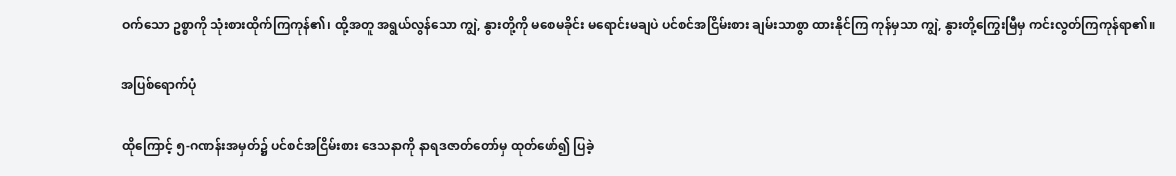ဝက်သော ဥစ္စာကို သုံးစားထိုက်ကြကုန်၏၊ ထို့အတူ အရွယ်လွန်သော ကျွဲ, နွားတို့ကို မစေမခိုင်း မရောင်းမချပဲ ပင်စင်အငြိမ်းစား ချမ်းသာစွာ ထားနိုင်ကြ ကုန်မှသာ ကျွဲ, နွားတို့ကြွေးမြီမှ ကင်းလွတ်ကြကုန်ရာ၏။

အပြစ်ရောက်ပုံ

ထိုကြောင့် ၅-ဂဏန်းအမှတ်၌ ပင်စင်အငြိမ်းစား ဒေသနာကို နာရဒဇာတ်တော်မှ ထုတ်ဖော်၍ ပြခဲ့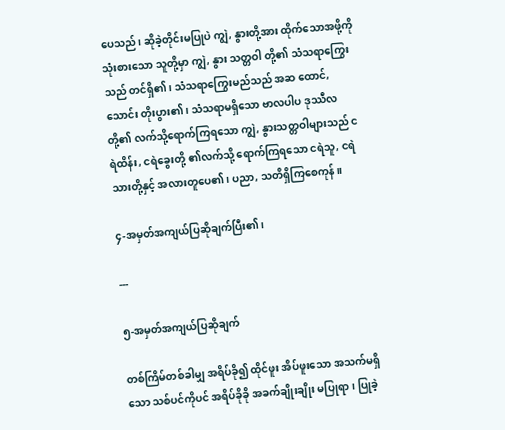ပေသည်၊ ဆိုခဲ့တိုင်းမပြုပဲ ကျွဲ, နွားတို့အား ထိုက်သောအဖို့ကို သုံးစားသော သူတို့မှာ ကျွဲ, နွား သတ္တဝါ တို့၏ သံသရာကြွေးသည် တင်ရှိ၏၊ သံသရာကြွေးမည်သည် အဆ ထောင်, သောင်း တိုးပွား၏၊ သံသရာမရှိသော ဗာလပါပ ဒုဿီလတို့၏ လက်သို့ရောက်ကြရသော ကျွဲ, နွားသတ္တဝါများသည် ငရဲထိန်း, ငရဲခွေးတို့ ၏လက်သို့ ရောက်ကြရသော ငရဲသူ, ငရဲသားတို့နှင့် အလားတူပေ၏၊ ပညာ, သတိရှိကြစေကုန်။

၄-အမှတ်အကျယ်ပြဆိုချက်ပြီး၏၊

---

၅-အမှတ်အကျယ်ပြဆိုချက်

တစ်ကြိမ်တစ်ခါမျှ အရိပ်ခို၍ ထိုင်ဖူး အိပ်ဖူးသော အသက်မရှိ သော သစ်ပင်ကိုပင် အရိပ်ခိုခို အခက်ချိုးချိုး မပြုရာ၊ ပြုခဲ့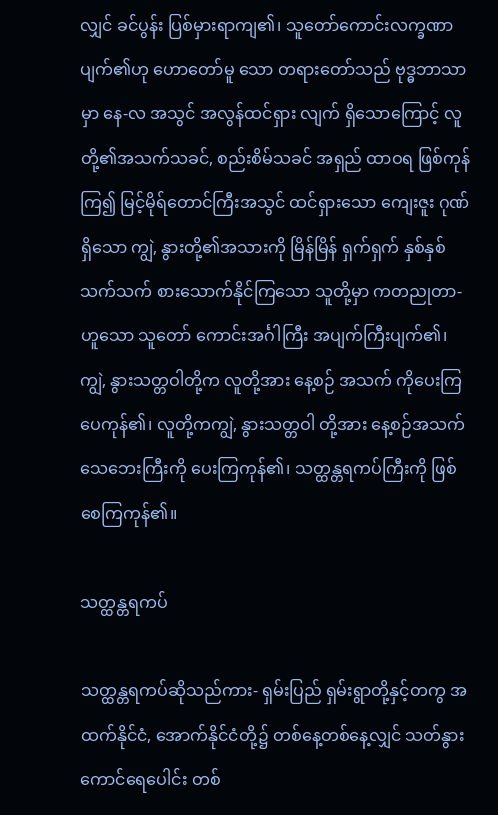လျှင် ခင်ပွန်း ပြစ်မှားရာကျ၏၊ သူတော်ကောင်းလက္ခဏာ ပျက်၏ဟု ဟောတော်မူ သော တရားတော်သည် ဗုဒ္ဓဘာသာမှာ နေ-လ အသွင် အလွန်ထင်ရှား လျက် ရှိသောကြောင့် လူတို့၏အသက်သခင်, စည်းစိမ်သခင် အရှည် ထာဝရ ဖြစ်ကုန်ကြ၍ မြင့်မိုရ်တောင်ကြီးအသွင် ထင်ရှားသော ကျေးဇူး ဂုဏ်ရှိသော ကျွဲ, နွားတို့၏အသားကို မြိန်မြိန် ရှက်ရှက် နှစ်နှစ် သက်သက် စားသောက်နိုင်ကြသော သူတို့မှာ ကတညုတာ-ဟူသော သူတော် ကောင်းအင်္ဂါကြီး အပျက်ကြီးပျက်၏၊ ကျွဲ, နွားသတ္တဝါတို့က လူတို့အား နေ့စဉ် အသက် ကိုပေးကြပေကုန်၏၊ လူတို့ကကျွဲ, နွားသတ္တဝါ တို့အား နေ့စဉ်အသက် သေဘေးကြီးကို ပေးကြကုန်၏၊ သတ္ထန္တရကပ်ကြီးကို ဖြစ်စေကြကုန်၏။

သတ္ထန္တရကပ်

သတ္ထန္တရကပ်ဆိုသည်ကား- ရှမ်းပြည် ရှမ်းရွာတို့နှင့်တကွ အထက်နိုင်ငံ, အောက်နိုင်ငံတို့၌ တစ်နေ့တစ်နေ့လျှင် သတ်နွား ကောင်ရေပေါင်း တစ်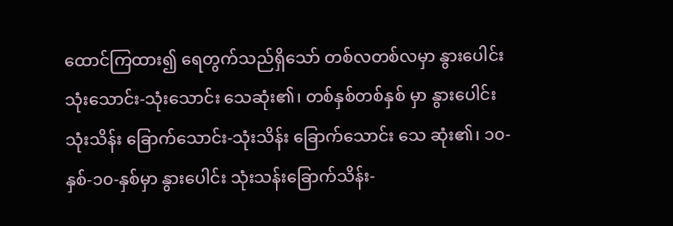ထောင်ကြထား၍ ရေတွက်သည်ရှိသော် တစ်လတစ်လမှာ နွားပေါင်း သုံးသောင်း-သုံးသောင်း သေဆုံး၏၊ တစ်နှစ်တစ်နှစ် မှာ နွားပေါင်း သုံးသိန်း ခြောက်သောင်း-သုံးသိန်း ခြောက်သောင်း သေ ဆုံး၏၊ ၁၀-နှစ်-၁၀-နှစ်မှာ နွားပေါင်း သုံးသန်းခြောက်သိန်း-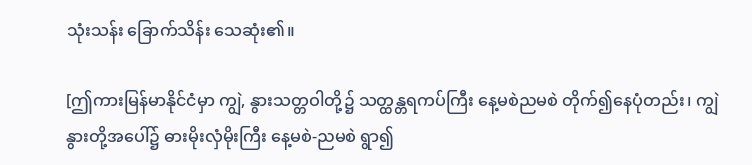သုံးသန်း ခြောက်သိန်း သေဆုံး၏။

[ဤကားမြန်မာနိုင်ငံမှာ ကျွဲ, နွားသတ္တဝါတို့၌ သတ္ထန္တရကပ်ကြီး နေ့မစဲညမစဲ တိုက်၍နေပုံတည်း၊ ကျွဲနွားတို့အပေါ်၌ ဓားမိုးလှံမိုးကြီး နေ့မစဲ-ညမစဲ ရွာ၍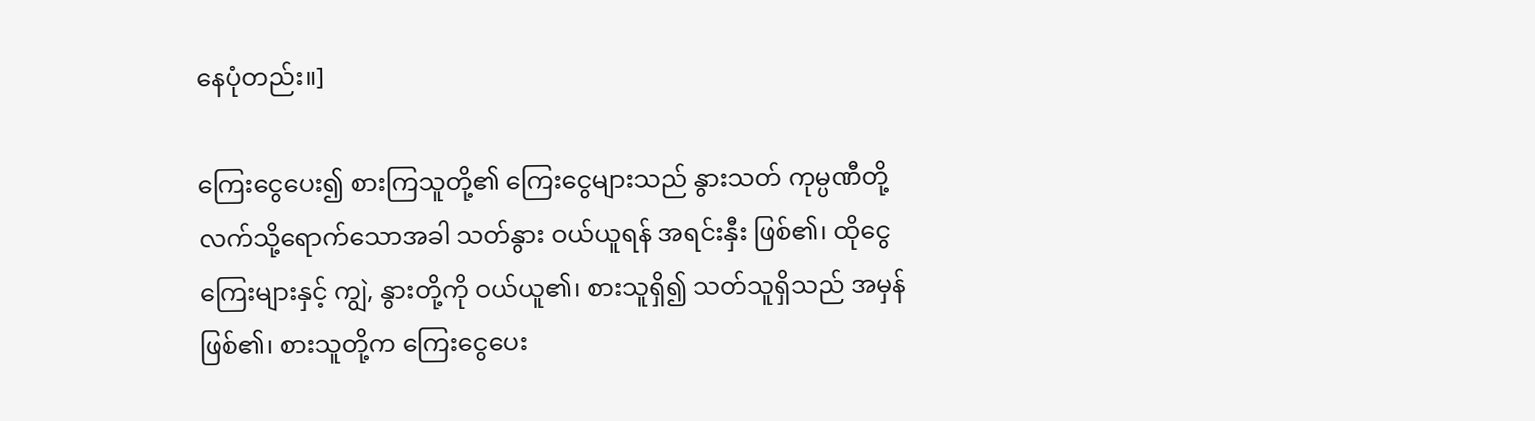နေပုံတည်း။]

ကြေးငွေပေး၍ စားကြသူတို့၏ ကြေးငွေများသည် နွားသတ် ကုမ္ပဏီတို့ လက်သို့ရောက်သောအခါ သတ်နွား ဝယ်ယူရန် အရင်းနှီး ဖြစ်၏၊ ထိုငွေကြေးများနှင့် ကျွဲ, နွားတို့ကို ဝယ်ယူ၏၊ စားသူရှိ၍ သတ်သူရှိသည် အမှန်ဖြစ်၏၊ စားသူတို့က ကြေးငွေပေး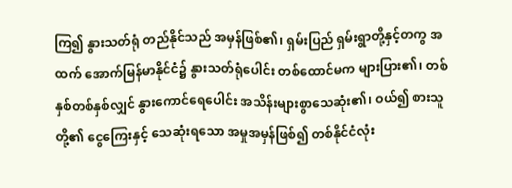ကြ၍ နွားသတ်ရုံ တည်နိုင်သည် အမှန်ဖြစ်၏၊ ရှမ်းပြည် ရှမ်းရွာတို့နှင့်တကွ အထက် အောက်မြန်မာနိုင်ငံ၌ နွားသတ်ရုံပေါင်း တစ်ထောင်မက များပြား၏၊ တစ်နှစ်တစ်နှစ်လျှင် နွားကောင်ရေပေါင်း အသိန်းများစွာသေဆုံး၏၊ ဝယ်၍ စားသူတို့၏ ငွေကြေးနှင့် သေဆုံးရသော အမှုအမှန်ဖြစ်၍ တစ်နိုင်ငံလုံး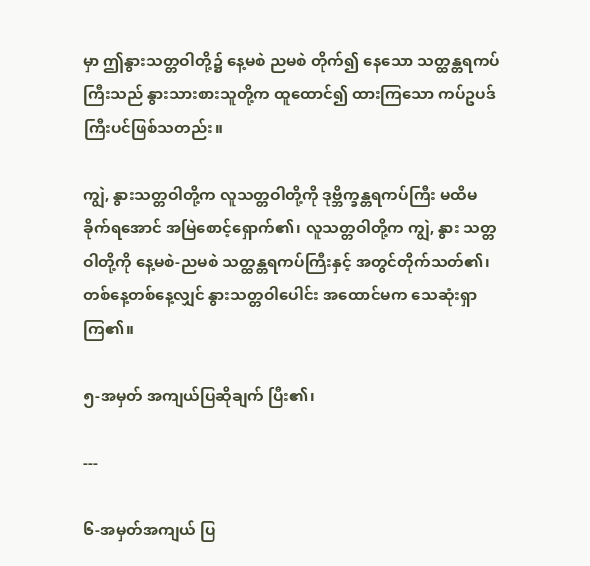မှာ ဤနွားသတ္တဝါတို့၌ နေ့မစဲ ညမစဲ တိုက်၍ နေသော သတ္ထန္တရကပ်ကြီးသည် နွားသားစားသူတို့က ထူထောင်၍ ထားကြသော ကပ်ဥပဒ်ကြီးပင်ဖြစ်သတည်း။

ကျွဲ, နွားသတ္တဝါတို့က လူသတ္တဝါတို့ကို ဒုဗ္ဘိက္ခန္တရကပ်ကြီး မထိမခိုက်ရအောင် အမြဲစောင့်ရှောက်၏၊ လူသတ္တဝါတို့က ကျွဲ, နွား သတ္တဝါတို့ကို နေ့မစဲ-ညမစဲ သတ္ထန္တရကပ်ကြီးနှင့် အတွင်တိုက်သတ်၏၊ တစ်နေ့တစ်နေ့လျှင် နွားသတ္တဝါပေါင်း အထောင်မက သေဆုံးရှာကြ၏။

၅-အမှတ် အကျယ်ပြဆိုချက် ပြီး၏၊

---

၆-အမှတ်အကျယ် ပြ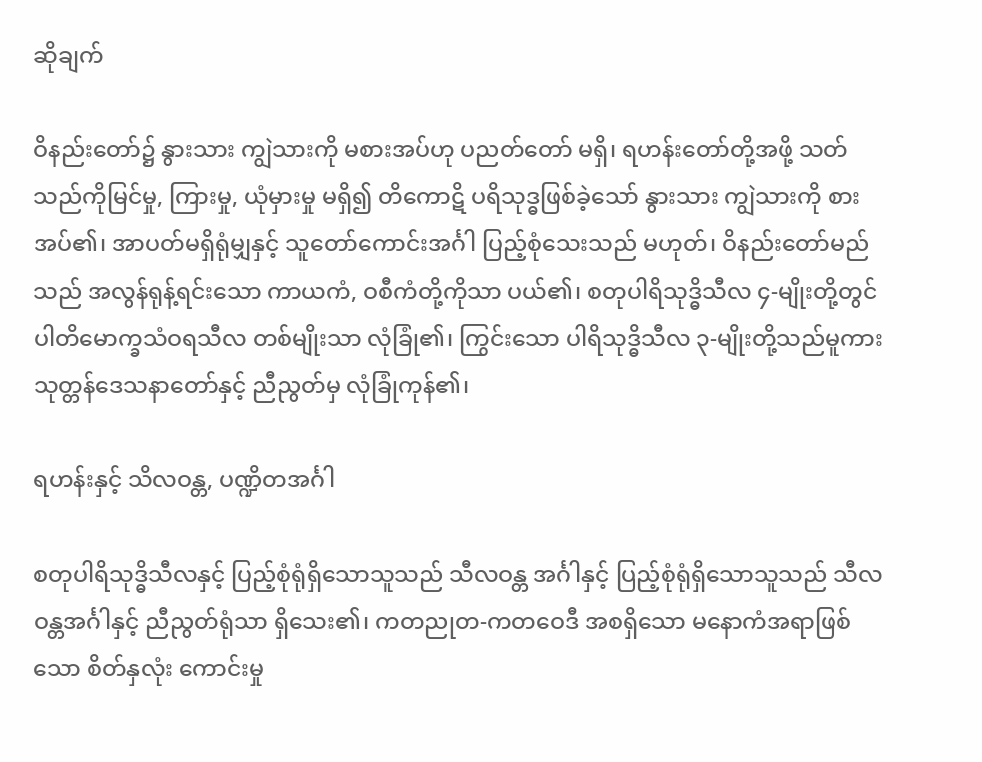ဆိုချက်

ဝိနည်းတော်၌ နွားသား ကျွဲသားကို မစားအပ်ဟု ပညတ်တော် မရှိ၊ ရဟန်းတော်တို့အဖို့ သတ်သည်ကိုမြင်မှု, ကြားမှု, ယုံမှားမှု မရှိ၍ တိကောဋိ ပရိသုဒ္ဓဖြစ်ခဲ့သော် နွားသား ကျွဲသားကို စားအပ်၏၊ အာပတ်မရှိရုံမျှနှင့် သူတော်ကောင်းအင်္ဂါ ပြည့်စုံသေးသည် မဟုတ်၊ ဝိနည်းတော်မည်သည် အလွန်ရုန့်ရင်းသော ကာယကံ, ဝစီကံတို့ကိုသာ ပယ်၏၊ စတုပါရိသုဒ္ဓိသီလ ၄-မျိုးတို့တွင် ပါတိမောက္ခသံဝရသီလ တစ်မျိုးသာ လုံခြုံ၏၊ ကြွင်းသော ပါရိသုဒ္ဓိသီလ ၃-မျိုးတို့သည်မူကား သုတ္တန်ဒေသနာတော်နှင့် ညီညွတ်မှ လုံခြုံကုန်၏၊

ရဟန်းနှင့် သိလဝန္တ, ပဏ္ဍိတအင်္ဂါ

စတုပါရိသုဒ္ဓိသီလနှင့် ပြည့်စုံရုံရှိသောသူသည် သီလဝန္တ အင်္ဂါနှင့် ပြည့်စုံရုံရှိသောသူသည် သီလဝန္တအင်္ဂါနှင့် ညီညွတ်ရုံသာ ရှိသေး၏၊ ကတညုတ-ကတဝေဒီ အစရှိသော မနောကံအရာဖြစ်သော စိတ်နှလုံး ကောင်းမှု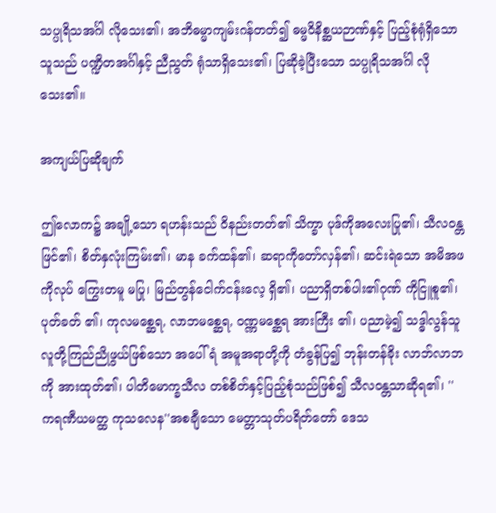သပ္ပုရိသအင်္ဂါ လိုသေး၏၊ အဘိဓမ္မာကျမ်းဂန်တတ်၍ ဓမ္မဝိနိစ္ဆယဉာဏ်နှင့် ပြည့်စုံရုံရှိသောသူသည် ပဏ္ဍိတအင်္ဂါနှင့် ညီညွတ် ရုံသာရှိသေး၏၊ ပြဆိုခဲ့ပြီးသော သပ္ပုရိသအင်္ဂါ လိုသေး၏။

အကျယ်ပြဆိုချက်

ဤလောက၌ အချို့သော ရဟန်းသည် ဝိနည်းတတ်၏ သိက္ခာ ပုဒ်ကိုအလေးပြု၏၊ သီလဝန္တဖြင်၏၊ စိတ်နှလုံးကြမ်း၏၊ မာန ခက်ထန်၏၊ ဆရာကိုတော်လှန်၏၊ ဆင်းရဲသော အမိအဖကိုလုပ် ကြွေးတမူ မပြု၊ မြည်တွန်ငေါက်ငန်းလေ့ ရှိ၏၊ ပညာရှိတစ်ပါး၏ဂုဏ် ကိုငြူစူ၏၊ ပုတ်ခတ် ၏၊ ကုလမစ္ဆေရ, လာဘမစ္ဆေရ, ဝဏ္ဏမစ္ဆေရ အားကြီး ၏၊ ပညာမဲ့၍ သဒ္ဓါလွန်သူ လူတို့ကြည်ညိုဖွယ်ဖြစ်သော အပေါ်ရံ အမူအရာတို့ကို တံခွန်ပြ၍ ဘုန်းတန်ခိုး လာဘ်လာဘကို အားထုတ်၏၊ ပါတိမောက္ခသီလ တစ်စိတ်နှင့်ပြည့်စုံသည်ဖြစ်၍ သီလဝန္တသာဆိုရ၏၊ ''ကရဏီယမတ္ထ ကုသလေန''အစချီသော မေတ္တာသုတ်ပရိတ်တော် ဒေသ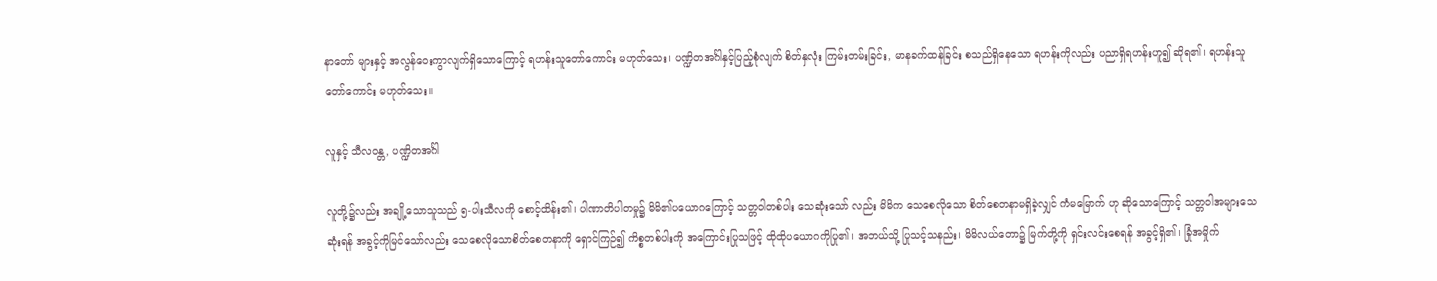နာတော် များနှင့် အလွန်ဝေးကွာလျက်ရှိသောကြောင့် ရဟန်းသူတော်ကောင်း မဟုတ်သေး၊ ပဏ္ဍိတအင်္ဂါနှင့်ပြည့်စုံလျက် စိတ်နှလုံး ကြမ်းတမ်းခြင်း, မာနခက်ထန်ခြင်း စသည်ရှိနေသော ရဟန်းကိုလည်း ပညာရှိရဟန်းဟူ၍ ဆိုရ၏၊ ရဟန်းသူတော်ကောင်း မဟုတ်သေး။

လူနှင့် သီလဝန္တ, ပဏ္ဍိတအင်္ဂါ

လူတို့၌လည်း အချို့သောသူသည် ၅-ပါးသီလကို စောင့်ထိန်း၏၊ ပါဏာတိပါတမှု၌ မိမိ၏ပယောဂကြောင့် သတ္တဝါတစ်ပါး သေဆုံးသော် လည်း မိမိက သေစေလိုသော စိတ်စေတနာမရှိခဲ့လျှင် ကံမမြောက် ဟု ဆိုသောကြောင့် သတ္တဝါအများသေဆုံးရန် အခွင့်ကိုမြင်သော်လည်း သေစေလိုသောစိတ်စေတနာကို ရှောင်ကြဉ်၍ ကိစ္စတစ်ပါးကို အကြောင်းပြုသဖြင့် ထိုထိုပယောဂကိုပြု၏၊ အဘယ်သို့ ပြုသင့်သနည်း၊ မိမိလယ်တော၌ မြက်တို့ကို ရှင်းလင်းစေရန် အခွင့်ရှိ၏၊ ခြုံအမှိုက်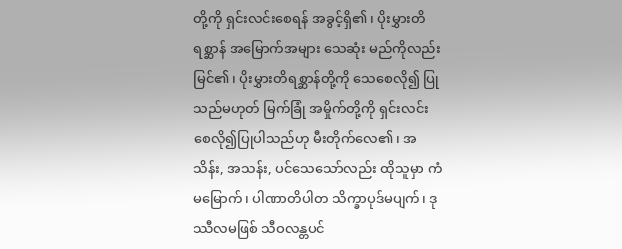တို့ကို ရှင်းလင်းစေရန် အခွင့်ရှိ၏၊ ပိုးမွှားတိရစ္ဆာန် အမြောက်အများ သေဆုံး မည်ကိုလည်းမြင်၏၊ ပိုးမွှားတိရစ္ဆာန်တို့ကို သေစေလို၍ ပြုသည်မဟုတ် မြက်ခြုံ အမှိုက်တို့ကို ရှင်းလင်းစေလို၍ပြုပါသည်ဟု မီးတိုက်လေ၏၊ အသိန်း, အသန်း, ပင်သေသော်လည်း ထိုသူမှာ ကံမမြောက်၊ ပါဏာတိပါတ သိက္ခာပုဒ်မပျက်၊ ဒုဿီလမဖြစ် သီဝလန္တပင်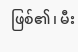ဖြစ်၏၊ မီး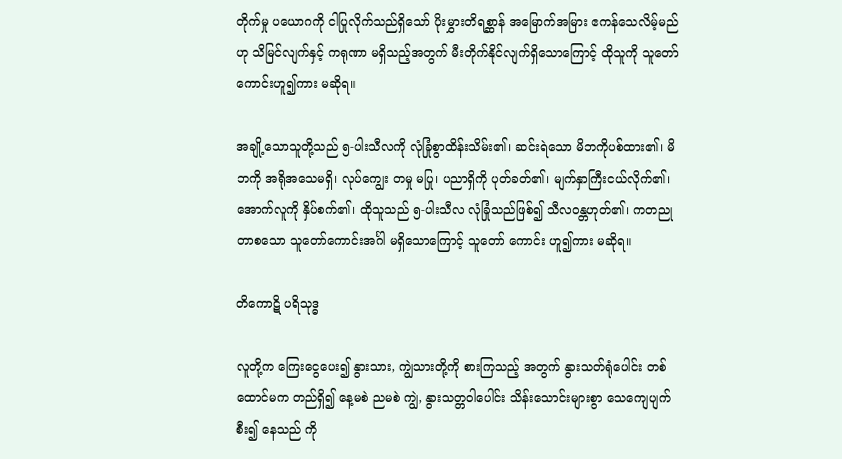တိုက်မှု ပယောဂကို ငါပြုလိုက်သည်ရှိသော် ပိုးမွှားတိရစ္ဆာန် အမြောက်အမြား ဧကန်သေလိမ့်မည်ဟု သိမြင်လျက်နှင့် ကရုဏာ မရှိသည့်အတွက် မီးတိုက်နိုင်လျက်ရှိသောကြောင့် ထိုသူကို သူတော် ကောင်းဟူ၍ကား မဆိုရ။

အချို့သောသူတို့သည် ၅-ပါးသီလကို လုံခြုံစွာထိန်းသိမ်း၏၊ ဆင်းရဲသော မိဘကိုပစ်ထား၏၊ မိဘကို အရိုအသေမရှိ၊ လုပ်ကျွေး တမှု မပြု၊ ပညာရှိကို ပုတ်ခတ်၏၊ မျက်နှာကြီးငယ်လိုက်၏၊ အောက်လူကို နှိပ်စက်၏၊ ထိုသူသည် ၅-ပါးသီလ လုံခြုံသည်ဖြစ်၍ သီလဝန္တဟုတ်၏၊ ကတညုတာစသော သူတော်ကောင်းအင်္ဂါ မရှိသောကြောင့် သူတော် ကောင်း ဟူ၍ကား မဆိုရ။

တိကောဋိ ပရိသုဒ္ဓ

လူတို့က ကြေးငွေပေး၍ နွားသား, ကျွဲသားတို့ကို စားကြသည့် အတွက် နွားသတ်ရုံပေါင်း တစ်ထောင်မက တည်ရှိ၍ နေ့မစဲ ညမစဲ ကျွဲ, နွားသတ္တဝါပေါင်း သိန်းသောင်းများစွာ သေကျေပျက်စီး၍ နေသည် ကို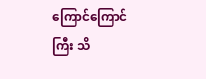ကြောင်ကြောင်ကြီး သိ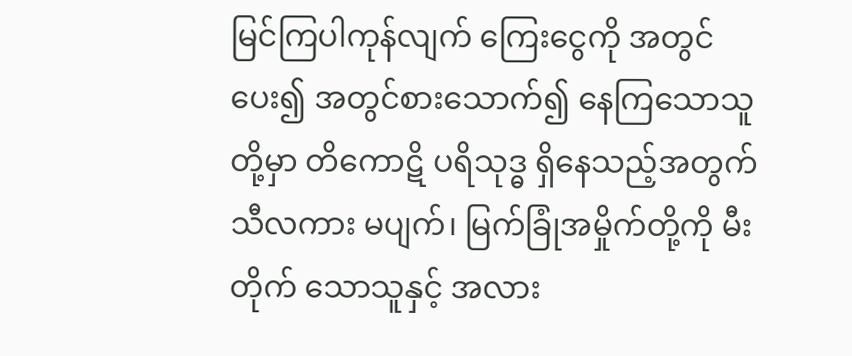မြင်ကြပါကုန်လျက် ကြေးငွေကို အတွင်ပေး၍ အတွင်စားသောက်၍ နေကြသောသူတို့မှာ တိကောဋိ ပရိသုဒ္ဓ ရှိနေသည့်အတွက် သီလကား မပျက်၊ မြက်ခြုံအမှိုက်တို့ကို မီးတိုက် သောသူနှင့် အလား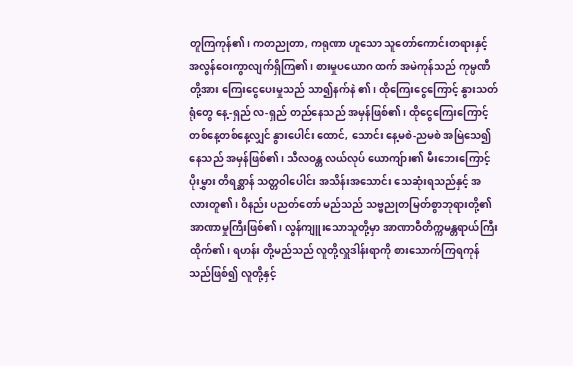တူကြကုန်၏၊ ကတညုတာ, ကရုဏာ ဟူသော သူတော်ကောင်းတရားနှင့် အလွန်ဝေးကွာလျက်ရှိကြ၏၊ စားမှုပယောဂ ထက် အမဲကုန်သည် ကုမ္ပဏီတို့အား ကြေးငွေပေးမှုသည် သာ၍နက်နဲ ၏၊ ထိုကြေးငွေကြောင့် နွားသတ်ရုံတွေ နေ့-ရှည် လ-ရှည် တည်နေသည် အမှန်ဖြစ်၏၊ ထိုငွေကြေးကြောင့် တစ်နေ့တစ်နေ့လျှင် နွားပေါင်း ထောင်, သောင်း နေ့မစဲ-ညမစဲ အမြဲသေ၍နေသည် အမှန်ဖြစ်၏၊ သီလဝန္တ လယ်လုပ် ယောကျ်ား၏ မီးဘေးကြောင့် ပိုးမွှား တိရစ္ဆာန် သတ္တဝါပေါင်း အသိန်းအသောင်း သေဆုံးရသည်နှင့် အလားတူ၏၊ ဝိနည်း ပညတ်တော် မည်သည် သဗ္ဗညုတမြတ်စွာဘုရားတို့၏ အာဏာမှုကြီးဖြစ်၏၊ လွန်ကျူးသောသူတို့မှာ အာဏာဝီတိက္ကမန္တရာယ်ကြီးထိုက်၏၊ ရဟန်း တို့မည်သည် လူတို့လှူဒါန်းရာကို စားသောက်ကြရကုန်သည်ဖြစ်၍ လူတို့နှင့်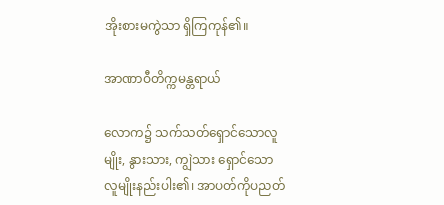အိုးစားမကွဲသာ ရှိကြကုန်၏။

အာဏာဝီတိက္ကမန္တရာယ်

လောက၌ သက်သတ်ရှောင်သောလူမျိုး, နွားသား, ကျွဲသား ရှောင်သော လူမျိုးနည်းပါး၏၊ အာပတ်ကိုပညတ်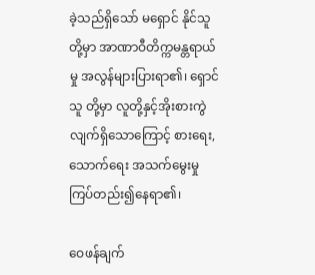ခဲ့သည်ရှိသော် မရှောင် နိုင်သူတို့မှာ အာဏာဝီတိက္ကမန္တရာယ်မှု အလွန်များပြားရာ၏၊ ရှောင်သူ တို့မှာ လူတို့နှင့်အိုးစားကွဲလျက်ရှိသောကြောင့် စားရေး, သောက်ရေး အသက်မွေးမှု ကြပ်တည်း၍နေရာ၏၊

ဝေဖန်ချက်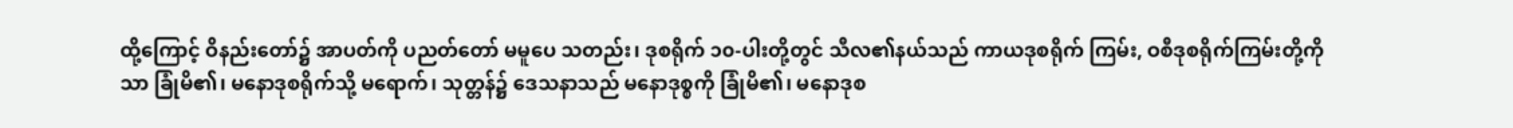ထို့ကြောင့် ဝိနည်းတော်၌ အာပတ်ကို ပညတ်တော် မမူပေ သတည်း၊ ဒုစရိုက် ၁၀-ပါးတို့တွင် သီလ၏နယ်သည် ကာယဒုစရိုက် ကြမ်း, ဝစီဒုစရိုက်ကြမ်းတို့ကိုသာ ခြုံမိ၏၊ မနောဒုစရိုက်သို့ မရောက်၊ သုတ္တန်၌ ဒေသနာသည် မနောဒုစ္စကို ခြုံမိ၏၊ မနောဒုစ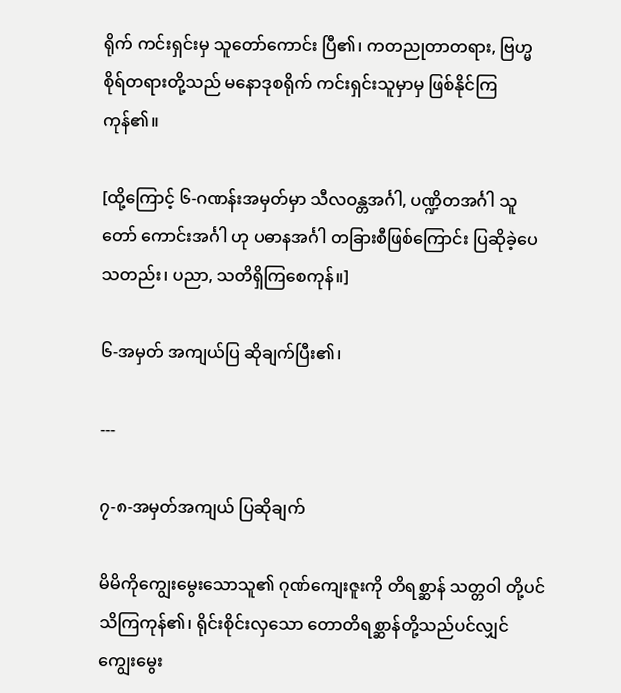ရိုက် ကင်းရှင်းမှ သူတော်ကောင်း ပြီ၏၊ ကတညုတာတရား, ဗြဟ္မစိုရ်တရားတို့သည် မနောဒုစရိုက် ကင်းရှင်းသူမှာမှ ဖြစ်နိုင်ကြကုန်၏။

[ထို့ကြောင့် ၆-ဂဏန်းအမှတ်မှာ သီလဝန္တအင်္ဂါ, ပဏ္ဍိတအင်္ဂါ သူတော် ကောင်းအင်္ဂါ ဟု ပဓာနအင်္ဂါ တခြားစီဖြစ်ကြောင်း ပြဆိုခဲ့ပေသတည်း၊ ပညာ, သတိရှိကြစေကုန်။]

၆-အမှတ် အကျယ်ပြ ဆိုချက်ပြီး၏၊

---

၇-၈-အမှတ်အကျယ် ပြဆိုချက်

မိမိကိုကျွေးမွေးသောသူ၏ ဂုဏ်ကျေးဇူးကို တိရစ္ဆာန် သတ္တဝါ တို့ပင် သိကြကုန်၏၊ ရိုင်းစိုင်းလှသော တောတိရစ္ဆာန်တို့သည်ပင်လျှင် ကျွေးမွေး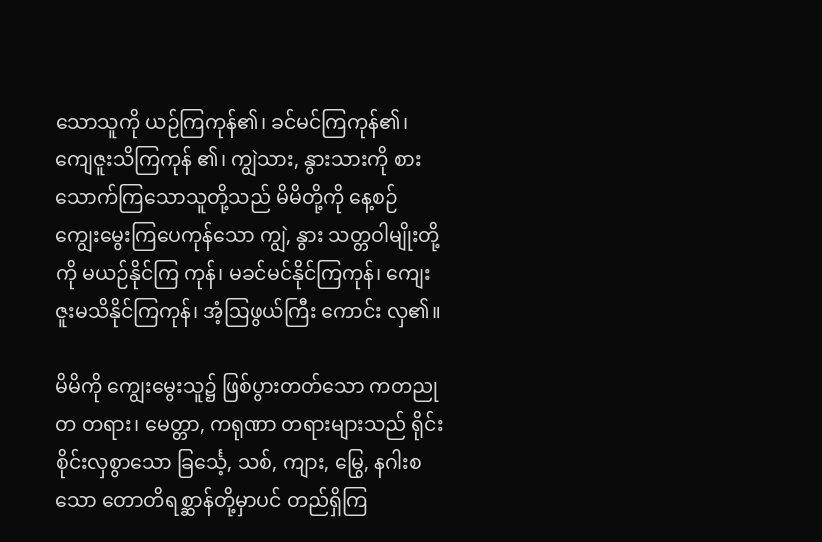သောသူကို ယဉ်ကြကုန်၏၊ ခင်မင်ကြကုန်၏၊ ကျေဇူးသိကြကုန် ၏၊ ကျွဲသား, နွားသားကို စားသောက်ကြသောသူတို့သည် မိမိတို့ကို နေ့စဉ် ကျွေးမွေးကြပေကုန်သော ကျွဲ, နွား သတ္တဝါမျိုးတို့ကို မယဉ်နိုင်ကြ ကုန်၊ မခင်မင်နိုင်ကြကုန်၊ ကျေးဇူးမသိနိုင်ကြကုန်၊ အံ့ဩဖွယ်ကြီး ကောင်း လှ၏။

မိမိကို ကျွေးမွေးသူ၌ ဖြစ်ပွားတတ်သော ကတညုတ တရား၊ မေတ္တာ, ကရုဏာ တရားများသည် ရိုင်းစိုင်းလှစွာသော ခြင်္သေ့, သစ်, ကျား, မြွေ, နဂါးစသော တောတိရစ္ဆာန်တို့မှာပင် တည်ရှိကြ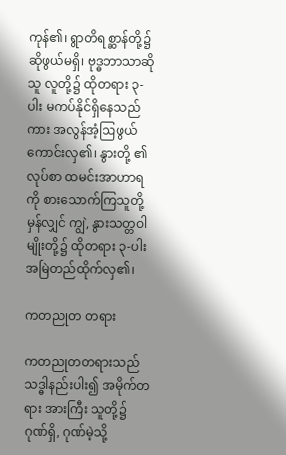ကုန်၏၊ ရွာတိရစ္ဆာန်တို့၌ ဆိုဖွယ်မရှိ၊ ဗုဒ္ဓဘာသာဆိုသူ လူတို့၌ ထိုတရား ၃-ပါး မကပ်နိုင်ရှိနေသည်ကား အလွန်အံ့ဩဖွယ် ကောင်းလှ၏၊ နွားတို့ ၏လုပ်စာ ထမင်းအာဟာရကို စားသောက်ကြသူတို့မှန်လျှင် ကျွဲ, နွားသတ္တဝါမျိုးတို့၌ ထိုတရား ၃-ပါး အမြဲတည်ထိုက်လှ၏၊

ကတညုတ တရား

ကတညုတတရားသည် သဒ္ဓါနည်းပါး၍ အမိုက်တရား အားကြီး သူတို့၌ ဂုဏ်ရှိ, ဂုဏ်မဲ့သို့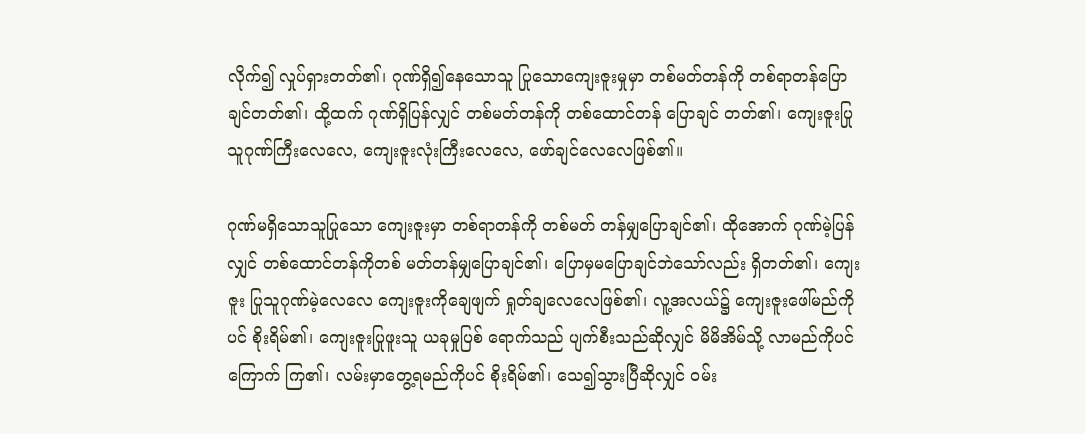လိုက်၍ လှုပ်ရှားတတ်၏၊ ဂုဏ်ရှိ၍နေသောသူ ပြုသောကျေးဇူးမှုမှာ တစ်မတ်တန်ကို တစ်ရာတန်ပြောချင်တတ်၏၊ ထို့ထက် ဂုဏ်ရှိပြန်လျှင် တစ်မတ်တန်ကို တစ်ထောင်တန် ပြောချင် တတ်၏၊ ကျေးဇူးပြုသူဂုဏ်ကြီးလေလေ, ကျေးဇူးလုံးကြီးလေလေ, ဖော်ချင်လေလေဖြစ်၏။

ဂုဏ်မရှိသောသူပြုသော ကျေးဇူးမှာ တစ်ရာတန်ကို တစ်မတ် တန်မျှပြောချင်၏၊ ထိုအောက် ဂုဏ်မဲ့ပြန်လျှင် တစ်ထောင်တန်ကိုတစ် မတ်တန်မျှပြောချင်၏၊ ပြောမှမပြောချင်ဘဲသော်လည်း ရှိတတ်၏၊ ကျေးဇူး ပြုသူဂုဏ်မဲ့လေလေ ကျေးဇူးကိုချေဖျက် ရှုတ်ချလေလေဖြစ်၏၊ လူ့အလယ်၌ ကျေးဇူးဖေါ်မည်ကိုပင် စိုးရိမ်၏၊ ကျေးဇူးပြုဖူးသူ ယခုမှုပြစ် ရောက်သည် ပျက်စီးသည်ဆိုလျှင် မိမိအိမ်သို့ လာမည်ကိုပင် ကြောက် ကြ၏၊ လမ်းမှာတွေ့ရမည်ကိုပင် စိုးရိမ်၏၊ သေ၍သွားပြီဆိုလျှင် ဝမ်း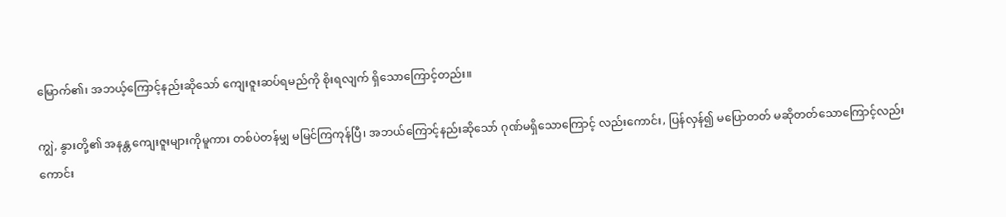မြောက်၏၊ အဘယ့်ကြောင့်နည်းဆိုသော် ကျေးဇူးဆပ်ရမည်ကို စိုးရလျက် ရှိသောကြောင့်တည်း။

ကျွဲ, နွားတို့၏ အနန္တ ကျေးဇူးများကိုမူကား တစ်ပဲတန်မျှ မမြင်ကြကုန်ပြီ၊ အဘယ်ကြောင့်နည်းဆိုသော် ဂုဏ်မရှိသောကြောင့် လည်းကောင်း, ပြန်လှန်၍ မပြောတတ် မဆိုတတ်သောကြောင့်လည်း ကောင်း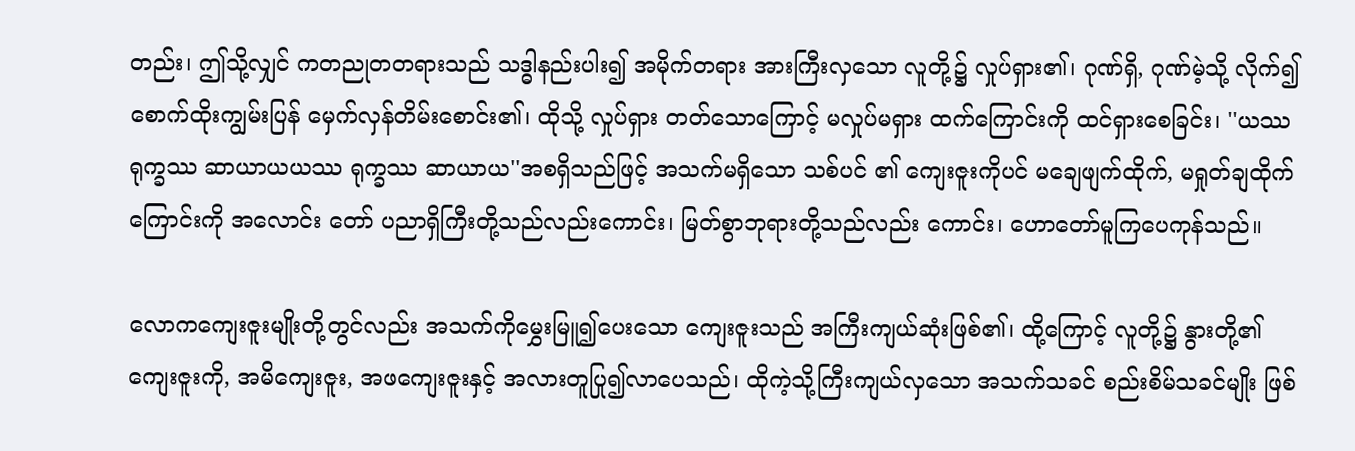တည်း၊ ဤသို့လျှင် ကတညုတတရားသည် သဒ္ဓါနည်းပါး၍ အမိုက်တရား အားကြီးလှသော လူတို့၌ လှုပ်ရှား၏၊ ဂုဏ်ရှိ, ဂုဏ်မဲ့သို့ လိုက်၍ စောက်ထိုးကျွမ်းပြန် မှေက်လှန်တိမ်းစောင်း၏၊ ထိုသို့ လှုပ်ရှား တတ်သောကြောင့် မလှုပ်မရှား ထက်ကြောင်းကို ထင်ရှားစေခြင်း၊ ''ယဿ ရုက္ခဿ ဆာယာယယဿ ရုက္ခဿ ဆာယာယ''အစရှိသည်ဖြင့် အသက်မရှိသော သစ်ပင် ၏ ကျေးဇူးကိုပင် မချေဖျက်ထိုက်, မရှုတ်ချထိုက်ကြောင်းကို အလောင်း တော် ပညာရှိကြီးတို့သည်လည်းကောင်း၊ မြတ်စွာဘုရားတို့သည်လည်း ကောင်း၊ ဟောတော်မူကြပေကုန်သည်။

လောကကျေးဇူးမျိုးတို့တွင်လည်း အသက်ကိုမွှေးမြူ၍ပေးသော ကျေးဇူးသည် အကြီးကျယ်ဆုံးဖြစ်၏၊ ထို့ကြောင့် လူတို့၌ နွားတို့၏ ကျေးဇူးကို, အမိကျေးဇူး, အဖကျေးဇူးနှင့် အလားတူပြု၍လာပေသည်၊ ထိုကဲ့သို့ကြီးကျယ်လှသော အသက်သခင် စည်းစိမ်သခင်မျိုး ဖြစ်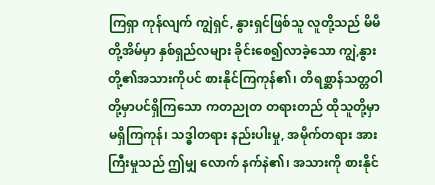ကြရှာ ကုန်လျက် ကျွဲရှင်, နွားရှင်ဖြစ်သူ လူတို့သည် မိမိတို့အိမ်မှာ နှစ်ရှည်လများ ခိုင်းစေ၍လာခဲ့သော ကျွဲ,နွားတို့၏အသားကိုပင် စားနိုင်ကြကုန်၏၊ တိရစ္ဆာန်သတ္တဝါတို့မှာပင်ရှိကြသော ကတညုတ တရားတည် ထိုသူတို့မှာ မရှိကြကုန်၊ သဒ္ဓါတရား နည်းပါးမှု, အမိုက်တရား အားကြီးမှုသည် ဤမျှ လောက် နက်နဲ၏၊ အသားကို စားနိုင်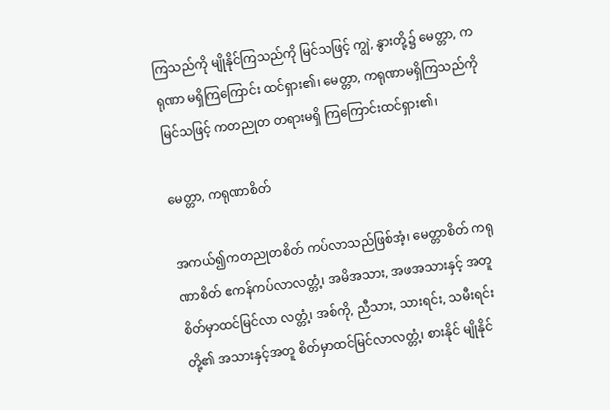ကြသည်ကို မျိုနိုင်ကြသည်ကို မြင်သဖြင့် ကျွဲ, နွားတို့၌ မေတ္တာ, ကရုဏာ မရှိကြကြောင်း ထင်ရှား၏၊ မေတ္တာ, ကရုဏာမရှိကြသည်ကိုမြင်သဖြင့် ကတညုတ တရားမရှိ ကြကြောင်းထင်ရှား၏၊

မေတ္တာ, ကရုဏာစိတ်

အကယ်၍ကတညုတစိတ် ကပ်လာသည်ဖြစ်အံ့၊ မေတ္တာစိတ် ကရုဏာစိတ် ဧကန်ကပ်လာလတ္တံ့၊ အမိအသား, အဖအသားနှင့် အတူ စိတ်မှာထင်မြင်လာ လတ္တံ့၊ အစ်ကို, ညီသား, သားရင်း, သမီးရင်းတို့၏ အသားနှင့်အတူ စိတ်မှာထင်မြင်လာလတ္တံ့၊ စားနိုင် မျိုနိုင်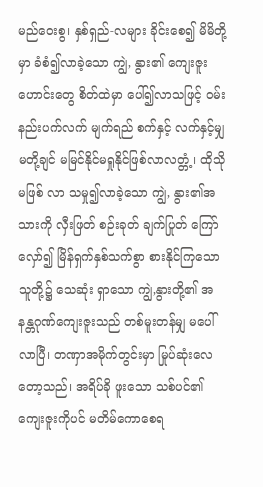မည်ဝေးစွ၊ နှစ်ရှည်-လများ ခိုင်းစေ၍ မိမိတို့မှာ ခံစံ၍လာခဲ့သော ကျွဲ, နွား၏ ကျေးဇူး ဟောင်းတွေ စိတ်ထဲမှာ ပေါ်၍လာသဖြင့် ဝမ်းနည်းပက်လက် မျက်ရည် စက်နှင့် လက်နှင့်မျှ မတို့ချင် မမြင်နိုင်မရှုနိုင်ဖြစ်လာလတ္တံ့၊ ထိုသိုမဖြစ် လာ သမှု၍လာခဲ့သော ကျွဲ, နွား၏အသားကို လှီးဖြတ် စဉ်းခုတ် ချက်ပြုတ် ကြော်လှော်၍ မြိန်ရှက်နှစ်သက်စွာ စားနိုင်ကြသော သူတို့၌ သေဆုံး ရှာသော ကျွဲ,နွားတို့၏ အနန္တဂုဏ်ကျေးဇူးသည် တစ်မူးတန်မျှ မပေါ် လာပြီ၊ တဏှာအမိုက်တွင်းမှာ မြုပ်ဆုံးလေတော့သည်၊ အရိပ်ခို ဖူးသော သစ်ပင်၏ ကျေးဇူးကိုပင် မတိမ်ကောစေရ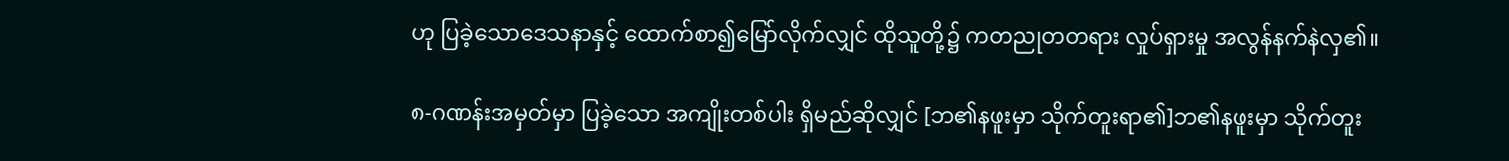ဟု ပြခဲ့သောဒေသနာနှင့် ထောက်စာ၍မြော်လိုက်လျှင် ထိုသူတို့၌ ကတညုတတရား လှုပ်ရှားမှု အလွန်နက်နဲလှ၏။

၈-ဂဏန်းအမှတ်မှာ ပြခဲ့သော အကျိုးတစ်ပါး ရှိမည်ဆိုလျှင် [ဘ၏နဖူးမှာ သိုက်တူးရာ၏]ဘ၏နဖူးမှာ သိုက်တူး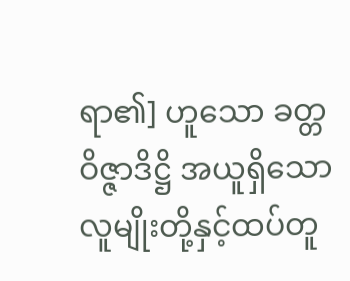ရာ၏] ဟူသော ခတ္တဝိဇ္ဇာဒိဋ္ဌိ အယူရှိသော လူမျိုးတို့နှင့်ထပ်တူ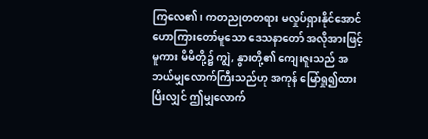ကြလေ၏၊ ကတညုတတရား မလှုပ်ရှားနိုင်အောင် ဟောကြားတော်မူသော ဒေသနာတော် အလိုအားဖြင့်မူကား မိမိတို့၌ ကျွဲ, နွားတို့၏ ကျေးဇူးသည် အဘယ်မျှလောက်ကြီးသည်ဟု အကုန် မြော်ရှု၍ထားပြီးလျှင် ဤမျှလောက်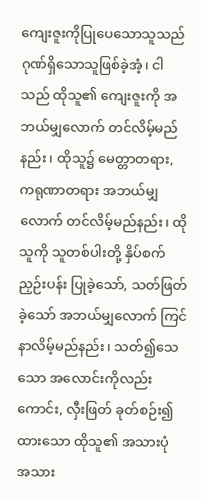ကျေးဇူးကိုပြုပေသောသူသည် ဂုဏ်ရှိသောသူဖြစ်ခဲ့အံ့၊ ငါသည် ထိုသူ၏ ကျေးဇူးကို အဘယ်မျှလောက် တင်လိမ့်မည်နည်း၊ ထိုသူ၌ မေတ္တာတရား, ကရုဏာတရား အဘယ်မျှ လောက် တင်လိမ့်မည်နည်း၊ ထိုသူကို သူတစ်ပါးတို့ နှိပ်စက်ညှဉ်းပန်း ပြုခဲ့သော်, သတ်ဖြတ်ခဲ့သော် အဘယ်မျှလောက် ကြင်နာလိမ့်မည်နည်း၊ သတ်၍သေသော အလောင်းကိုလည်းကောင်း, လှီးဖြတ် ခုတ်စဉ်း၍ ထားသော ထိုသူ၏ အသားပုံ အသား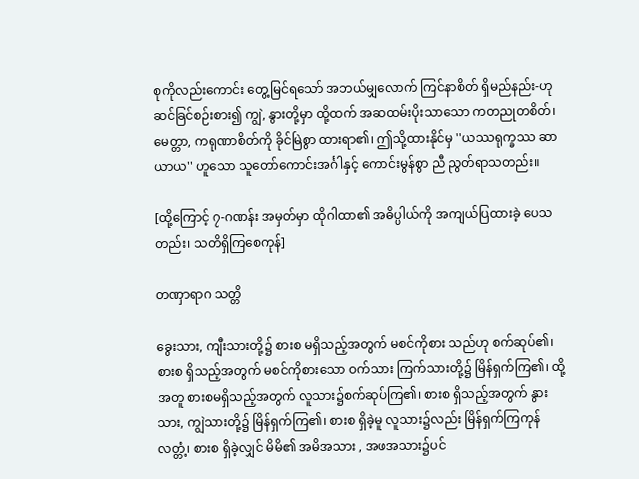စုကိုလည်းကောင်း တွေ့မြင်ရသော် အဘယ်မျှလောက် ကြင်နာစိတ် ရှိမည်နည်း-ဟု ဆင်ခြင်စဉ်းစား၍ ကျွဲ, နွားတို့မှာ ထို့ထက် အဆထမ်းပိုးသာသော ကတညုတစိတ်၊ မေတ္တာ, ကရုဏာစိတ်ကို ခိုင်မြဲစွာ ထားရာ၏၊ ဤသို့ထားနိုင်မှ ''ယဿရုက္ခဿ ဆာယာယ'' ဟူသော သူတော်ကောင်းအင်္ဂါနှင့် ကောင်းမွန်စွာ ညီ ညွတ်ရာသတည်း။

[ထို့ကြောင့် ၇-ဂဏန်း အမှတ်မှာ ထိုဂါထာ၏ အဓိပ္ပါယ်ကို အကျယ်ပြထားခဲ့ ပေသတည်း၊ သတိရှိကြစေကုန်]

တဏှာရာဂ သတ္တိ

ခွေးသား, ကျီးသားတို့၌ စားစ မရှိသည့်အတွက် မစင်ကိုစား သည်ဟု စက်ဆုပ်၏၊ စားစ ရှိသည့်အတွက် မစင်ကိုစားသော ဝက်သား ကြက်သားတို့၌ မြိန်ရှက်ကြ၏၊ ထို့အတူ စားစမရှိသည့်အတွက် လူသား၌စက်ဆုပ်ကြ၏၊ စားစ ရှိသည့်အတွက် နွားသား, ကျွဲသားတို့၌ မြိန်ရှက်ကြ၏၊ စားစ ရှိခဲ့မူ လူသား၌လည်း မြိန်ရှက်ကြကုန်လတ္တံ့၊ စားစ ရှိခဲ့လျှင် မိမိ၏ အမိအသား , အဖအသား၌ပင်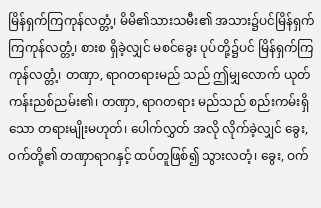မြိန်ရှက်ကြကုန်လတ္တံ့၊ မိမိ၏သားသမီး၏ အသား၌ပင်မြိန်ရှက်ကြကုန်လတ္တံ့၊ စားစ ရှိခဲ့လျှင် မစင်ခွေး ပုပ်တို့၌ပင် မြိန်ရှက်ကြကုန်လတ္တံ့၊ တဏှာ, ရာဂတရားမည် သည် ဤမျှလောက် ယုတ်ကန်းညစ်ညမ်း၏၊ တဏှာ, ရာဂတရား မည်သည် စည်းကမ်းရှိသော တရားမျိုးမဟုတ်၊ ပေါက်လွှတ် အလို လိုက်ခဲ့လျှင် ခွေး, ဝက်တို့၏ တဏှာရာဂနှင့် ထပ်တူဖြစ်၍ သွားလတံ့၊ ခွေး, ဝက်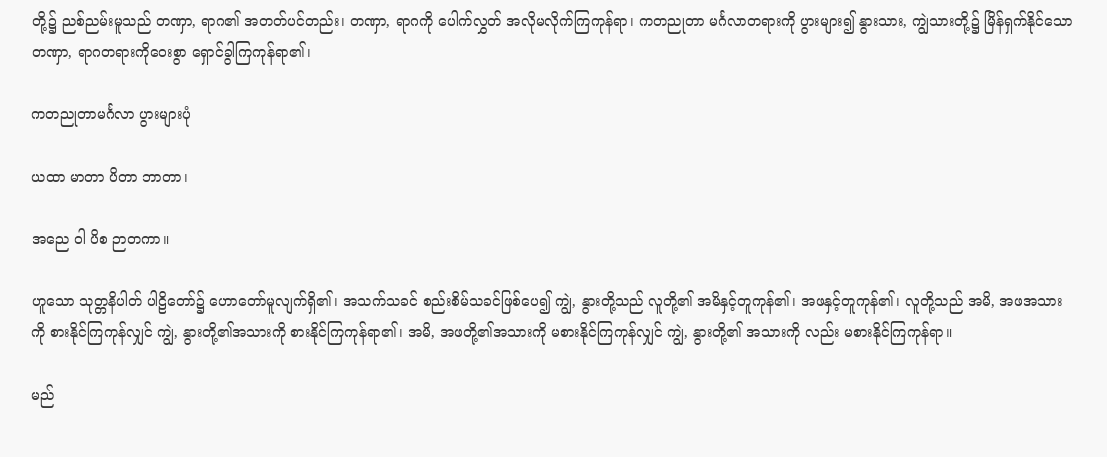တို့၌ ညစ်ညမ်းမူသည် တဏှာ, ရာဂ၏ အတတ်ပင်တည်း၊ တဏှာ, ရာဂကို ပေါက်လွှတ် အလိုမလိုက်ကြကုန်ရာ၊ ကတညုတာ မင်္ဂလာတရားကို ပွားများ၍ နွားသား, ကျွဲသားတို့၌ မြိန်ရှက်နိုင်သော တဏှာ, ရာဂတရားကိုဝေးစွာ ရှောင်ခွါကြကုန်ရာ၏၊

ကတညုတာမင်္ဂလာ ပွားများပုံ

ယထာ မာတာ ပိတာ ဘာတာ၊

အညေ ဝါ ပိစ ဉာတကာ။

ဟူသော သုတ္တနိပါတ် ပါဠိတော်၌ ဟောတော်မူလျက်ရှိ၏၊ အသက်သခင် စည်းစိမ်သခင်ဖြစ်ပေ၍ ကျွဲ, နွားတို့သည် လူတို့၏ အမိနှင့်တူကုန်၏၊ အဖနှင့်တူကုန်၏၊ လူတို့သည် အမိ, အဖအသားကို စားနိုင်ကြကုန်လျှင် ကျွဲ, နွားတို့၏အသားကို စားနိုင်ကြကုန်ရာ၏၊ အမိ, အဖတို့၏အသားကို မစားနိုင်ကြကုန်လျှင် ကျွဲ, နွားတို့၏ အသားကို လည်း မစားနိုင်ကြကုန်ရာ။

မည်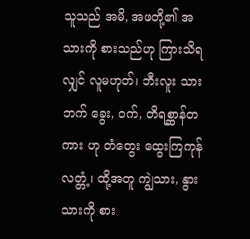သူသည် အမိ, အဖတို့၏ အသားကို စားသည်ဟု ကြားသိရ လျှင် လူမဟုတ်၊ ဘီးလူး သားဘက် ခွေး, ဝက်, တိရစ္ဆာန်တကား ဟု တံတွေး ထွေးကြကုန်လတ္တံ့၊ ထို့အတူ ကျွဲသား, နွားသားကို စား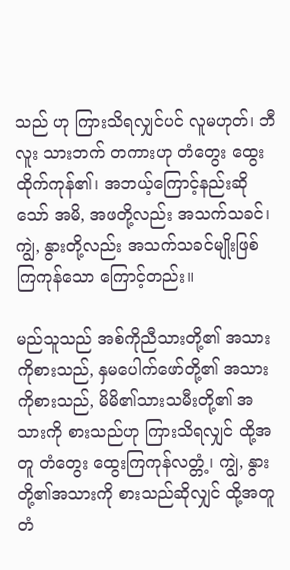သည် ဟု ကြားသိရလျှင်ပင် လူမဟုတ်၊ ဘီလူး သားဘက် တကားဟု တံတွေး ထွေးထိုက်ကုန်၏၊ အဘယ့်ကြောင့်နည်းဆိုသော် အမိ, အဖတို့လည်း အသက်သခင်၊ ကျွဲ, နွားတို့လည်း အသက်သခင်မျိုးဖြစ်ကြကုန်သော ကြောင့်တည်း။

မည်သူသည် အစ်ကိုညီသားတို့၏ အသားကိုစားသည်, နှမပေါက်ဖော်တို့၏ အသားကိုစားသည်, မိမိ၏သားသမီးတို့၏ အသားကို စားသည်ဟု ကြားသိရလျှင် ထို့အတူ တံတွေး ထွေးကြကုန်လတ္တံ့၊ ကျွဲ, နွားတို့၏အသားကို စားသည်ဆိုလျှင် ထို့အတူ တံ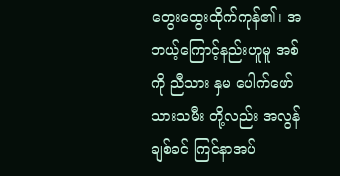တွေးထွေးထိုက်ကုန်၏၊ အဘယ့်ကြောင့်နည်းဟူမူ အစ်ကို ညီသား နှမ ပေါက်ဖော် သားသမီး တို့လည်း အလွန်ချစ်ခင် ကြင်နာအပ်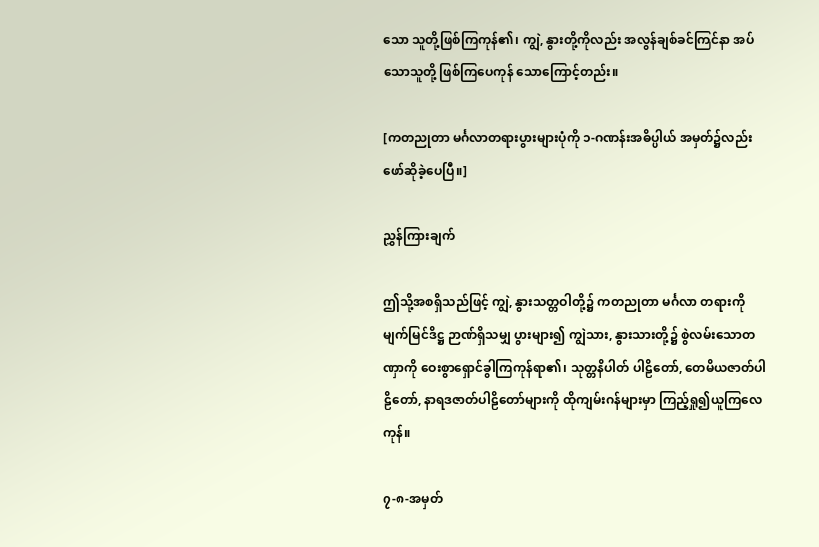သော သူတို့ဖြစ်ကြကုန်၏၊ ကျွဲ, နွားတို့ကိုလည်း အလွန်ချစ်ခင်ကြင်နာ အပ်သောသူတို့ ဖြစ်ကြပေကုန် သောကြောင့်တည်း။

[ကတညုတာ မင်္ဂလာတရားပွားများပုံကို ၁-ဂဏန်းအဓိပ္ပါယ် အမှတ်၌လည်း ဖော်ဆိုခဲ့ပေပြီ။]

ညွှန်ကြားချက်

ဤသို့အစရှိသည်ဖြင့် ကျွဲ, နွားသတ္တဝါတို့၌ ကတညုတာ မင်္ဂလာ တရားကို မျက်မြင်ဒိဋ္ဌ ဉာဏ်ရှိသမျှ ပွားများ၍ ကျွဲသား, နွားသားတို့၌ စွဲလမ်းသောတဏှာကို ဝေးစွာရှောင်ခွါကြကုန်ရာ၏၊ သုတ္တနိပါတ် ပါဠိတော်, တေမိယဇာတ်ပါဠိတော်, နာရဒဇာတ်ပါဠိတော်များကို ထိုကျမ်းဂန်များမှာ ကြည့်ရှု၍ယူကြလေကုန်။

၇-၈-အမှတ်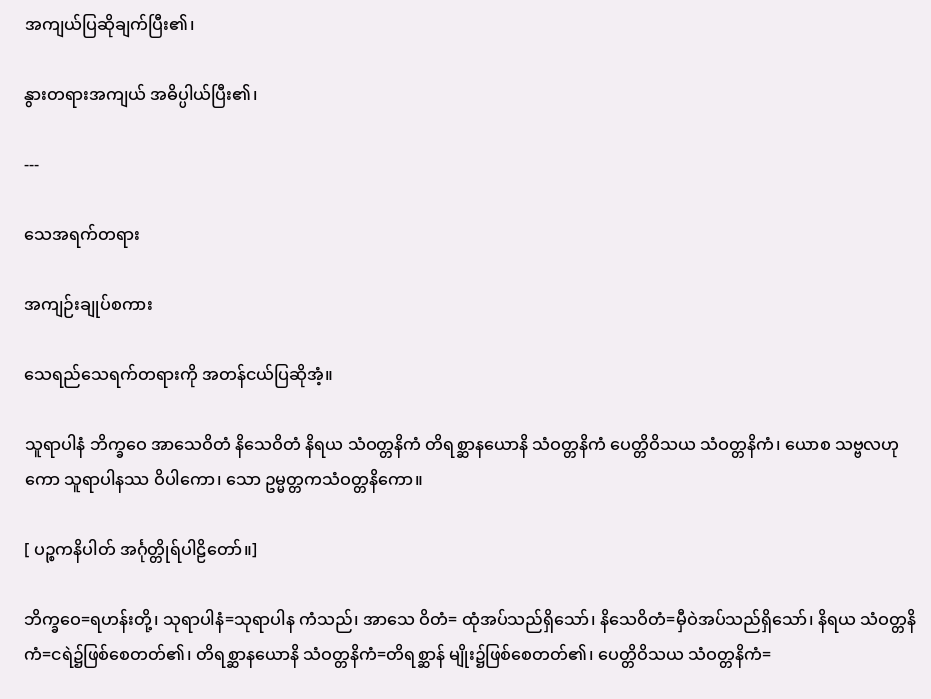အကျယ်ပြဆိုချက်ပြီး၏၊

နွားတရားအကျယ် အဓိပ္ပါယ်ပြီး၏၊

---

သေအရက်တရား

အကျဉ်းချုပ်စကား

သေရည်သေရက်တရားကို အတန်ငယ်ပြဆိုအံ့။

သူရာပါနံ ဘိက္ခဝေ အာသေဝိတံ နိသေဝိတံ နိရယ သံဝတ္တနိကံ တိရစ္ဆာနယောနိ သံဝတ္တနိကံ ပေတ္တိဝိသယ သံဝတ္တနိကံ၊ ယောစ သဗ္ဗလဟုကော သူရာပါနဿ ဝိပါကော၊ သော ဥမ္မတ္တကသံဝတ္တနိကော။

[ ပဉ္စကနိပါတ် အင်္ဂုတ္တိုရ်ပါဠိတော်။]

ဘိက္ခဝေ=ရဟန်းတို့၊ သုရာပါနံ=သုရာပါန ကံသည်၊ အာသေ ဝိတံ= ထုံအပ်သည်ရှိသော်၊ နိသေဝိတံ=မှီဝဲအပ်သည်ရှိသော်၊ နိရယ သံဝတ္တနိကံ=ငရဲ၌ဖြစ်စေတတ်၏၊ တိရစ္ဆာနယောနိ သံဝတ္တနိကံ=တိရစ္ဆာန် မျိုး၌ဖြစ်စေတတ်၏၊ ပေတ္တိဝိသယ သံဝတ္တနိကံ=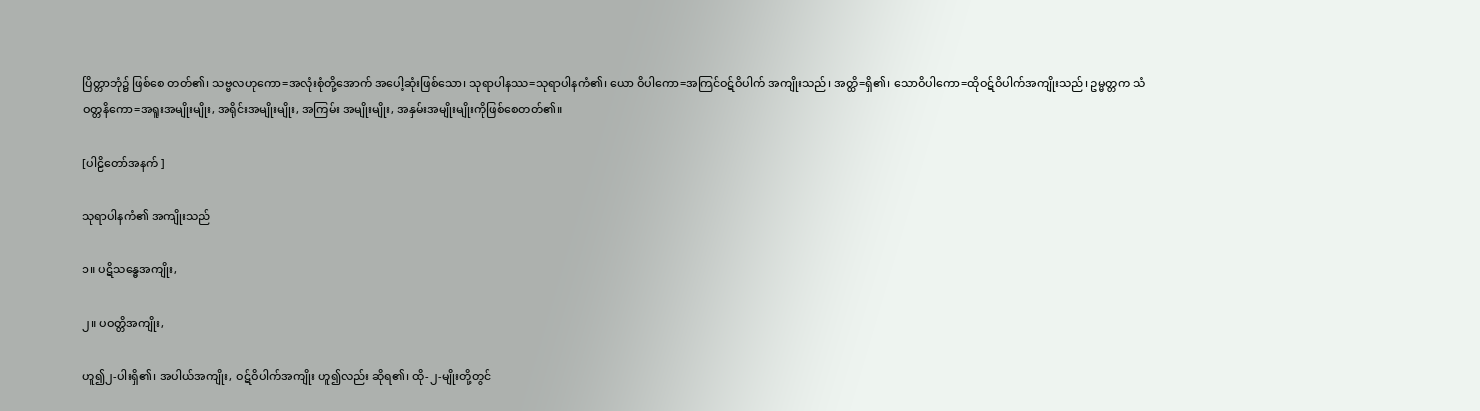ပြိတ္တာဘုံ၌ ဖြစ်စေ တတ်၏၊ သဗ္ဗလဟုကော=အလုံးစုံတို့အောက် အပေါ့ဆုံးဖြစ်သော၊ သုရာပါနဿ=သုရာပါနကံ၏၊ ယော ဝိပါကော=အကြင်ဝဋ်ဝိပါက် အကျိုးသည်၊ အတ္ထိ=ရှိ၏၊ သောဝိပါကော=ထိုဝဋ်ဝိပါက်အကျိုးသည်၊ ဥမ္မတ္တက သံဝတ္တနိကော=အရူးအမျိုးမျိုး, အရိုင်းအမျိုးမျိုး, အကြမ်း အမျိုးမျိုး, အနှမ်းအမျိုးမျိုးကိုဖြစ်စေတတ်၏။

[ပါဠိတော်အနက် ]

သုရာပါနကံ၏ အကျိုးသည်

၁။ ပဋိသန္ဓေအကျိုး,

၂။ ပဝတ္တိအကျိုး,

ဟူ၍၂-ပါးရှိ၏၊ အပါယ်အကျိုး, ဝဋ်ဝိပါက်အကျိုး ဟူ၍လည်း ဆိုရ၏၊ ထို-၂-မျိုးတို့တွင်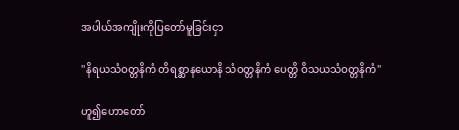အပါယ်အကျိုးကိုပြတော်မူခြင်းငှာ

''နိရယသံဝတ္တနိကံ တိရစ္ဆာနယောနိ သံဝတ္တနိကံ ပေတ္တိ ဝိသယသံဝတ္တနိကံ''

ဟူ၍ဟောတော်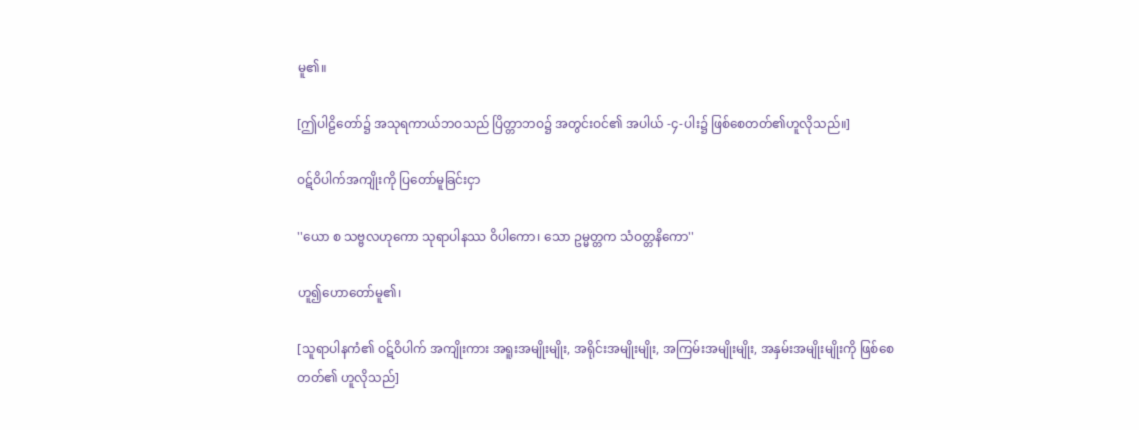မူ၏။

[ဤပါဠိတော်၌ အသုရကာယ်ဘဝသည် ပြိတ္တာဘဝ၌ အတွင်းဝင်၏ အပါယ် -၄-ပါး၌ ဖြစ်စေတတ်၏ဟူလိုသည်။]

ဝဋ်ဝိပါက်အကျိုးကို ပြတော်မူခြင်းငှာ

''ယော စ သဗ္ဗလဟုကော သုရာပါနဿ ဝိပါကော၊ သော ဥမ္မတ္တက သံဝတ္တနိကော''

ဟူ၍ဟောတော်မူ၏၊

[သူရာပါနကံ၏ ဝဋ်ဝိပါက် အကျိုးကား အရူးအမျိုးမျိုး, အရိုင်းအမျိုးမျိုး, အကြမ်းအမျိုးမျိုး, အနှမ်းအမျိုးမျိုးကို ဖြစ်စေတတ်၏ ဟူလိုသည်]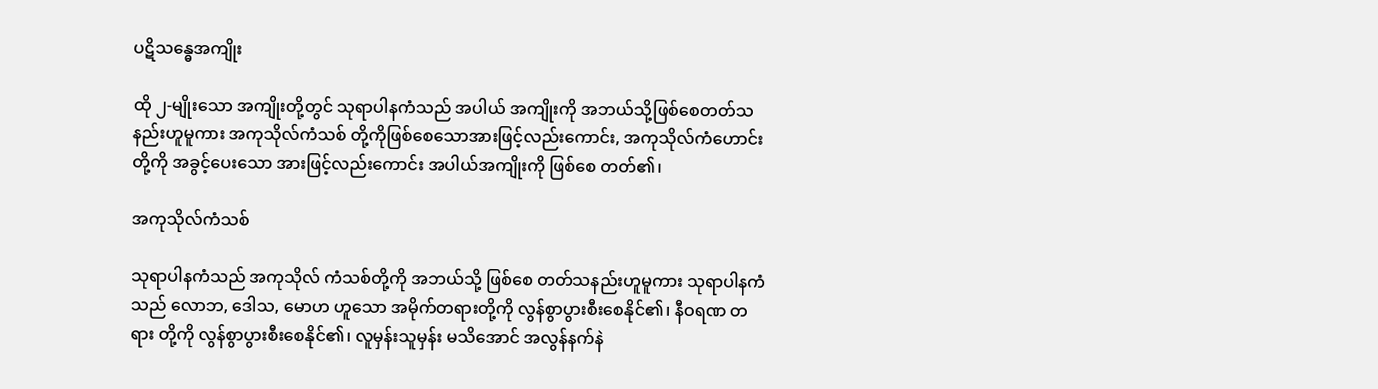ပဋိသန္ဓေအကျိုး

ထို ၂-မျိုးသော အကျိုးတို့တွင် သုရာပါနကံသည် အပါယ် အကျိုးကို အဘယ်သို့ဖြစ်စေတတ်သနည်းဟူမူကား အကုသိုလ်ကံသစ် တို့ကိုဖြစ်စေသောအားဖြင့်လည်းကောင်း, အကုသိုလ်ကံဟောင်းတို့ကို အခွင့်ပေးသော အားဖြင့်လည်းကောင်း အပါယ်အကျိုးကို ဖြစ်စေ တတ်၏၊

အကုသိုလ်ကံသစ်

သုရာပါနကံသည် အကုသိုလ် ကံသစ်တို့ကို အဘယ်သို့ ဖြစ်စေ တတ်သနည်းဟူမူကား သုရာပါနကံသည် လောဘ, ဒေါသ, မောဟ ဟူသော အမိုက်တရားတို့ကို လွန်စွာပွားစီးစေနိုင်၏၊ နီဝရဏ တရား တို့ကို လွန်စွာပွားစီးစေနိုင်၏၊ လူမှန်းသူမှန်း မသိအောင် အလွန်နက်နဲ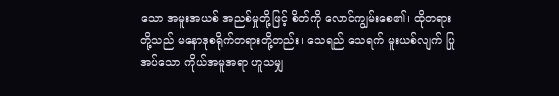သော အမူးအယစ် အညစ်မှုတို့ဖြင့် စိတ်ကို လောင်ကျွမ်းစေ၏၊ ထိုတရား တို့သည် မနောဒုစရိုက်တရားတို့တည်း၊ သေရည် သေရက် မူးယစ်လျက် ပြုအပ်သော ကိုယ်အမူအရာ ဟူသမျှ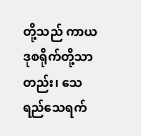တို့သည် ကာယဒုစရိုက်တို့သာ တည်း၊ သေရည်သေရက်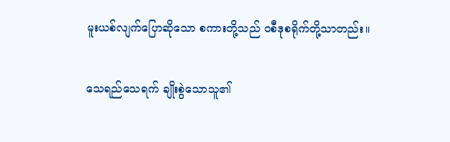မူးယစ်လျက်ပြောဆိုသော စကားတို့သည် ဝစီဒုစရိုက်တို့သာတည်း။

သေရည်သေရက် ချိုးစွဲသောသူ၏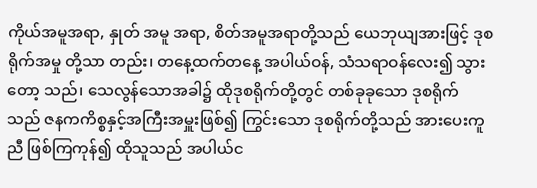ကိုယ်အမူအရာ, နှုတ် အမူ အရာ, စိတ်အမူအရာတို့သည် ယေဘုယျအားဖြင့် ဒုစရိုက်အမှု တို့သာ တည်း၊ တနေ့ထက်တနေ့ အပါယ်ဝန်, သံသရာဝန်လေး၍ သွားတော့ သည်၊ သေလွန်သောအခါ၌ ထိုဒုစရိုက်တို့တွင် တစ်ခုခုသော ဒုစရိုက် သည် ဇနကကိစ္စနှင့်အကြီးအမှူးဖြစ်၍ ကြွင်းသော ဒုစရိုက်တို့သည် အားပေးကူညီ ဖြစ်ကြကုန်၍ ထိုသူသည် အပါယ်င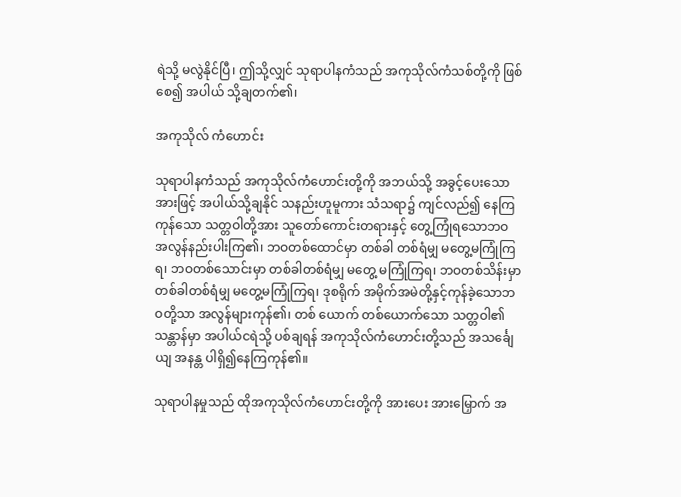ရဲသို့ မလွဲနိုင်ပြီ၊ ဤသို့လျှင် သုရာပါနကံသည် အကုသိုလ်ကံသစ်တို့ကို ဖြစ်စေ၍ အပါယ် သို့ချတက်၏၊

အကုသိုလ် ကံဟောင်း

သုရာပါနကံသည် အကုသိုလ်ကံဟောင်းတို့ကို အဘယ်သို့ အခွင့်ပေးသောအားဖြင့် အပါယ်သို့ချနိုင် သနည်းဟူမူကား သံသရာ၌ ကျင်လည်၍ နေကြကုန်သော သတ္တဝါတို့အား သူတော်ကောင်းတရားနှင့် တွေ့ကြုံရသောဘဝ အလွန်နည်းပါးကြ၏၊ ဘဝတစ်ထောင်မှာ တစ်ခါ တစ်ရံမျှ မတွေ့မကြုံကြရ၊ ဘဝတစ်သောင်းမှာ တစ်ခါတစ်ရံမျှ မတွေ့ မကြုံကြရ၊ ဘဝတစ်သိန်းမှာ တစ်ခါတစ်ရံမျှ မတွေ့မကြုံကြရ၊ ဒုစရိုက် အမိုက်အမဲတို့နှင့်ကုန်ခဲ့သောဘဝတို့သာ အလွန်များကုန်၏၊ တစ် ယောက် တစ်ယောက်သော သတ္တဝါ၏သန္တာန်မှာ အပါယ်ငရဲသို့ ပစ်ချရန် အကုသိုလ်ကံဟောင်းတို့သည် အသင်္ချေယျ အနန္တ ပါရှိ၍နေကြကုန်၏။

သုရာပါနမှုသည် ထိုအကုသိုလ်ကံဟောင်းတို့ကို အားပေး အားမြှောက် အ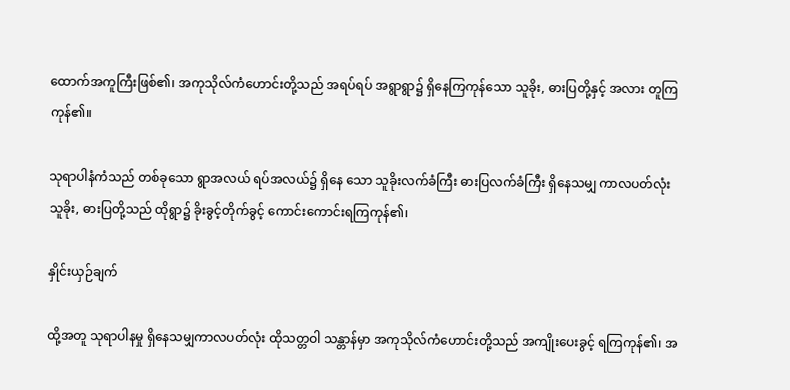ထောက်အကူကြီးဖြစ်၏၊ အကုသိုလ်ကံဟောင်းတို့သည် အရပ်ရပ် အရွာရွာ၌ ရှိနေကြကုန်သော သူခိုး, ဓားပြတို့နှင့် အလား တူကြကုန်၏။

သုရာပါနံကံသည် တစ်ခုသော ရွာအလယ် ရပ်အလယ်၌ ရှိနေ သော သူခိုးလက်ခံကြီး ဓားပြလက်ခံကြီး ရှိနေသမျှ ကာလပတ်လုံး သူခိုး, ဓားပြတို့သည် ထိုရွာ၌ ခိုးခွင့်တိုက်ခွင့် ကောင်းကောင်းရကြကုန်၏၊

နှိုင်းယှဉ်ချက်

ထို့အတူ သုရာပါနမှု ရှိနေသမျှကာလပတ်လုံး ထိုသတ္တဝါ သန္တာန်မှာ အကုသိုလ်ကံဟောင်းတို့သည် အကျိုးပေးခွင့် ရကြကုန်၏၊ အ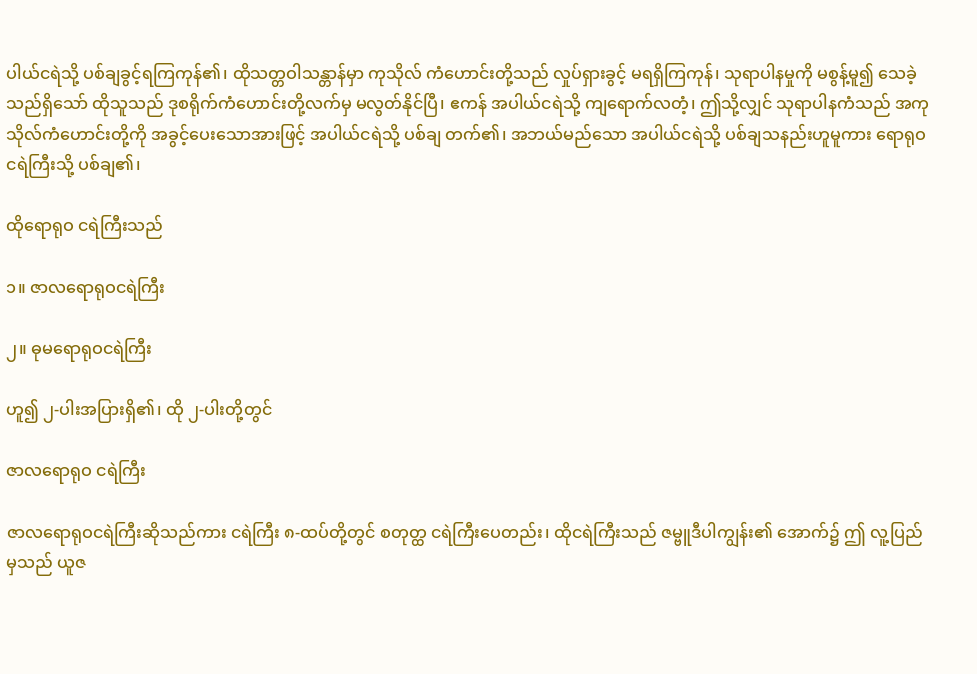ပါယ်ငရဲသို့ ပစ်ချခွင့်ရကြကုန်၏၊ ထိုသတ္တဝါသန္တာန်မှာ ကုသိုလ် ကံဟောင်းတို့သည် လှုပ်ရှားခွင့် မရရှိကြကုန်၊ သုရာပါနမှုကို မစွန့်မူ၍ သေခဲ့သည်ရှိသော် ထိုသူသည် ဒုစရိုက်ကံဟောင်းတို့လက်မှ မလွတ်နိုင်ပြီ၊ ဧကန် အပါယ်ငရဲသို့ ကျရောက်လတံ့၊ ဤသို့လျှင် သုရာပါနကံသည် အကုသိုလ်ကံဟောင်းတို့ကို အခွင့်ပေးသောအားဖြင့် အပါယ်ငရဲသို့ ပစ်ချ တက်၏၊ အဘယ်မည်သော အပါယ်ငရဲသို့ ပစ်ချသနည်းဟူမူကား ရောရုဝငရဲကြီးသို့ ပစ်ချ၏၊

ထိုရောရုဝ ငရဲကြီးသည်

၁။ ဇာလရောရုဝငရဲကြီး

၂။ ဓုမရောရုဝငရဲကြီး

ဟူ၍ ၂-ပါးအပြားရှိ၏၊ ထို ၂-ပါးတို့တွင်

ဇာလရောရုဝ ငရဲကြီး

ဇာလရောရုဝငရဲကြီးဆိုသည်ကား ငရဲကြီး ၈-ထပ်တို့တွင် စတုတ္ထ ငရဲကြီးပေတည်း၊ ထိုငရဲကြီးသည် ဇမ္ဗူဒီပါကျွန်း၏ အောက်၌ ဤ လူ့ပြည်မှသည် ယူဇ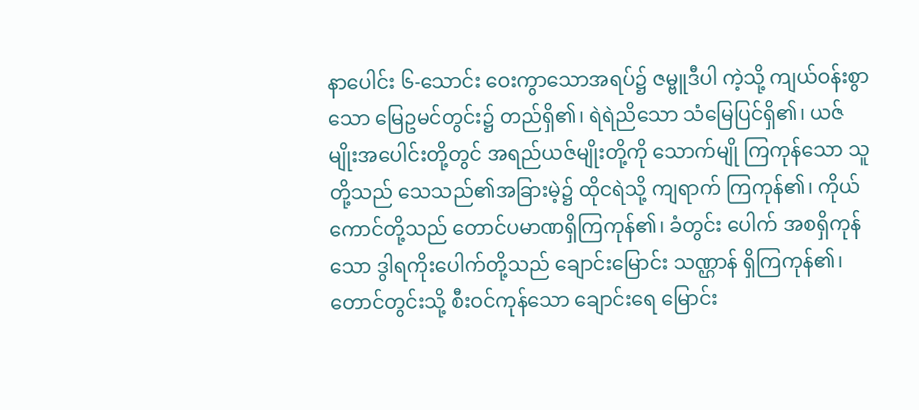နာပေါင်း ၆-သောင်း ဝေးကွာသောအရပ်၌ ဇမ္ဗူဒီပါ ကဲ့သို့ ကျယ်ဝန်းစွာသော မြေဥမင်တွင်း၌ တည်ရှိ၏၊ ရဲရဲညိသော သံမြေပြင်ရှိ၏၊ ယဇ်မျိုးအပေါင်းတို့တွင် အရည်ယဇ်မျိုးတို့ကို သောက်မျို ကြကုန်သော သူတို့သည် သေသည်၏အခြားမဲ့၌ ထိုငရဲသို့ ကျရာက် ကြကုန်၏၊ ကိုယ်ကောင်တို့သည် တောင်ပမာဏရှိကြကုန်၏၊ ခံတွင်း ပေါက် အစရှိကုန်သော ဒွါရကိုးပေါက်တို့သည် ချောင်းမြောင်း သဏ္ဌာန် ရှိကြကုန်၏၊ တောင်တွင်းသို့ စီးဝင်ကုန်သော ချောင်းရေ မြောင်း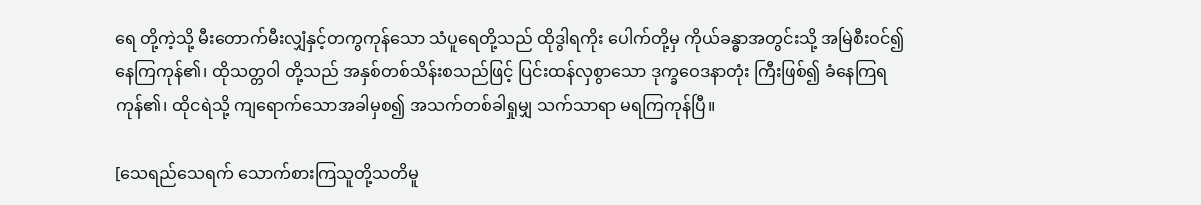ရေ တို့ကဲ့သို့ မီးတောက်မီးလျှံနှင့်တကွကုန်သော သံပူရေတို့သည် ထိုဒွါရကိုး ပေါက်တို့မှ ကိုယ်ခန္ဓာအတွင်းသို့ အမြဲစီးဝင်၍ နေကြကုန်၏၊ ထိုသတ္တဝါ တို့သည် အနှစ်တစ်သိန်းစသည်ဖြင့် ပြင်းထန်လှစွာသော ဒုက္ခဝေဒနာတုံး ကြီးဖြစ်၍ ခံနေကြရကုန်၏၊ ထိုငရဲသို့ ကျရောက်သောအခါမှစ၍ အသက်တစ်ခါရှုမျှ သက်သာရာ မရကြကုန်ပြီ။

[သေရည်သေရက် သောက်စားကြသူတို့သတိမူ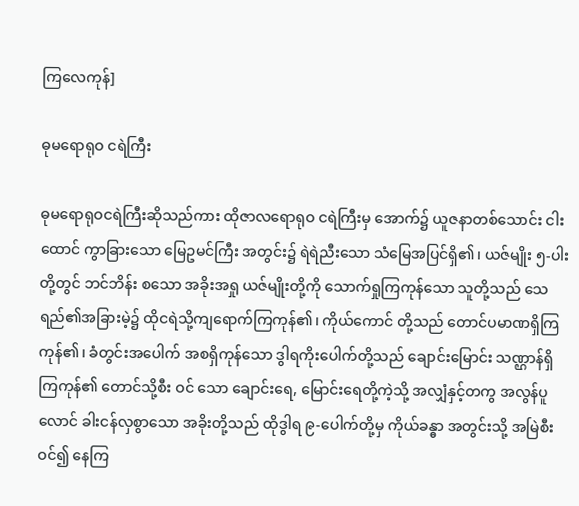ကြလေကုန်]

ဓုမရောရုဝ ငရဲကြီး

ဓုမရောရုဝငရဲကြီးဆိုသည်ကား ထိုဇာလရောရုဝ ငရဲကြီးမှ အောက်၌ ယူဇနာတစ်သောင်း ငါးထောင် ကွာခြားသော မြေဥမင်ကြီး အတွင်း၌ ရဲရဲညီးသော သံမြေအပြင်ရှိ၏၊ ယဇ်မျိုး ၅-ပါးတို့တွင် ဘင်ဘိန်း စသော အခိုးအရှု ယဇ်မျိုးတို့ကို သောက်ရှုကြကုန်သော သူတို့သည် သေရည်၏အခြားမဲ့၌ ထိုငရဲသို့ကျရောက်ကြကုန်၏၊ ကိုယ်ကောင် တို့သည် တောင်ပမာဏရှိကြကုန်၏၊ ခံတွင်းအပေါက် အစရှိကုန်သော ဒွါရကိုးပေါက်တို့သည် ချောင်းမြောင်း သဏ္ဌာန်ရှိကြကုန်၏ တောင်သို့စီး ဝင် သော ချောင်းရေ, မြောင်းရေတို့ကဲ့သို့ အလျှံနှင့်တကွ အလွန်ပူလောင် ခါးငန်လှစွာသော အခိုးတို့သည် ထိုဒွါရ ၉-ပေါက်တို့မှ ကိုယ်ခန္ဓာ အတွင်းသို့ အမြဲစီးဝင်၍ နေကြ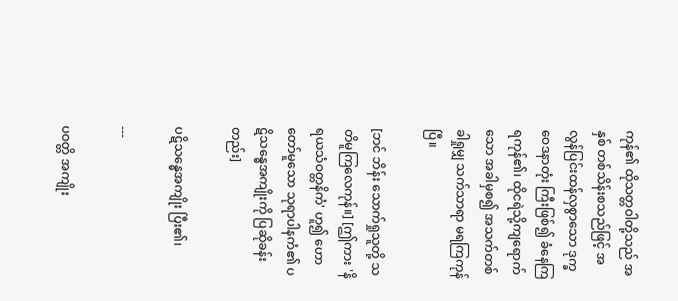ကုန်၏ ထိုသတ္တဝါတို့သည် အနှစ် တစ်သိန်းစသည်ဖြင့် အလွန်ပြင်းထန်လှစွာသော ဒုက္ခဝေဒနာတုံး ကြီးဖြစ်၍ ခံနေကြရကုန်၏၊ ထိုငရဲသို့ကျရောက်သော အခါမှစ၍ အသက်တစ်ခါရှုမျှ သက်သာရာ မရကြကုန်ပြီ။

[ဘင် ဘိန်း သောက်ရှုသူတို့ သတိမူကြလေကုန်။] [ဤကား 'နိရယသံဝတ္တနိကံ' ဟူ၍ ဟောတော်မူသော သုရာပါနကံ၏ ပဋိသန္ဓေအကျိုးကို ပြဆိုခန်းတည်း]

ပဋိသန္ဓေအကျိုး ပြီး၏၊

---

ပဝတ္တိ အကျိုး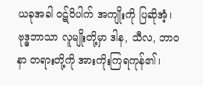ယခုအခါ ဝဋ်ဝိပါက် အကျိုးကို ပြဆိုအံ့၊ ဗုဒ္ဓဘာသာ လူမျိုးတို့မှာ ဒါန, သီလ, ဘာဝနာ တရားတို့ကို အားကိုးကြရကုန်၏၊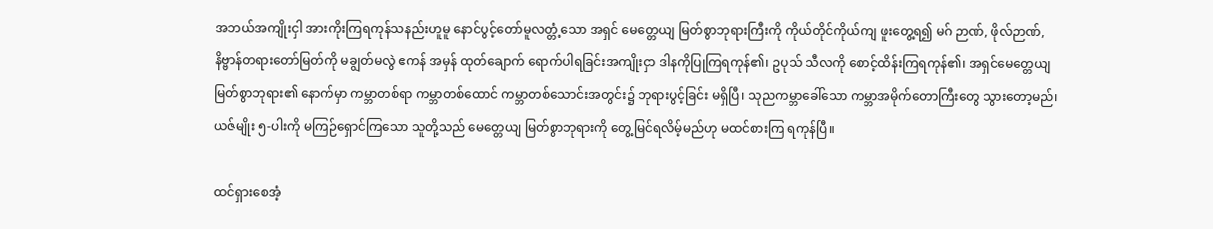အဘယ်အကျိုးငှါ အားကိုးကြရကုန်သနည်းဟူမူ နောင်ပွင့်တော်မူလတ္တံ့သော အရှင် မေတ္တေယျ မြတ်စွာဘုရားကြီးကို ကိုယ်တိုင်ကိုယ်ကျ ဖူးတွေ့ရ၍ မဂ် ဉာဏ်, ဖိုလ်ဉာဏ်, နိဗ္ဗာန်တရားတော်မြတ်ကို မချွတ်မလွဲ ဧကန် အမှန် ထုတ်ချောက် ရောက်ပါရခြင်းအကျိုးငှာ ဒါနကိုပြုကြရကုန်၏၊ ဥပုသ် သီလကို စောင့်ထိန်းကြရကုန်၏၊ အရှင်မေတ္တေယျ မြတ်စွာဘုရား၏ နောက်မှာ ကမ္ဘာတစ်ရာ ကမ္ဘာတစ်ထောင် ကမ္ဘာတစ်သောင်းအတွင်း၌ ဘုရားပွင့်ခြင်း မရှိပြီ၊ သုညကမ္ဘာခေါ်သော ကမ္ဘာအမိုက်တောကြီးတွေ သွားတော့မည်၊ ယဇ်မျိုး ၅-ပါးကို မကြဉ်ရှောင်ကြသော သူတို့သည် မေတ္တေယျ မြတ်စွာဘုရားကို တွေ့မြင်ရလိမ့်မည်ဟု မထင်စားကြ ရကုန်ပြီ။

ထင်ရှားစေအံ့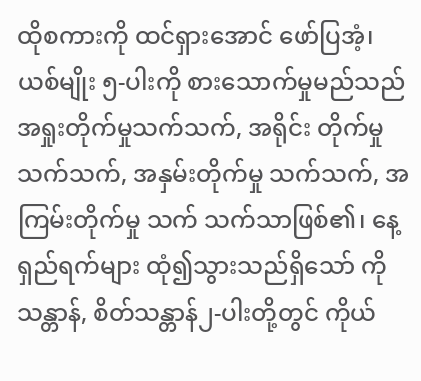ထိုစကားကို ထင်ရှားအောင် ဖော်ပြအံ့၊ ယစ်မျိုး ၅-ပါးကို စားသောက်မှုမည်သည် အရှုးတိုက်မှုသက်သက်, အရိုင်း တိုက်မှုသက်သက်, အနှမ်းတိုက်မှု သက်သက်, အကြမ်းတိုက်မှု သက် သက်သာဖြစ်၏၊ နေ့ရှည်ရက်များ ထုံ၍သွားသည်ရှိသော် ကိုသန္တာန်, စိတ်သန္တာန်၂-ပါးတို့တွင် ကိုယ်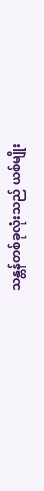သန္တန်တစ်ခုလုံးသည် ယစ်မျိုး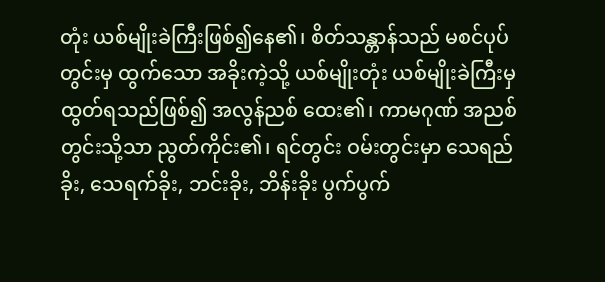တုံး ယစ်မျိုးခဲကြီးဖြစ်၍နေ၏၊ စိတ်သန္တာန်သည် မစင်ပုပ်တွင်းမှ ထွက်သော အခိုးကဲ့သို့ ယစ်မျိုးတုံး ယစ်မျိုးခဲကြီးမှ ထွတ်ရသည်ဖြစ်၍ အလွန်ညစ် ထေး၏၊ ကာမဂုဏ် အညစ်တွင်းသို့သာ ညွတ်ကိုင်း၏၊ ရင်တွင်း ဝမ်းတွင်းမှာ သေရည်ခိုး, သေရက်ခိုး, ဘင်းခိုး, ဘိန်းခိုး ပွက်ပွက်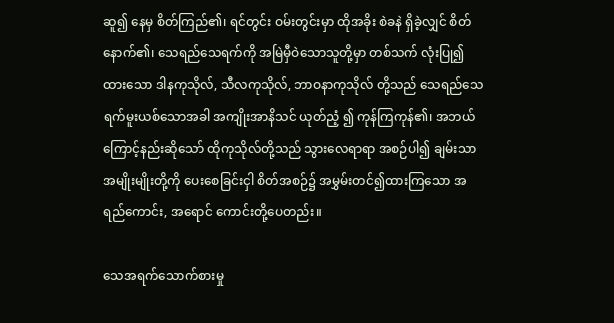ဆူ၍ နေမှ စိတ်ကြည်၏၊ ရင်တွင်း ဝမ်းတွင်းမှာ ထိုအခိုး စဲခနဲ ရှိခဲ့လျှင် စိတ်နောက်၏၊ သေရည်သေရက်ကို အမြဲမှီဝဲသောသူတို့မှာ တစ်သက် လုံးပြု၍ထားသော ဒါနကုသိုလ်, သီလကုသိုလ်, ဘာဝနာကုသိုလ် တို့သည် သေရည်သေရက်မူးယစ်သောအခါ အကျိုးအာနိသင် ယုတ်ညံ့ ၍ ကုန်ကြကုန်၏၊ အဘယ်ကြောင့်နည်းဆိုသော် ထိုကုသိုလ်တို့သည် သွားလေရာရာ အစဉ်ပါ၍ ချမ်းသာအမျိုးမျိုးတို့ကို ပေးစေခြင်းငှါ စိတ်အစဉ်၌ အမွှမ်းတင်၍ထားကြသော အရည်ကောင်း, အရောင် ကောင်းတို့ပေတည်း။

သေအရက်သောက်စားမှု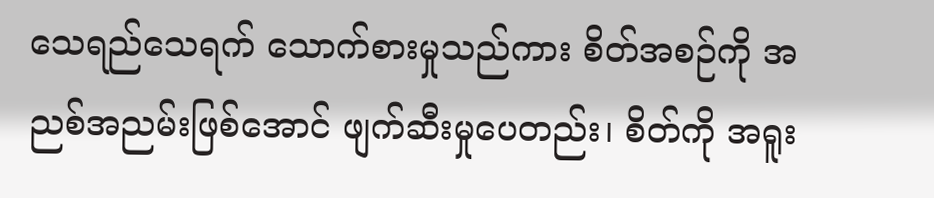သေရည်သေရက် သောက်စားမှုသည်ကား စိတ်အစဉ်ကို အညစ်အညမ်းဖြစ်အောင် ဖျက်ဆီးမှုပေတည်း၊ စိတ်ကို အရူး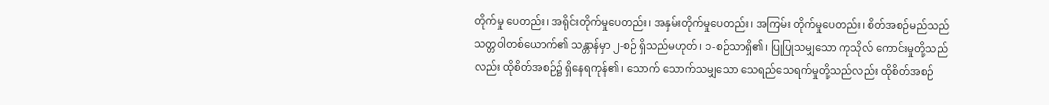တိုက်မှု ပေတည်း၊ အရိုင်းတိုက်မှုပေတည်း၊ အနှမ်းတိုက်မှုပေတည်း၊ အကြမ်း တိုက်မှုပေတည်း၊ စိတ်အစဉ်မည်သည် သတ္တဝါတစ်ယောက်၏ သန္တာန်မှာ ၂-စဉ် ရှိသည်မဟုတ်၊ ၁-စဉ်သာရှိ၏၊ ပြုပြုသမျှသော ကုသိုလ် ကောင်းမှုတို့သည်လည်း ထိုစိတ်အစဉ်၌ ရှိနေရကုန်၏၊ သောက် သောက်သမျှသော သေရည်သေရက်မှုတို့သည်လည်း ထိုစိတ်အစဉ်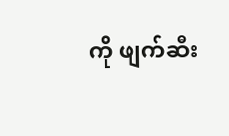ကို ဖျက်ဆီး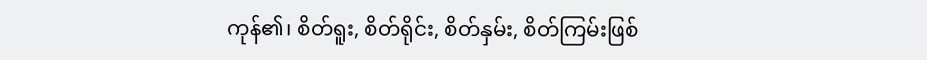ကုန်၏၊ စိတ်ရူး, စိတ်ရိုင်း, စိတ်နှမ်း, စိတ်ကြမ်းဖြစ်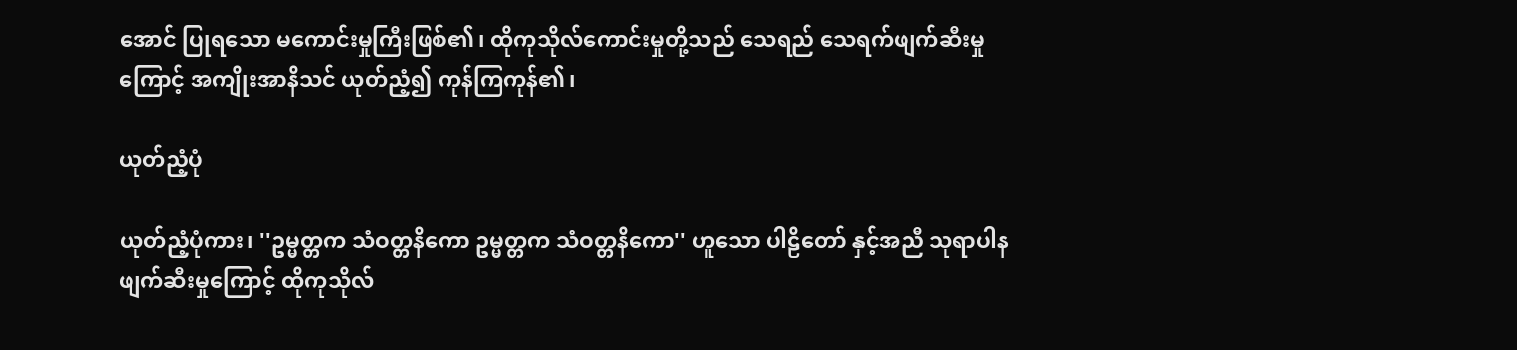အောင် ပြုရသော မကောင်းမှုကြီးဖြစ်၏၊ ထိုကုသိုလ်ကောင်းမှုတို့သည် သေရည် သေရက်ဖျက်ဆီးမှုကြောင့် အကျိုးအာနိသင် ယုတ်ညံ့၍ ကုန်ကြကုန်၏၊

ယုတ်ညံ့ပုံ

ယုတ်ညံ့ပုံကား၊ ''ဥမ္မတ္တက သံဝတ္တနိကော ဥမ္မတ္တက သံဝတ္တနိကော'' ဟူသော ပါဠိတော် နှင့်အညီ သုရာပါန ဖျက်ဆီးမှုကြောင့် ထိုကုသိုလ်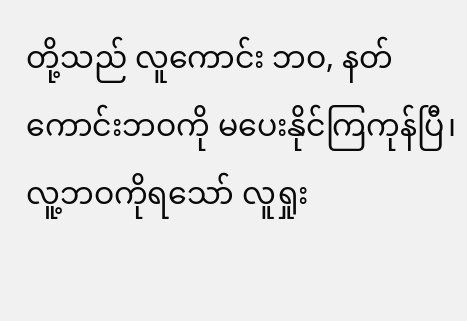တို့သည် လူကောင်း ဘဝ, နတ်ကောင်းဘဝကို မပေးနိုင်ကြကုန်ပြီ၊ လူ့ဘဝကိုရသော် လူရှုး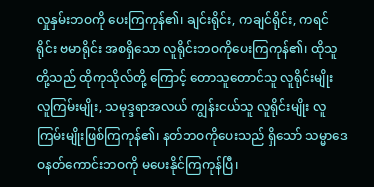လှုနှမ်းဘဝကို ပေးကြကုန်၏၊ ချင်းရိုင်း, ကချင်ရိုင်း, ကရင်ရိုင်း ဗမာရိုင်း အစရှိသော လူရိုင်းဘဝကိုပေးကြကုန်၏၊ ထိုသူတို့သည် ထိုကုသိုလ်တို့ ကြောင့် တောသူတောင်သူ လူရိုင်းမျိုး လူကြမ်းမျိုး, သမုဒ္ဒရာအလယ် ကျွန်းငယ်သူ လူရိုင်းမျိုး လူကြမ်းမျိုးဖြစ်ကြကုန်၏၊ နတ်ဘဝကိုပေးသည် ရှိသော် သမ္မာဒေဝနတ်ကောင်းဘဝကို မပေးနိုင်ကြကုန်ပြီ၊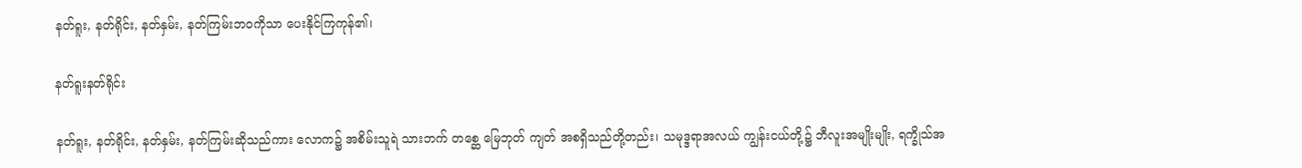နတ်ရူး, နတ်ရိုင်း, နတ်နှမ်း, နတ်ကြမ်းဘဝကိုသာ ပေးနိုင်ကြကုန်၏၊

နတ်ရူးနတ်ရိုင်း

နတ်ရူး, နတ်ရိုင်း, နတ်နှမ်း, နတ်ကြမ်းဆိုသည်ကား လောက၌ အစိမ်းသူရဲ သားဘက် တစ္ဆေ မြေဘုတ် ကျတ် အစရှိသည်တို့တည်း၊ သမုဒ္ဒရာအလယ် ကျွန်းငယ်တို့၌ ဘီလူးအမျိုးမျိုး, ရက္ခိုသ်အ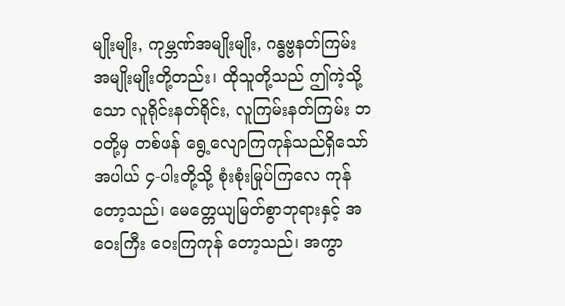မျိုးမျိုး, ကုမ္ဘဏ်အမျိုးမျိုး, ဂန္ဓဗ္ဗနတ်ကြမ်းအမျိုးမျိုးတို့တည်း၊ ထိုသူတို့သည် ဤကဲ့သို့သော လူရိုင်းနတ်ရိုင်း, လူကြမ်းနတ်ကြမ်း ဘဝတို့မှ တစ်ဖန် ရွေ့လျောကြကုန်သည်ရှိသော် အပါယ် ၄-ပါးတို့သို့ စုံးစုံးမြုပ်ကြလေ ကုန်တော့သည်၊ မေတ္တေယျမြတ်စွာဘုရားနှင့် အဝေးကြီး ဝေးကြကုန် တော့သည်၊ အကွာ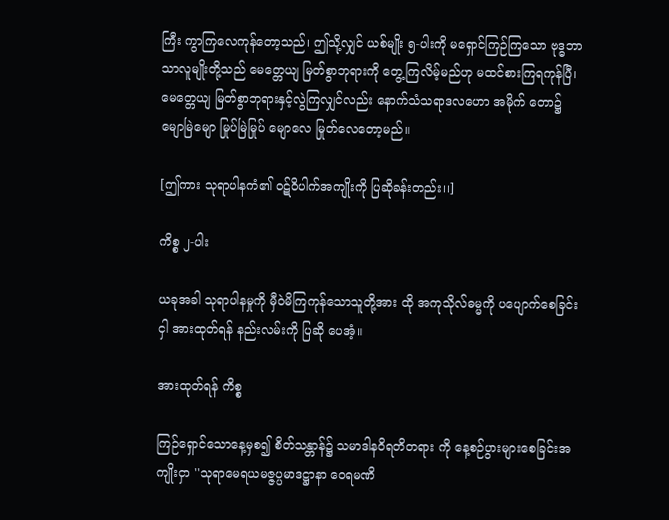ကြီး ကွာကြလေကုန်တော့သည်၊ ဤသို့လျှင် ယစ်မျိုး ၅-ပါးကို မရှောင်ကြဉ်ကြသော ဗုဒ္ဓဘာသာလူမျိုးတို့သည် မေတ္တေယျ မြတ်စွာဘုရားကို တွေ့ကြလိမ့်မည်ဟု မထင်စားကြရကုန်ပြီ၊ မေတ္တေယျ မြတ်စွာဘုရားနှင့်လွဲကြလျှင်လည်း နောက်သံသရာဒလဟော အမိုက် တော၌ မျောမြဲမျော မြုပ်မြဲမြုပ် မျောလေ မြုတ်လေတော့မည်။

[ဤကား သုရာပါနကံ၏ ဝဋ်ဝိပါက်အကျိုးကို ပြဆိုခန်းတည်း၊၊]

ကိစ္စ ၂-ပါး

ယခုအခါ သုရာပါနမှုကို မှီဝဲမိကြကုန်သောသူတို့အား ထို အကုသိုလ်ဓမ္မကို ပပျောက်စေခြင်းငှါ အားထုတ်ရန် နည်းလမ်းကို ပြဆို ပေအံ့။

အားထုတ်ရန် ကိစ္စ

ကြဉ်ရှောင်သောနေ့မှစ၍ စိတ်သန္တာန်၌ သမာဒါနဝိရတိတရား ကို နေ့စဉ်ပွားများစေခြင်းအကျိုးငှာ ''သုရာမေရယမဇ္ဇပ္ပမာဒဋ္ဌာနာ ဝေရမဏိ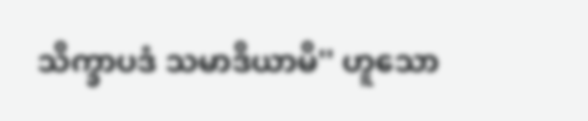သိက္ခာပဒံ သမာဒိယာမိ'' ဟူသော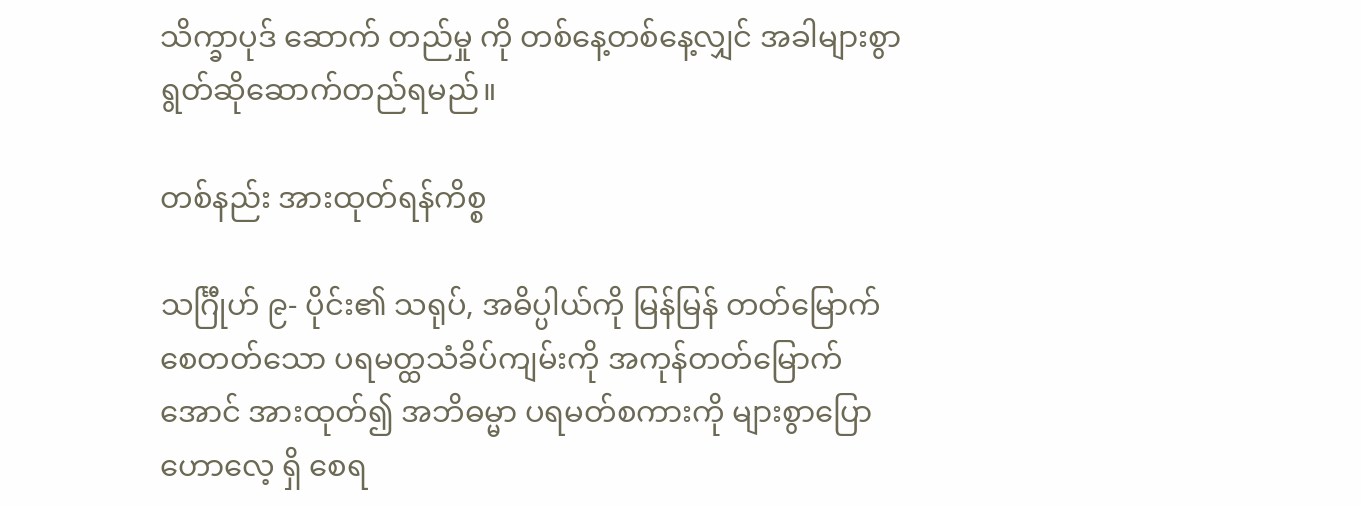သိက္ခာပုဒ် ဆောက် တည်မှု ကို တစ်နေ့တစ်နေ့လျှင် အခါများစွာ ရွတ်ဆိုဆောက်တည်ရမည်။

တစ်နည်း အားထုတ်ရန်ကိစ္စ

သင်္ဂြီုဟ် ၉- ပိုင်း၏ သရုပ်, အဓိပ္ပါယ်ကို မြန်မြန် တတ်မြောက် စေတတ်သော ပရမတ္ထသံခိပ်ကျမ်းကို အကုန်တတ်မြောက်အောင် အားထုတ်၍ အဘိဓမ္မာ ပရမတ်စကားကို များစွာပြောဟောလေ့ ရှိ စေရ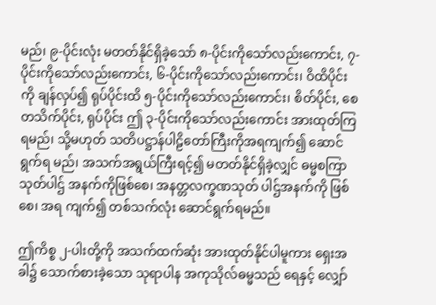မည်၊ ၉-ပိုင်းလုံး မတတ်နိုင်ရှိခဲ့သော် ၈-ပိုင်းကိုသော်လည်းကောင်း, ၇-ပိုင်းကိုသော်လည်းကောင်း, ၆-ပိုင်းကိုသော်လည်းကောင်း၊ ဝိထိပိုင်းကို ချန်လှပ်၍ ရုပ်ပိုင်းထိ ၅-ပိုင်းကိုသော်လည်းကောင်း၊ စိတ်ပိုင်း, စေတသိက်ပိုင်း, ရုပ်ပိုင်း ဤ ၃-ပိုင်းကိုသော်လည်းကောင်း အားထုတ်ကြ ရမည်၊ သို့မဟုတ် သတိပဋ္ဌာန်ပါဠိတော်ကြီးကိုအရကျက်၍ ဆောင်ရွက်ရ မည်၊ အသက်အရွယ်ကြီးရင့်၍ မတတ်နိုင်ရှိခဲ့လျှင် ဓမ္မစကြာသုတ်ပါဌ် အနက်ကိုဖြစ်စေ၊ အနတ္တလက္ခဏသုတ် ပါဌ်အနက်ကို ဖြစ်စေ၊ အရ ကျက်၍ တစ်သက်လုံး ဆောင်ရွက်ရမည်။

ဤကိစ္စ ၂-ပါးတို့ကို အသက်ထက်ဆုံး အားထုတ်နိုင်ပါမူကား ရှေးအခါ၌ သောက်စားခဲ့သော သုရာပါန အကုသိုလ်ဓမ္မသည် ရေနှင့် လျှော်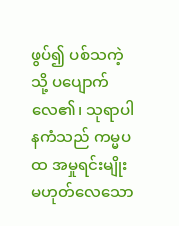ဖွပ်၍ ပစ်သကဲ့သို့ ပပျောက်လေ၏၊ သုရာပါနကံသည် ကမ္မပထ အမှုရင်းမျိုး မဟုတ်လေသော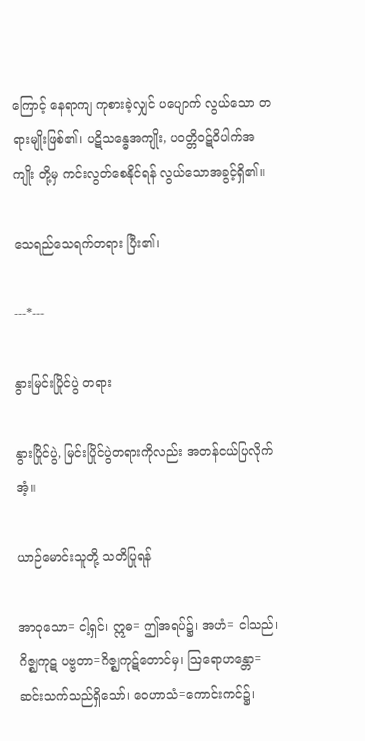ကြောင့် နေရာကျ ကုစားခဲ့လျှင် ပပျောက် လွယ်သော တရားမျိုးဖြစ်၏၊ ပဋိသန္ဓေအကျိုး, ပဝတ္တိဝဋ်ဝိပါက်အကျိုး တို့မှ ကင်းလွတ်စေနိုင်ရန် လွယ်သောအခွင့်ရှိ၏။

သေရည်သေရက်တရား ပြီး၏၊

---*---

နွားမြင်းပြိုင်ပွဲ တရား

နွားပြိုင်ပွဲ, မြင်းပြိုင်ပွဲတရားကိုလည်း အတန်ငယ်ပြလိုက်အံ့။

ယာဉ်မောင်းသူတို့ သတိပြုရန်

အာဝုသော= ငါ့ရှင်၊ ဣဓ= ဤအရပ်၌၊ အဟံ= ငါသည်၊ ဂိဇ္ဈကုဋ ပဗ္ဗတာ=ဂိဇ္ဈကုဋ်တောင်မှ၊ ဩရောဟန္တော=ဆင်းသက်သည်ရှိသော်၊ ဝေဟာသံ=ကောင်းကင်၌၊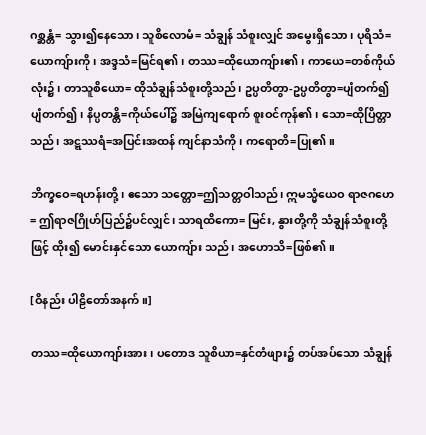ဂစ္ဆန္တံ= သွား၍နေသော၊ သူစိလောမံ= သံချွန် သံစူးလျှင် အမွေးရှိသော၊ ပုရိသံ=ယောကျ်ားကို၊ အဒ္ဒသံ=မြင်ရ၏၊ တဿ=ထိုယောကျ်ား၏၊ ကာယေ=တစ်ကိုယ်လုံး၌၊ တာသူစိယော= ထိုသံချွန်သံစူးတို့သည်၊ ဥပ္ပတိတွာ-ဥပ္ပတိတွာ=ပျံတက်၍ ပျံတက်၍၊ နိပ္ပတန္တိ=ကိုယ်ပေါ်၌ အမြဲကျရောက် စူးဝင်ကုန်၏၊ သော=ထိုပြိတ္တာသည်၊ အဋ္ဋဿရံ=အပြင်းအထန် ကျင်နာသံကို၊ ကရောတိ=ပြု၏။

ဘိက္ခဝေ=ရဟန်းတို့၊ ဧသော သတ္တော=ဤသတ္တဝါသည်၊ ဣမသ္မံယေဝ ရာဇဂဟေ= ဤရာဇဂြိုဟ်ပြည်၌ပင်လျှင်၊ သာရထိကော= မြင်း, နွားတို့ကို သံချွန်သံစူးတို့ဖြင့် ထိုး၍ မောင်းနှင်သော ယောကျ်ား သည်၊ အဟောသိ=ဖြစ်၏။

[ဝိနည်း ပါဠိတော်အနက်။]

တဿ=ထိုယောကျာ်းအား၊ ပတောဒ သူစိယာ=နှင်တံဖျား၌ တပ်အပ်သော သံချွန်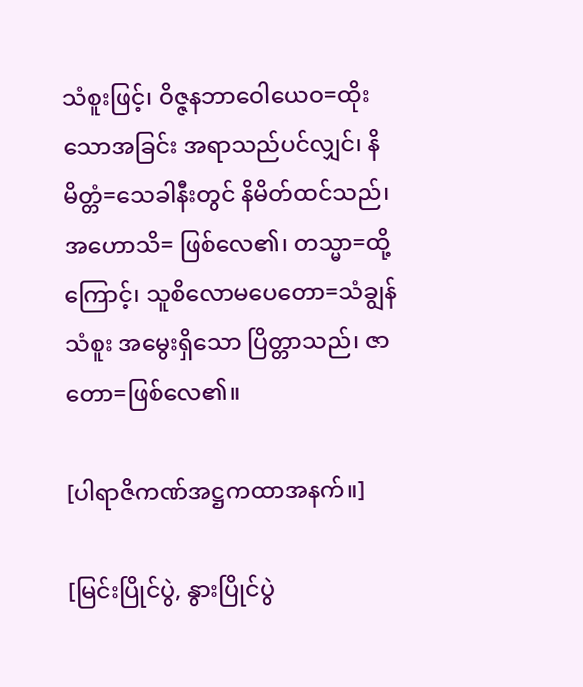သံစူးဖြင့်၊ ဝိဇ္ဇနဘာဝေါယေဝ=ထိုးသောအခြင်း အရာသည်ပင်လျှင်၊ နိမိတ္တံ=သေခါနီးတွင် နိမိတ်ထင်သည်၊ အဟောသိ= ဖြစ်လေ၏၊ တသ္မာ=ထို့ကြောင့်၊ သူစိလောမပေတော=သံချွန် သံစူး အမွေးရှိသော ပြိတ္တာသည်၊ ဇာတော=ဖြစ်လေ၏။

[ပါရာဇိကဏ်အဋ္ဌကထာအနက်။]

[မြင်းပြိုင်ပွဲ, နွားပြိုင်ပွဲ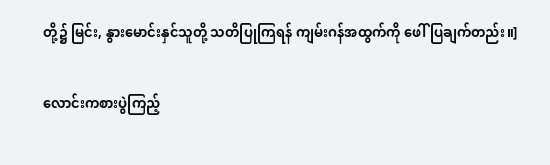တို့၌ မြင်း, နွားမောင်းနှင်သူတို့ သတိပြုကြရန် ကျမ်းဂန်အထွက်ကို ဖေါ်ပြချက်တည်း။]

လောင်းကစားပွဲကြည့်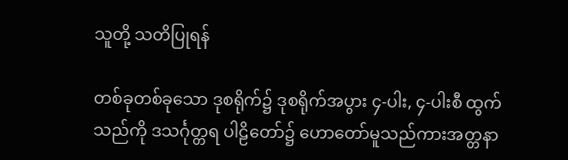သူတို့ သတိပြုရန်

တစ်ခုတစ်ခုသော ဒုစရိုက်၌ ဒုစရိုက်အပွား ၄-ပါး, ၄-ပါးစီ ထွက် သည်ကို ဒသင်္ဂုတ္တရ ပါဠိတော်၌ ဟောတော်မူသည်ကားအတ္တနာ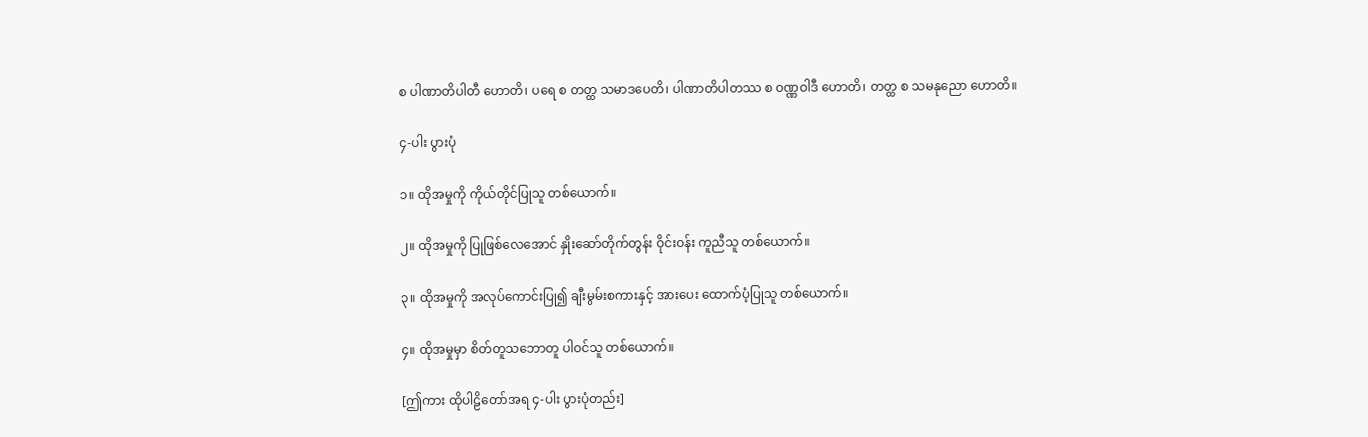စ ပါဏာတိပါတီ ဟောတိ၊ ပရေ စ တတ္ထ သမာဒပေတိ၊ ပါဏာတိပါတဿ စ ဝဏ္ဏဝါဒီ ဟောတိ၊ တတ္ထ စ သမနုညော ဟောတိ။

၄-ပါး ပွားပုံ

၁။ ထိုအမှုကို ကိုယ်တိုင်ပြုသူ တစ်ယောက်။

၂။ ထိုအမှုကို ပြုဖြစ်လေအောင် နှိုးဆော်တိုက်တွန်း ဝိုင်းဝန်း ကူညီသူ တစ်ယောက်။

၃။ ထိုအမှုကို အလုပ်ကောင်းပြု၍ ချီးမွမ်းစကားနှင့် အားပေး ထောက်ပံ့ပြုသူ တစ်ယောက်။

၄။ ထိုအမှုမှာ စိတ်တူသဘောတူ ပါဝင်သူ တစ်ယောက်။

[ဤကား ထိုပါဠိတော်အရ ၄-ပါး ပွားပုံတည်း]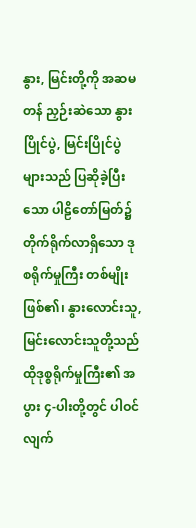နွား, မြင်းတို့ကို အဆမတန် ညှဉ်းဆဲသော နွားပြိုင်ပွဲ, မြင်းပြိုင်ပွဲ များသည် ပြဆိုခဲ့ပြီးသော ပါဠိတော်မြတ်၌ တိုက်ရိုက်လာရှိသော ဒုစရိုက်မှုကြီး တစ်မျိုးဖြစ်၏၊ နွားလောင်းသူ, မြင်းလောင်းသူတို့သည် ထိုဒုစ္စရိုက်မှုကြီး၏ အပွား ၄-ပါးတို့တွင် ပါဝင်လျက်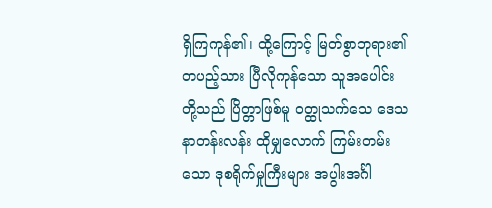ရှိကြကုန်၏၊ ထို့ကြောင့် မြတ်စွာဘုရား၏တပည့်သား ပြီလိုကုန်သော သူအပေါင်းတို့သည် ပြိတ္တာဖြစ်မူ ဝတ္ထုသက်သေ ဒေသနာတန်းလန်း ထိုမျှလောက် ကြမ်းတမ်း သော ဒုစရိုက်မှုကြီးများ အပွါးအင်္ဂါ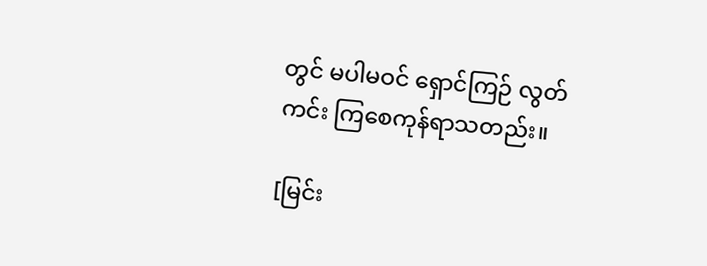တွင် မပါမဝင် ရှောင်ကြဉ် လွတ်ကင်း ကြစေကုန်ရာသတည်း။

[မြင်း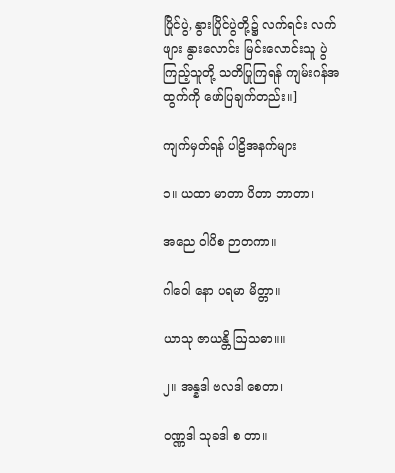ပြိုင်ပွဲ, နွားပြိုင်ပွဲတို့၌ လက်ရင်း လက်ဖျား နွားလောင်း မြင်းလောင်းသူ ပွဲကြည့်သူတို့ သတိပြုကြရန် ကျမ်းဂန်အထွက်ကို ဖော်ပြချက်တည်း။]

ကျက်မှတ်ရန် ပါဠိအနက်များ

၁။ ယထာ မာတာ ပိတာ ဘာတာ၊

အညေ ဝါပိစ ဉာတကာ။

ဂါဝေါ နော ပရမာ မိတ္တာ။

ယာသု ဇာယန္တိ ဩသဓာ။။

၂။ အန္နဒါ ဗလဒါ စေတာ၊

ဝဏ္ဏဒါ သုခဒါ စ တာ။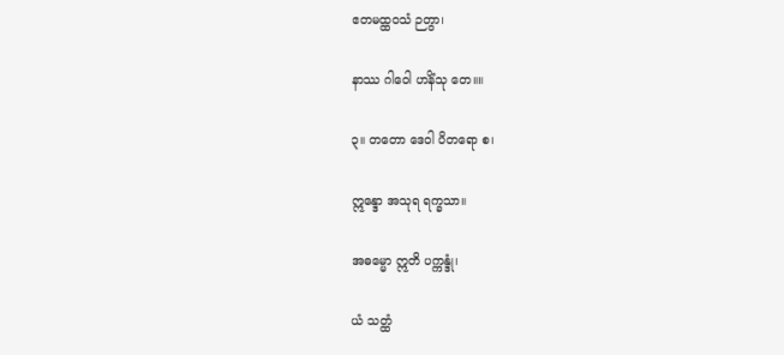ဧတမထ္ထဝသံ ဉတွာ၊

နာဿ ဂါဝေါ ဟနိံသု တေ။။

၃။ တတော ဒေဝါ ပိတရော စ၊

ဣန္ဒော အသုရ ရက္ခသာ။

အဓမ္မော ဣတိ ပက္ကန္ဒုံ၊

ယံ သတ္ထံ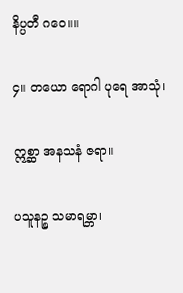နိပ္ပတီ ဂဝေ။။

၄။ တယော ရောဂါ ပုရေ အာသုံ၊

ဣစ္ဆာ အနသနံ ဇရာ။

ပသူနဉ္စ သမာရမ္ဘာ၊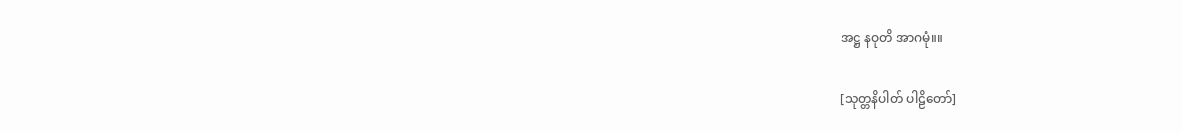အဋ္ဌ နဝုတိ အာဂမုံ။။

[သုတ္တနိပါတ် ပါဠိတော်]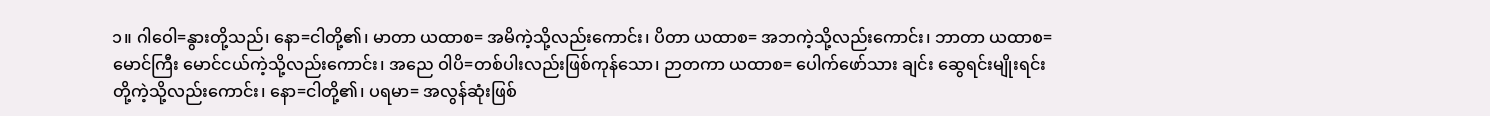၁။ ဂါဝေါ=နွားတို့သည်၊ နော=ငါတို့၏၊ မာတာ ယထာစ= အမိကဲ့သို့လည်းကောင်း၊ ပိတာ ယထာစ= အဘကဲ့သို့လည်းကောင်း၊ ဘာတာ ယထာစ= မောင်ကြီး မောင်ငယ်ကဲ့သို့လည်းကောင်း၊ အညေ ဝါပိ=တစ်ပါးလည်းဖြစ်ကုန်သော၊ ဉာတကာ ယထာစ= ပေါက်ဖော်သား ချင်း ဆွေရင်းမျိုးရင်းတို့ကဲ့သို့လည်းကောင်း၊ နော=ငါတို့၏၊ ပရမာ= အလွန်ဆုံးဖြစ်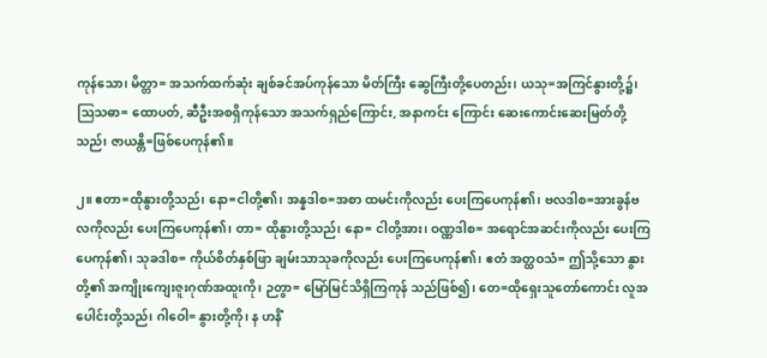ကုန်သော၊ မိတ္တာ= အသက်ထက်ဆုံး ချစ်ခင်အပ်ကုန်သော မိတ်ကြီး ဆွေကြီးတို့ပေတည်း၊ ယသု=အကြင်နွားတို့၌၊ ဩသဓာ= ထောပတ်, ဆီဦးအစရှိကုန်သော အသက်ရှည်ကြောင်း, အနာကင်း ကြောင်း ဆေးကောင်းဆေးမြတ်တို့သည်၊ ဇာယန္တိ=ဖြစ်ပေကုန်၏။

၂။ ဧတာ=ထိုနွားတို့သည်၊ နော=ငါတို့၏၊ အန္နဒါစ=အစာ ထမင်းကိုလည်း ပေးကြပေကုန်၏၊ ဗလဒါစ=အားခွန်ဗလကိုလည်း ပေးကြပေကုန်၏၊ တာ= ထိုနွားတို့သည်၊ နော= ငါတို့အား၊ ဝဏ္ဏဒါစ= အရောင်အဆင်းကိုလည်း ပေးကြပေကုန်၏၊ သုခဒါစ= ကိုယ်စိတ်နှစ်ဖြာ ချမ်းသာသုခကိုလည်း ပေးကြပေကုန်၏၊ ဧတံ အတ္ထဝသံ= ဤသို့သော နွားတို့၏ အကျိုးကျေးဇူးဂုဏ်အထူးကို၊ ဉတွာ= မြော်မြင်သိရှိကြကုန် သည်ဖြစ်၍၊ တေ=ထိုရှေးသူတော်ကောင်း လူအပေါင်းတို့သည်၊ ဂါဝေါ= နွားတို့ကို၊ န ဟနိံ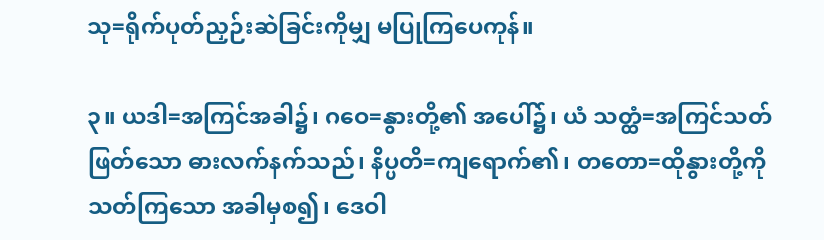သု=ရိုက်ပုတ်ညှဉ်းဆဲခြင်းကိုမျှ မပြုကြပေကုန်။

၃။ ယဒါ=အကြင်အခါ၌၊ ဂဝေ=နွားတို့၏ အပေါ်၌၊ ယံ သတ္ထံ=အကြင်သတ်ဖြတ်သော ဓားလက်နက်သည်၊ နိပ္ပတိ=ကျရောက်၏၊ တတော=ထိုနွားတို့ကို သတ်ကြသော အခါမှစ၍၊ ဒေဝါ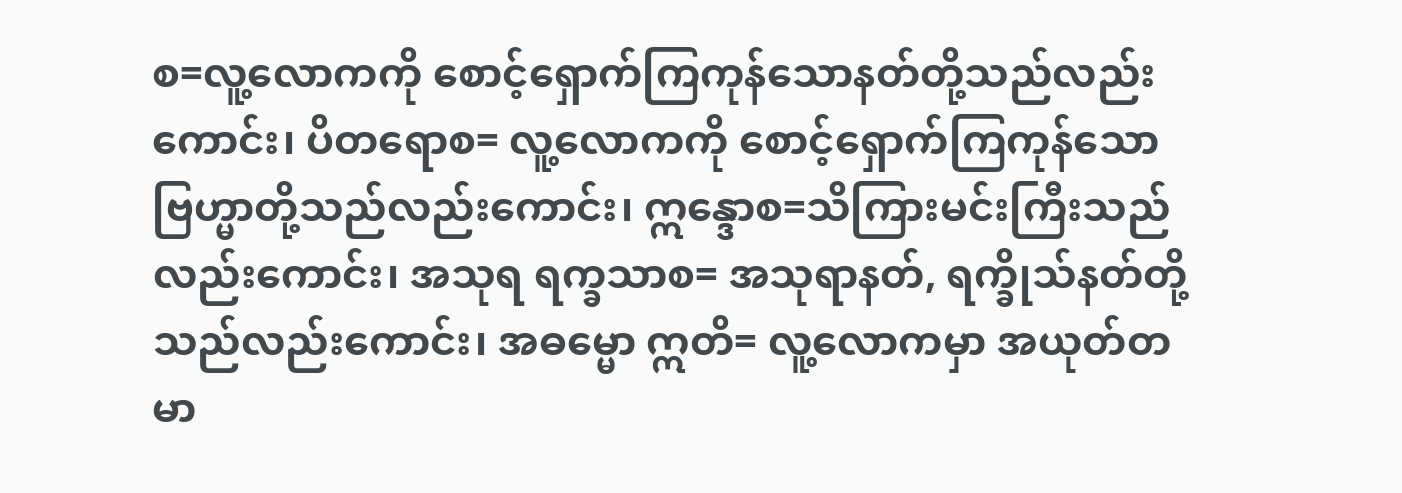စ=လူ့လောကကို စောင့်ရှောက်ကြကုန်သောနတ်တို့သည်လည်းကောင်း၊ ပိတရောစ= လူ့လောကကို စောင့်ရှောက်ကြကုန်သော ဗြဟ္မာတို့သည်လည်းကောင်း၊ ဣန္ဒောစ=သိကြားမင်းကြီးသည်လည်းကောင်း၊ အသုရ ရက္ခသာစ= အသုရာနတ်, ရက္ခိုသ်နတ်တို့သည်လည်းကောင်း၊ အဓမ္မော ဣတိ= လူ့လောကမှာ အယုတ်တမာ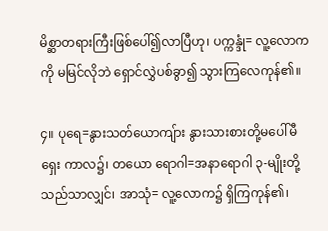မိစ္ဆာတရားကြီးဖြစ်ပေါ်၍လာပြီဟု၊ ပက္ကန္ဒုံ= လူ့လောကကို မမြင်လိုဘဲ ရှောင်လွှဲပစ်ခွာ၍ သွားကြလေကုန်၏။

၄။ ပုရေ=နွားသတ်ယောကျ်ား နွားသားစားတို့မပေါ်မီ ရှေး ကာလ၌၊ တယော ရောဂါ=အနာရောဂါ ၃-မျိုးတို့သည်သာလျှင်၊ အာသုံ= လူ့လောက၌ ရှိကြကုန်၏၊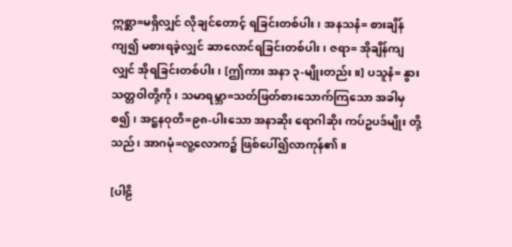ဣစ္ဆာ=မရှိလျှင် လိုချင်တောင့် ရခြင်းတစ်ပါး၊ အနသနံ= စားချိန်ကျ၍ မစားရခဲ့လျှင် ဆာလောင်ရခြင်းတစ်ပါး၊ ဇရာ= အိုချိန်ကျလျှင် အိုရခြင်းတစ်ပါး၊ [ဤကား အနာ ၃-မျိုးတည်း။] ပသူနံ= နွားသတ္တဝါတို့ကို၊ သမာရမ္ဘာ=သတ်ဖြတ်စားသောက်ကြသော အခါမှစ၍၊ အဋ္ဌနဝုတိ=၉၈-ပါးသော အနာဆိုး ရောဂါဆိုး ကပ်ဥပဒ်မျိုး တို့သည်၊ အာဂမုံ=လူ့လောက၌ ဖြစ်ပေါ်၍လာကုန်၏။

[ပါဠိ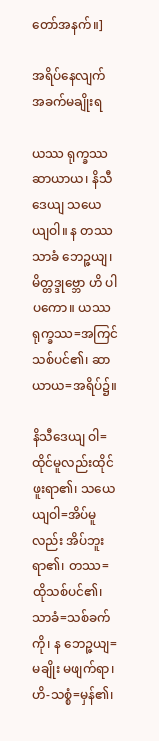တော်အနက်။]

အရိပ်နေလျက် အခက်မချိုးရ

ယဿ ရုက္ခဿ ဆာယာယ၊ နိသီဒေယျ သယေယျဝါ။ န တဿ သာခံ ဘေဉ္ဇယျ၊ မိတ္တဒ္ဒုဗ္ဘော ဟိ ပါပကော။ ယဿ ရုက္ခဿ=အကြင်သစ်ပင်၏၊ ဆာယာယ=အရိပ်၌။

နိသီဒေယျ ဝါ=ထိုင်မူလည်းထိုင်ဖူးရာ၏၊ သယေယျဝါ=အိပ်မူလည်း အိပ်ဘူးရာ၏၊ တဿ=ထိုသစ်ပင်၏၊ သာခံ=သစ်ခက်ကို၊ န ဘေဉ္ဇယျ= မချိုး မဖျက်ရာ၊ ဟိ-သစ္စံ=မှန်၏၊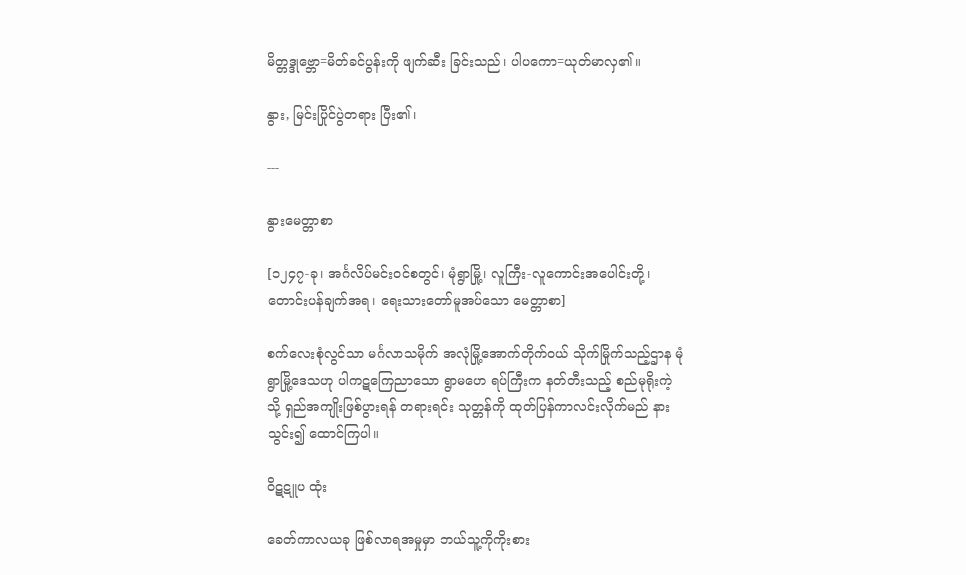မိတ္တဒ္ဒုဗ္ဘော=မိတ်ခင်ပွန်းကို ဖျက်ဆီး ခြင်းသည်၊ ပါပကော=ယုတ်မာလှ၏။

နွား, မြင်းပြိုင်ပွဲတရား ပြီး၏၊

---

နွားမေတ္တာစာ

[၁၂၄၇-ခု၊ အင်္ဂလိပ်မင်းဝင်စတွင်၊ မုံရွာမြို့၊ လူကြီး-လူကောင်းအပေါင်းတို့၊ တောင်းပန်ချက်အရ၊ ရေးသားတော်မူအပ်သော မေတ္တာစာ]

စက်လေးစုံလွင်သာ မင်္ဂလာသမိုက် အလုံမြို့အောက်တိုက်ဝယ် သိုက်မြိုက်သည့်ဌာန မုံရွာမြို့ဒေသဟု ပါကဋကြေညာသော ရွာမဟေ ရပ်ကြီးက နတ်တီးသည့် စည်မုရိုးကဲ့သို့ ရှည်အကျိုးဖြစ်ပွားရန် တရားရင်း သုတ္တန်ကို ထုတ်ပြန်ကာလင်းလိုက်မည် နားသွင်း၍ ထောင်ကြပါ။

ဝိဋဋူပ ထုံး

ခေတ်ကာလယခု ဖြစ်လာရအမှုမှာ ဘယ်သူ့ကိုကိုးစား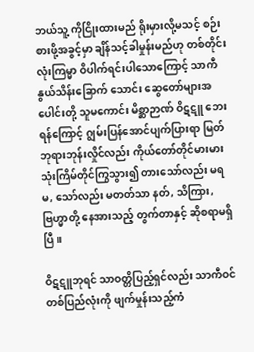ဘယ်သူ့ ကိုငြိုးထားမည် ရိုးမှားလို့မသင့် စဉ်းစားဖို့အခွင့်မှာ ချိန်သင့်ခါမှုန်းမည်ဟု တစ်တိုင်းလုံးကြမ္မာ ဝိပါက်ရင်းပါသောကြောင့် သာကီနွယ်သိန်းခြောက် သောင်း ဆွေတော်များအပေါင်းတို့ သူမကောင်း မိစ္ဆာဉာဏ် ဝိဋဋူ ဘေးရန်ကြောင့် ဂျွမ်းပြန်အောင်ပျက်ပြားရာ မြတ်ဘုရားဘုန်းလှိုင်လည်း ကိုယ်တော်တိုင်မားမား သုံးကြိမ်တိုင်ကြွသွား၍ တားသော်လည်း မရ မ, သော်လည်း မတတ်သာ နတ်, သိကြား, ဗြဟ္မာတို့ နေအားသည့် တွက်တာနှင့် ဆိုစရာမရှိပြီ။

ဝိဋဋူဘုရင် သာဝတ္တိပြည့်ရှင်လည်း သာကီဝင် တစ်ပြည်လုံးကို ဖျက်မှုန်းသည့်ကံ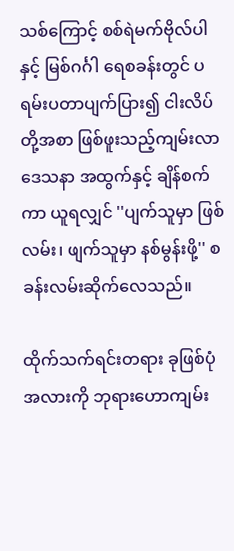သစ်ကြောင့် စစ်ရဲမက်ဗိုလ်ပါနှင့် မြစ်ဂင်္ဂါ ရေစခန်းတွင် ပရမ်းပတာပျက်ပြား၍ ငါးလိပ်တို့အစာ ဖြစ်ဖူးသည့်ကျမ်းလာ ဒေသနာ အထွက်နှင့် ချိန်စက်ကာ ယူရလျှင် ''ပျက်သူမှာ ဖြစ်လမ်း၊ ဖျက်သူမှာ နစ်မွန်းဖို့'' စခန်းလမ်းဆိုက်လေသည်။

ထိုက်သက်ရင်းတရား ခုဖြစ်ပုံအလားကို ဘုရားဟောကျမ်း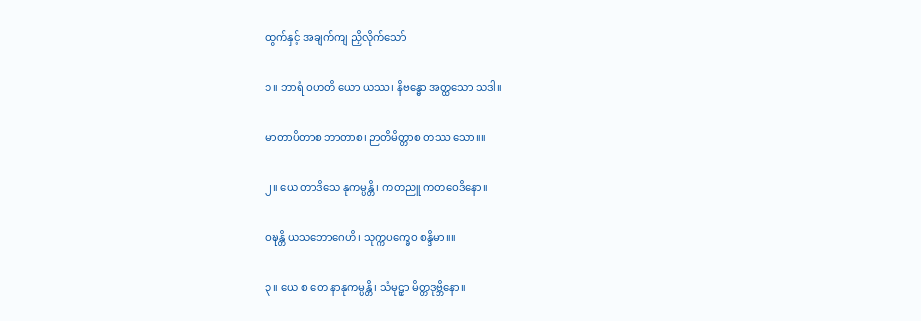ထွက်နှင့် အချက်ကျ ညှိလိုက်သော်

၁။ ဘာရံ ဝဟတိ ယော ယဿ၊ နိဗန္ဓော အတ္ထသော သဒါ။

မာတာပိတာစ ဘာတာစ၊ ဉာတိမိတ္တာစ တဿ သော။။

၂။ ယေ တာဒိသေ နုကမ္ပန္တိ၊ ကတညူ ကတဝေဒိနော။

ဝဍ္ဎန္တိ ယသဘောဂေဟိ၊ သုက္ကပက္ခေဝ စန္ဒိမာ။။

၃။ ယေ စ တေ နာနုကမ္ပန္တိ၊ သံမုဠှာ မိတ္တဒုဗ္ဘိနော။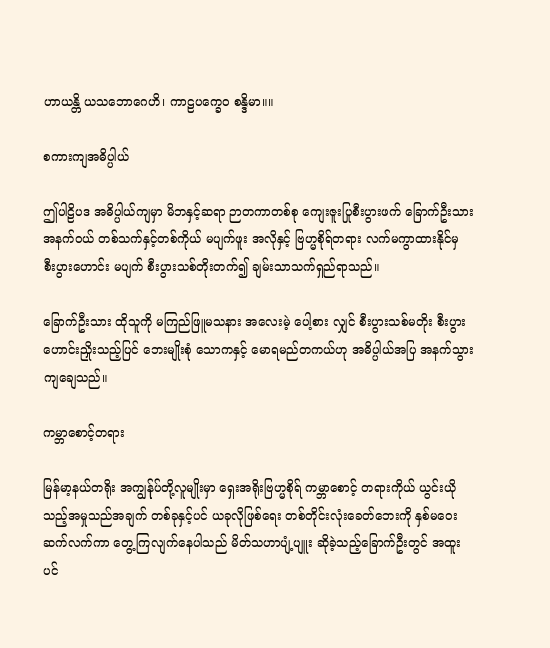ဟာယန္တိ ယသဘောဂေဟိ၊ ကာဠပက္ခေဝ စန္ဒိမာ။။

စကားကျအဓိပ္ပါယ်

ဤပါဠိပဒ အဓိပ္ပါယ်ကျမှာ မိဘနှင့်ဆရာ ဉာတကာတစ်စု ကျေးဇူးပြုစီးပွားဖက် ခြောက်ဦးသားအနက်ဝယ် တစ်သက်နှင့်တစ်ကိုယ် မပျက်ဖူး အလိုနှင့် ဗြဟ္မစိုရ်တရား လက်မကွာထားနိုင်မှ စီးပွားဟောင်း မပျက် စီးပွားသစ်တိုးတက်၍ ချမ်းသာသက်ရှည်ရာသည်။

ခြောက်ဦးသား ထိုသူကို မကြည်ဖြူမသနား အလေးမဲ့ ပေါ့စား လျှင် စီးပွားသစ်မတိုး စီးပွားဟောင်းညှိုးသည့်ပြင် ဘေးမျိုးစုံ သောကနှင့် မောရမည်တကယ်ဟု အဓိပ္ပါယ်အပြ အနက်သွားကျချေသည်။

ကမ္ဘာစောင့်တရား

မြန်မာ့နယ်တရိုး အကျွန်ုပ်တို့လူမျိုးမှာ ရှေးအရိုးဗြဟ္မစိုရ် ကမ္ဘာစောင့် တရားကိုယ် ယွင်းယိုသည့်အမှုသည်အချက် တစ်ခုနှင့်ပင် ယခုလိုဖြစ်ရေး တစ်တိုင်းလုံးခေတ်ဘေးကို နှစ်မဝေးဆက်လက်ကာ တွေ့ကြလျက်နေပါသည် မိတ်သဟာပျံ့ပျူး ဆိုခဲ့သည့်ခြောက်ဦးတွင် အထူးပင်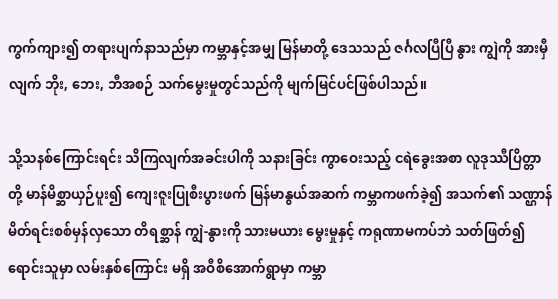ကွက်ကျား၍ တရားပျက်နာသည်မှာ ကမ္ဘာနှင့်အမျှ မြန်မာတို့ ဒေသသည် ဇင်္ဂလပြီပြီ နွား ကျွဲကို အားမှီလျက် ဘိုး, ဘေး, ဘီအစဉ် သက်မွေးမှုတွင်သည်ကို မျက်မြင်ပင်ဖြစ်ပါသည်။

သို့သနစ်ကြောင်းရင်း သိကြလျက်အခင်းပါကို သနားခြင်း ကွာဝေးသည့် ငရဲခွေးအစာ လူဒုဿီပြိတ္တာတို့ မာန်မိစ္ဆာယှဉ်ပူး၍ ကျေးဇူးပြုစီးပွားဖက် မြန်မာနွယ်အဆက် ကမ္ဘာကဖက်ခဲ့၍ အသက်၏ သဏ္ဌာန် မိတ်ရင်းစစ်မှန်လှသော တိရစ္ဆာန် ကျွဲ-နွားကို သားမယား မွေးမှုနှင့် ကရုဏာမကပ်ဘဲ သတ်ဖြတ်၍ရောင်းသူမှာ လမ်းနှစ်ကြောင်း မရှိ အဝီစိအောက်ရွာမှာ ကမ္ဘာ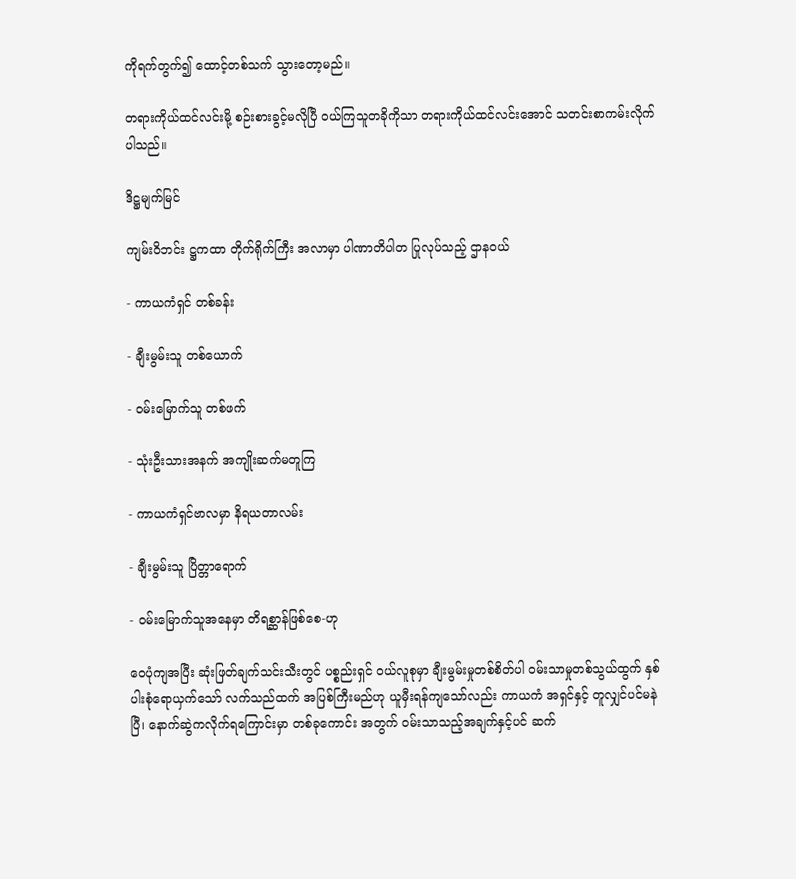ကိုရက်တွက်၍ ထောင့်တစ်သက် သွားတော့မည်။

တရားကိုယ်ထင်လင်းမို့ စဉ်းစားခွင့်မလိုပြီ ဝယ်ကြသူတခိုကိုသာ တရားကိုယ်ထင်လင်းအောင် သတင်းစာကမ်းလိုက်ပါသည်။

ဒိဋ္ဌမျက်မြင်

ကျမ်းဝိဘင်း ဋ္ဌကထာ တိုက်ရိုက်ကြီး အလာမှာ ပါဏာတိပါတ ပြုလုပ်သည့် ဌာနဝယ်

- ကာယကံရှင် တစ်ခန်း

- ချီးမွမ်းသူ တစ်ယောက်

- ဝမ်းမြောက်သူ တစ်ဖက်

- သုံးဦးသားအနက် အကျိုးဆက်မတူကြ

- ကာယကံရှင်ဗာလမှာ နိရယတာလမ်း

- ချီးမွမ်းသူ ပြိတ္တာရောက်

- ဝမ်းမြောက်သူအနေမှာ တိရစ္ဆာန်ဖြစ်စေ-ဟု

ဝေပုံကျအပြီး ဆုံးဖြတ်ချက်သင်းသီးတွင် ပစ္စည်းရှင် ဝယ်လူစုမှာ ချီးမွမ်းမှုတစ်စိတ်ပါ ဝမ်းသာမှုတစ်သွယ်ထွက် နှစ်ပါးစုံရောယှက်သော် လက်သည်ထက် အပြစ်ကြီးမည်ဟု ယူမှီးရန်ကျသော်လည်း ကာယကံ အရှင်နှင့် တူလျှင်ပင်မနဲပြီ၊ နောက်ဆွဲကလိုက်ရကြောင်းမှာ တစ်ခုကောင်း အတွက် ဝမ်းသာသည့်အချက်နှင့်ပင် ဆက်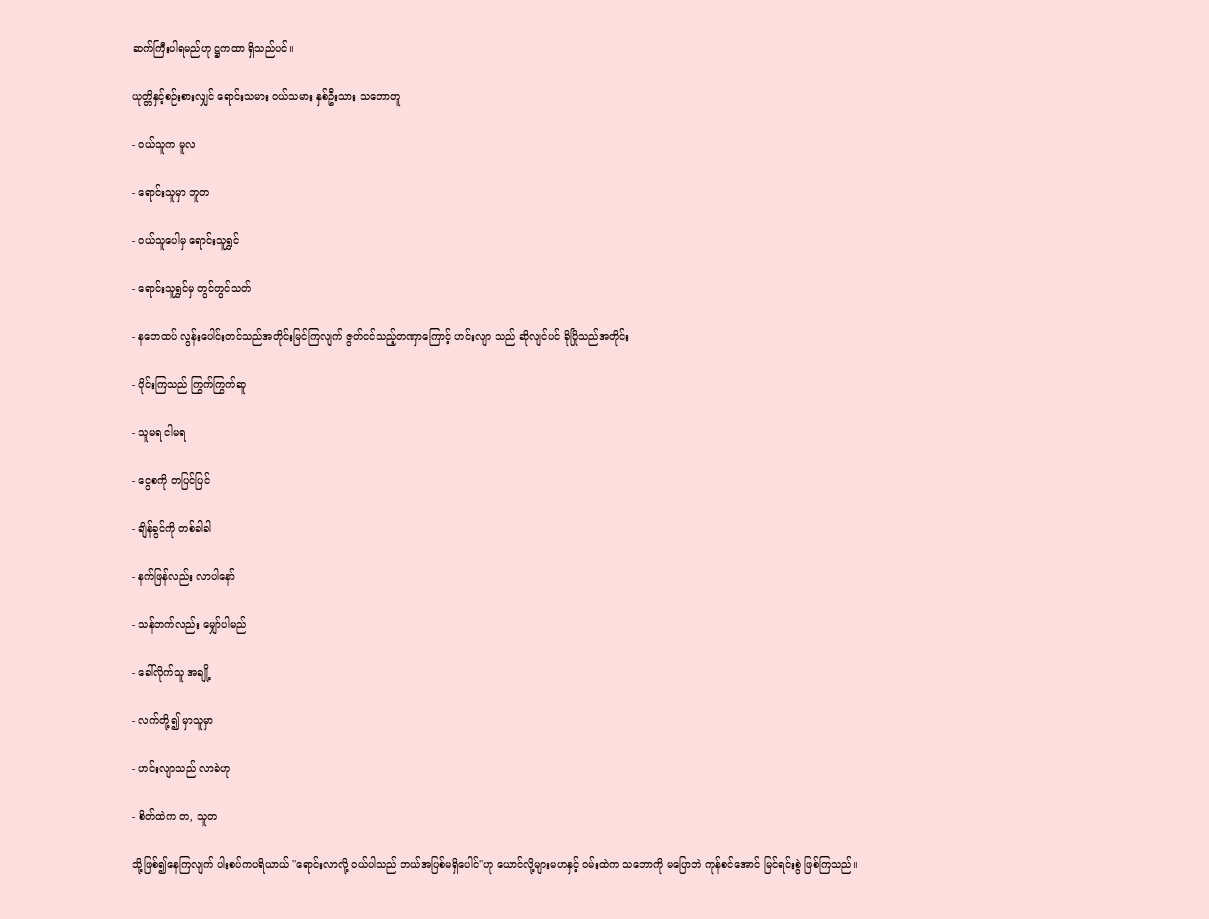ဆက်ကြီးပါရမည်ဟု ဋ္ဌကထာ ရှိသည်ပင်။

ယုတ္တိနှင့်စဉ်းစားလျှင် ရောင်းသမား ဝယ်သမား နှစ်ဦးသား သဘောတူ

- ဝယ်သူက မူလ

- ရောင်းသူမှာ ဘူတ

- ဝယ်သူပေါမှ ရောင်းသူရွှင်

- ရောင်းသူရွှင်မှ တွင်တွင်သတ်

- နဘေထပ် လွန်းပေါင်းတင်သည်အတိုင်းမြင်ကြလျက် ဇွတ်ငင်သည့်တဏှာကြောင့် ဟင်းလျာ သည် ဆိုလျင်ပင် ခိုပြိုသည်အတိုင်း

- ဝိုင်းကြသည် ကြွက်ကြွက်ဆူ

- သူမရ ငါမရ

- ငွေစကို တပြင်ပြင်

- ချိန်ခွင်ကို တစ်ခါခါ

- နက်ဖြန်လည်း လာပါနော်

- သန်ဘက်လည်း မျှော်ပါမည်

- ခေါ်လိုက်သူ အချို့

- လက်တို့၍ မှာသူမှာ

- ဟင်းလျာသည် လာခဲဟု

- စိတ်ထဲက တ, သူတ

သို့ဖြစ်၍နေကြလျက် ပါးစပ်ကပရိယာယ် ''ရောင်းလာလို့ ဝယ်ပါသည် ဘယ်အပြစ်မရှိပေါင်''ဟု ယောင်လို့များမဟနှင့် ဝမ်းထဲက သဘောကို မပြောဘဲ ကုန်စင်အောင် မြင်ရင်းစွဲ ဖြစ်ကြသည်။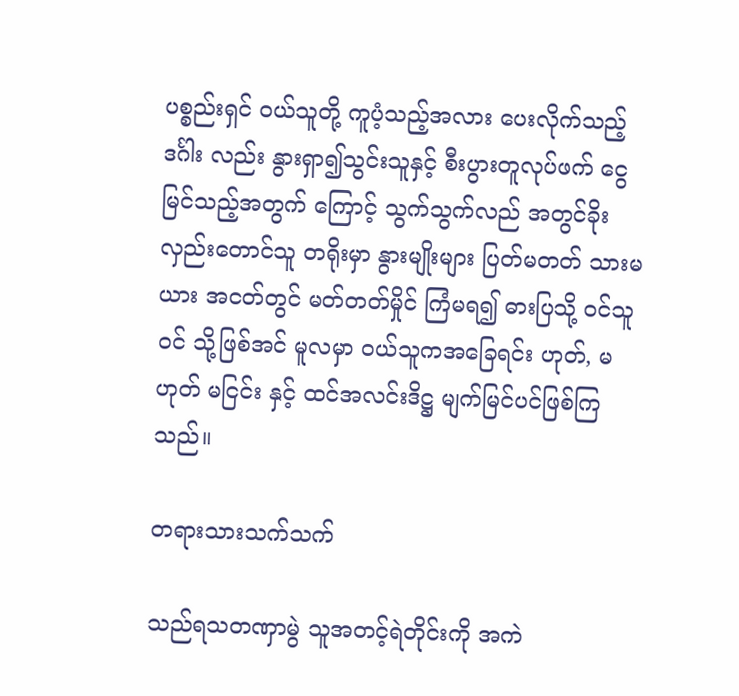ပစ္စည်းရှင် ဝယ်သူတို့ ကူပံ့သည့်အလား ပေးလိုက်သည့် ဒင်္ဂါး လည်း နွားရှာ၍သွင်းသူနှင့် စီးပွားတူလုပ်ဖက် ငွေမြင်သည့်အတွက် ကြောင့် သွက်သွက်လည် အတွင်ခိုး လှည်းတောင်သူ တရိုးမှာ နွားမျိုးများ ပြတ်မတတ် သားမယား အငတ်တွင် မတ်တတ်မှိုင် ကြံမရ၍ ဓားပြသို့ ဝင်သူဝင် သို့ဖြစ်အင် မူလမှာ ဝယ်သူကအခြေရင်း ဟုတ်, မဟုတ် မငြင်း နှင့် ထင်အလင်းဒိဋ္ဌ မျက်မြင်ပင်ဖြစ်ကြသည်။

တရားသားသက်သက်

သည်ရသတဏှာမွဲ သူအတင့်ရဲတိုင်းကို အကဲ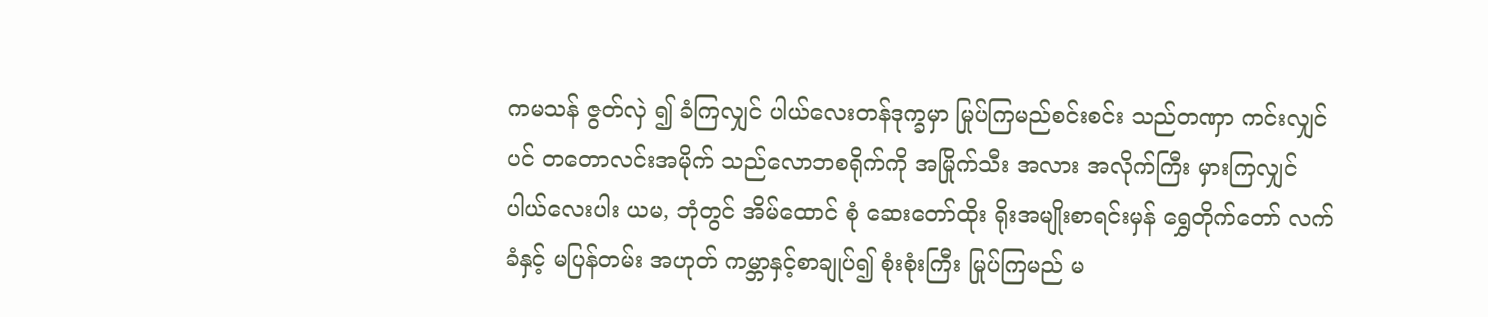ကမသန် ဇွတ်လှဲ ၍ ခံကြလျှင် ပါယ်လေးတန်ဒုက္ခမှာ မြုပ်ကြမည်စင်းစင်း သည်တဏှာ ကင်းလျှင်ပင် တတောလင်းအမိုက် သည်လောဘစရိုက်ကို အမြိုက်သီး အလား အလိုက်ကြီး မှားကြလျှင် ပါယ်လေးပါး ယမ, ဘုံတွင် အိမ်ထောင် စုံ ဆေးတော်ထိုး ရိုးအမျိုးစာရင်းမှန် ရွှေတိုက်တော် လက်ခံနှင့် မပြန်တမ်း အဟုတ် ကမ္ဘာနှင့်စာချုပ်၍ စုံးစုံးကြီး မြုပ်ကြမည် မ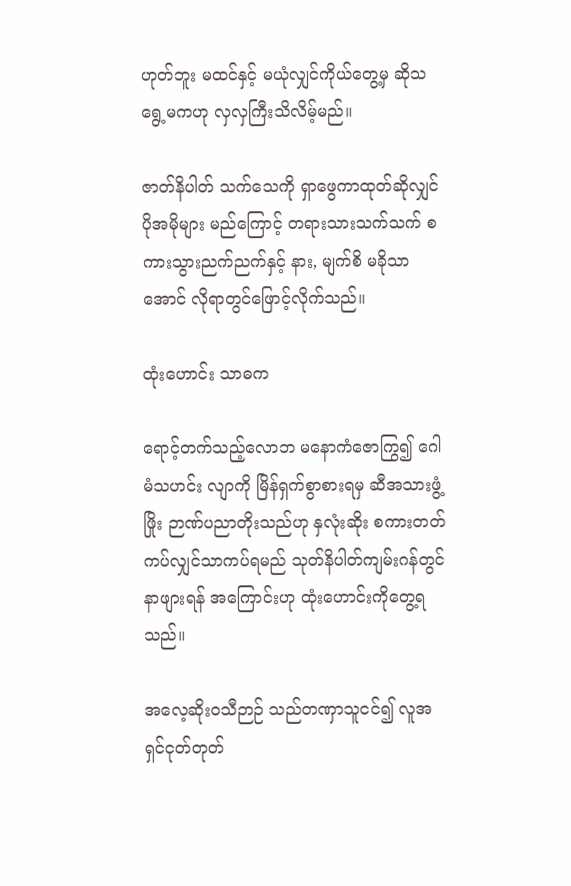ဟုတ်ဘူး မထင်နှင့် မယုံလျှင်ကိုယ်တွေ့မှ ဆိုသရွေ့မကဟု လှလှကြီးသိလိမ့်မည်။

ဇာတ်နိပါတ် သက်သေကို ရှာဖွေကာထုတ်ဆိုလျှင် ပိုအမိုများ မည်ကြောင့် တရားသားသက်သက် စကားသွားညက်ညက်နှင့် နား, မျက်စိ မခိုသာအောင် လိုရာတွင်ဖြောင့်လိုက်သည်။

ထုံးဟောင်း သာဓက

ရောင့်တက်သည့်လောဘ မနောကံဇောကြွ၍ ဂေါမံသဟင်း လျာကို မြိန်ရှက်စွာစားရမှ ဆီအသားဖွံ့ဖြိုး ဉာဏ်ပညာတိုးသည်ဟု နှလုံးဆိုး စကားတတ် ကပ်လျှင်သာကပ်ရမည် သုတ်နိပါတ်ကျမ်းဂန်တွင် နာဖျားရန် အကြောင်းဟု ထုံးဟောင်းကိုတွေ့ရသည်။

အလေ့ဆိုးဝသီဉာဉ် သည်တဏှာသူငင်၍ လူအရှင်ငုတ်တုတ်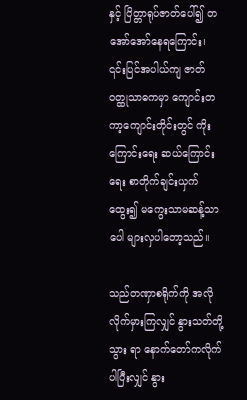နှင့် ပြိတ္တာရုပ်ဇာတ်ပေါ်၍ တအော်အော်နေရကြောင်း၊ ၎င်းပြင်အပါယ်ကျ ဇာတ်ဝတ္ထုသာဓကမှာ ကျောင်းတကာ့ကျောင်းတိုင်းတွင် ကိုးကြောင်းရေး ဆယ်ကြောင်းရေး စာတိုက်ချင်းယှက်ထွေး၍ မကွေးသာမဆန့်သာ ပေါ များလှပါတော့သည်။

သည်တဏှာစရိုက်ကို အလိုလိုက်မှားကြလျှင် နွားသတ်တို့သွား ရာ နောက်တော်ကလိုက်ပါပြီးလျှင် နွား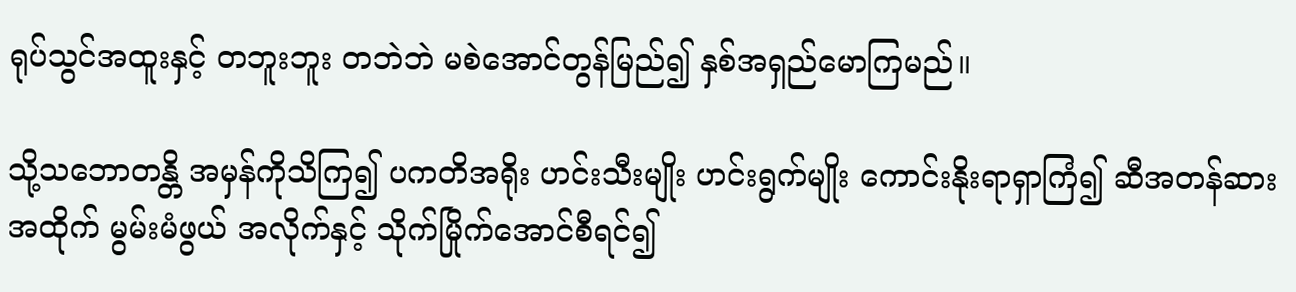ရုပ်သွင်အထူးနှင့် တဘူးဘူး တဘဲဘဲ မစဲအောင်တွန်မြည်၍ နှစ်အရှည်မောကြမည်။

သို့သဘောတန္တိ အမှန်ကိုသိကြ၍ ပကတိအရိုး ဟင်းသီးမျိုး ဟင်းရွက်မျိုး ကောင်းနိုးရာရှာကြံ၍ ဆီအတန်ဆားအထိုက် မွမ်းမံဖွယ် အလိုက်နှင့် သိုက်မြိုက်အောင်စီရင်၍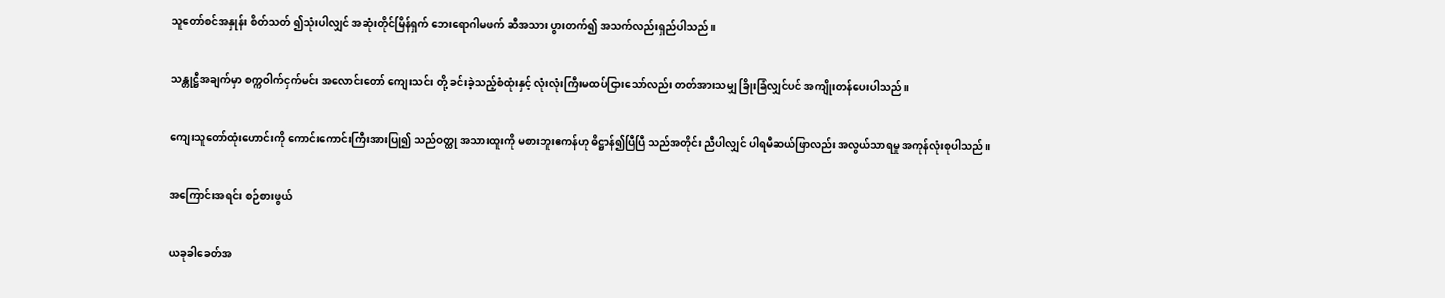သူတော်စင်အနှုန်း စိတ်သတ် ၍သုံးပါလျှင် အဆုံးတိုင်မြိန်ရှက် ဘေးရောဂါမဖက် ဆီအသား ပွားတက်၍ အသက်လည်းရှည်ပါသည်။

သန္တုဋ္ဌီအချက်မှာ စက္ကဝါက်ငှက်မင်း အလောင်းတော် ကျေးသင်း တို့ ခင်းခဲ့သည့်စံထုံးနှင့် လုံးလုံးကြီးမထပ်ငြားသော်လည်း တတ်အားသမျှ ခြိုးခြံလျှင်ပင် အကျိုးတန်ပေးပါသည်။

ကျေးသူတော်ထုံးဟောင်းကို ကောင်းကောင်းကြီးအားပြု၍ သည်ဝတ္ထု အသားထူးကို မစားဘူးဧကန်ဟု ဓိဋ္ဌာန်၍ပြီပြီ သည်အတိုင်း ညီပါလျှင် ပါရမီဆယ်ဖြာလည်း အလွယ်သာရမှု အကုန်လုံးစုပါသည်။

အကြောင်းအရင်း စဉ်စားဖွယ်

ယခုခါခေတ်အ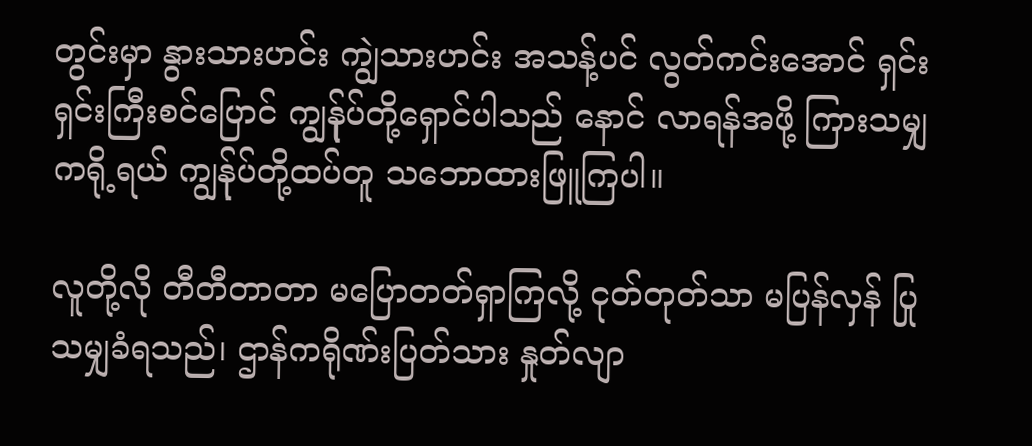တွင်းမှာ နွားသားဟင်း ကျွဲသားဟင်း အသန့်ပင် လွတ်ကင်းအောင် ရှင်းရှင်းကြီးစင်ပြောင် ကျွန်ုပ်တို့ရှောင်ပါသည် နောင် လာရန်အဖို့ ကြားသမျှကရို့ရယ် ကျွန်ုပ်တို့ထပ်တူ သဘောထားဖြူကြပါ။

လူတို့လို တီတီတာတာ မပြောတတ်ရှာကြလို့ ငုတ်တုတ်သာ မပြန်လှန် ပြုသမျှခံရသည်၊ ဌာန်ကရိုဏ်းပြတ်သား နှုတ်လျာ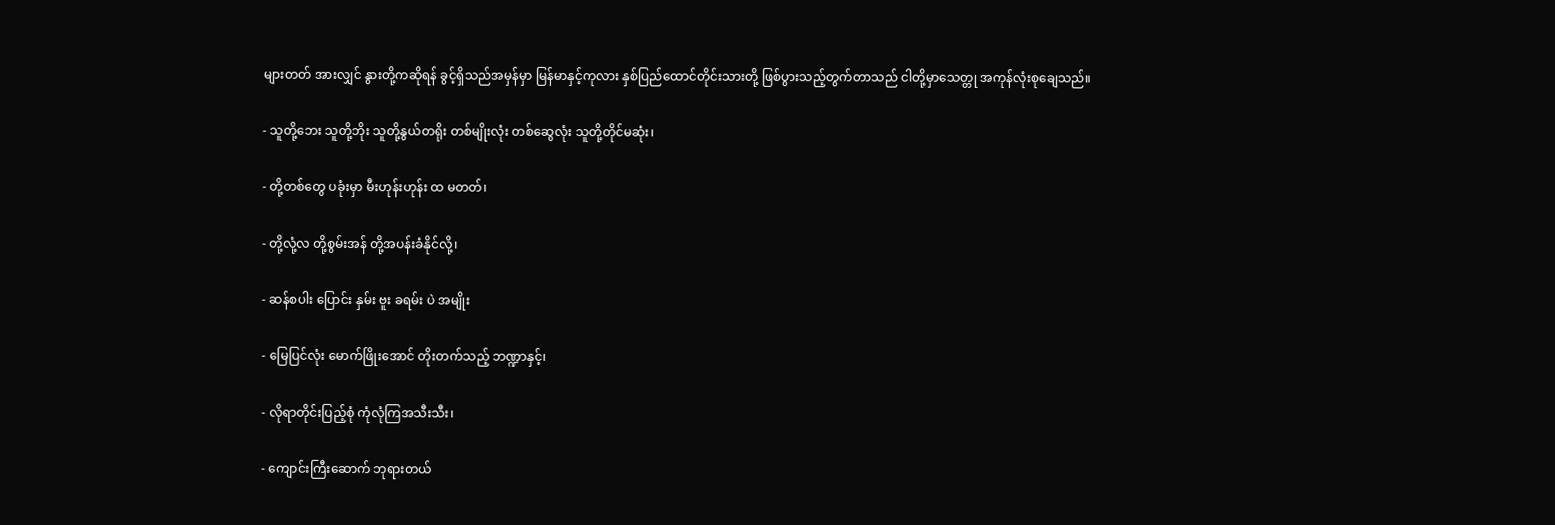များတတ် အားလျှင် နွားတို့ကဆိုရန် ခွင့်ရှိသည်အမှန်မှာ မြန်မာနှင့်ကုလား နှစ်ပြည်ထောင်တိုင်းသားတို့ ဖြစ်ပွားသည့်တွက်တာသည် ငါတို့မှာသေတ္တု အကုန်လုံးစုချေသည်။

- သူတို့ဘေး သူတို့ဘိုး သူတို့နွယ်တရိုး တစ်မျိုးလုံး တစ်ဆွေလုံး သူတို့တိုင်မဆုံး၊

- တို့တစ်တွေ ပခုံးမှာ မီးဟုန်းဟုန်း ထ မတတ်၊

- တို့လုံ့လ တို့စွမ်းအန် တို့အပန်းခံနိုင်လို့၊

- ဆန်စပါး ပြောင်း နှမ်း ဗူး ခရမ်း ပဲ အမျိုး

- မြေပြင်လုံး မောက်ဖြိုးအောင် တိုးတက်သည့် ဘဏ္ဍာနှင့်၊

- လိုရာတိုင်းပြည့်စုံ ကုံလုံကြအသီးသီး၊

- ကျောင်းကြီးဆောက် ဘုရားတယ်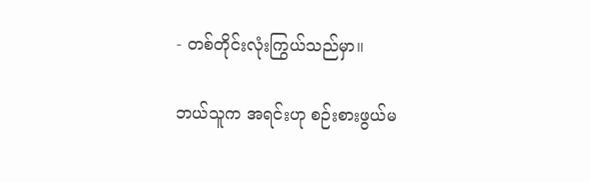- တစ်တိုင်းလုံးကြွယ်သည်မှာ။

ဘယ်သူက အရင်းဟု စဉ်းစားဖွယ်မ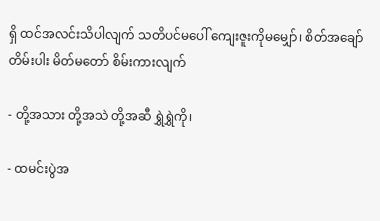ရှိ ထင်အလင်းသိပါလျက် သတိပင်မပေါ် ကျေးဇူးကိုမမျှော်၊ စိတ်အချော် တိမ်းပါး မိတ်မတော် စိမ်းကားလျက်

- တို့အသား တို့အသဲ တို့အဆီ ရွှဲရွှဲကို၊

- ထမင်းပွဲအ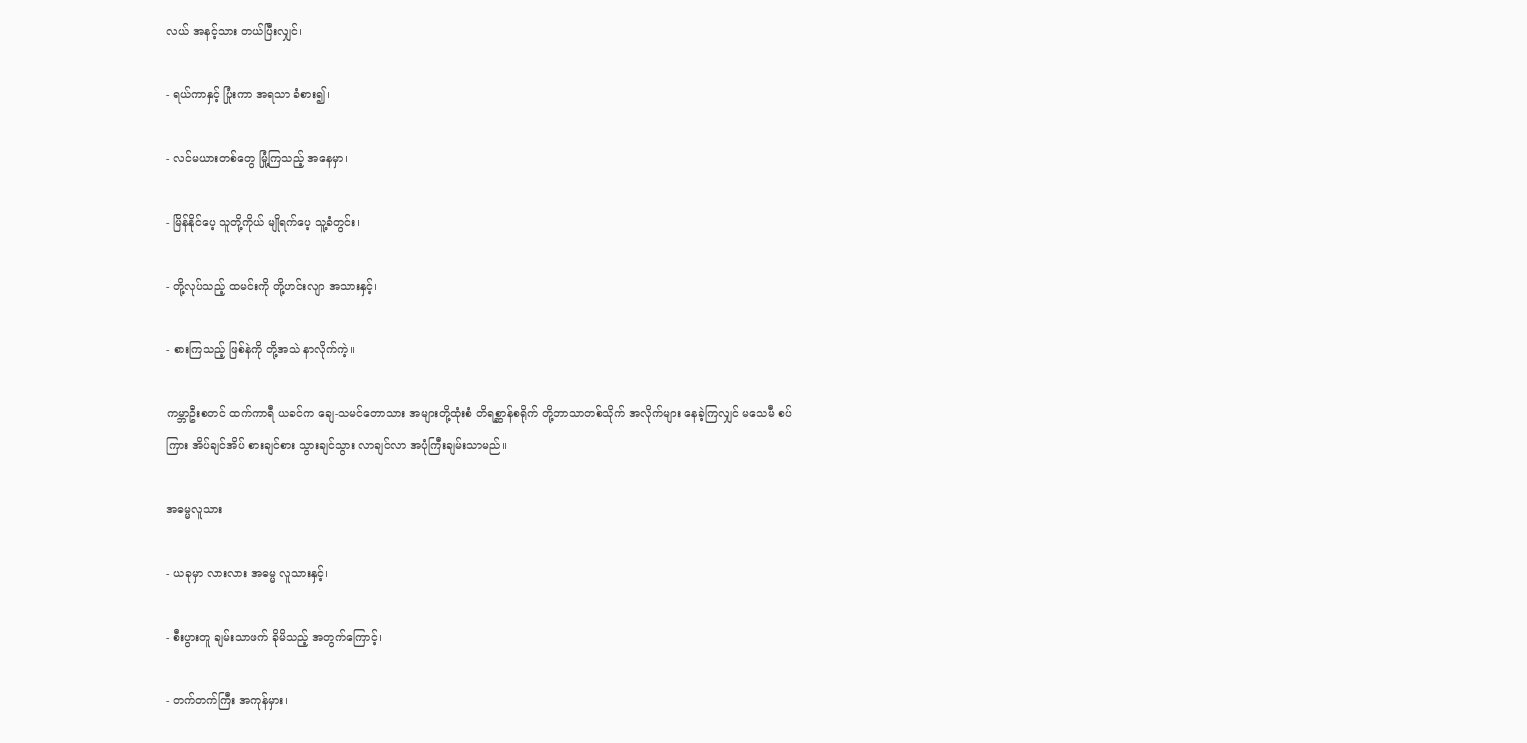လယ် အနင့်သား တယ်ပြီးလျှင်၊

- ရယ်ကာနှင့် ပြုံးကာ အရသာ ခံစား၍၊

- လင်မယားတစ်တွေ မြုံ့ကြသည့် အနေမှာ၊

- မြိန်နိုင်ပေ့ သူတို့ကိုယ် မျိုရက်ပေ့ သူ့ခံတွင်း၊

- တို့လုပ်သည့် ထမင်းကို တို့ဟင်းလျာ အသားနှင့်၊

- စားကြသည့် ဖြစ်နဲကို တို့အသဲ နာလိုက်ကဲ့။

ကမ္ဘာဦးစတင် ထက်ကာရီ ယခင်က ချေ-သမင်တောသား အများတို့ထုံးစံ တိရစ္ဆာန်စရိုက် တို့ဘာသာတစ်သိုက် အလိုက်များ နေခဲ့ကြလျှင် မသေမီ စပ်ကြား အိပ်ချင်အိပ် စားချင်စား သွားချင်သွား လာချင်လာ အပုံကြီးချမ်းသာမည်။

အဓမ္မလူသား

- ယခုမှာ လားလား အဓမ္မ လူသားနှင့်၊

- စီးပွားတူ ချမ်းသာဖက် ခိုမိသည့် အတွက်ကြောင့်၊

- တက်တက်ကြီး အကုန်မှား၊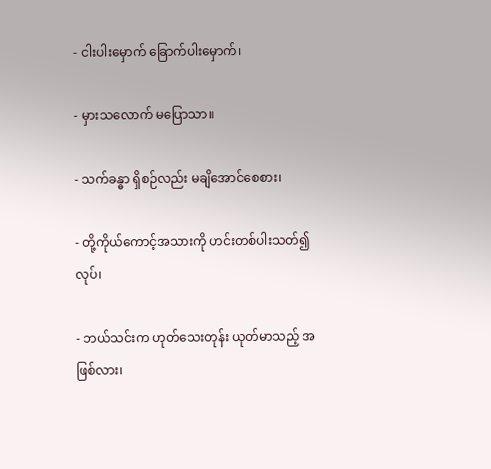- ငါးပါးမှောက် ခြောက်ပါးမှောက်၊

- မှားသလောက် မပြောသာ။

- သက်ခန္ဓာ ရှိစဉ်လည်း မချိအောင်စေစား၊

- တို့ကိုယ်ကောင့်အသားကို ဟင်းတစ်ပါးသတ်၍ လုပ်၊

- ဘယ်သင်းက ဟုတ်သေးတုန်း ယုတ်မာသည့် အဖြစ်လား၊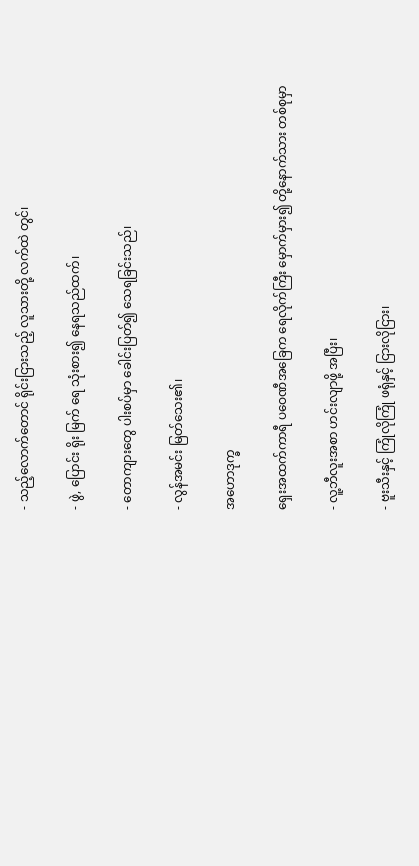- သည့်လောက်တောင် ရိုင်းငြားသည့် လူသားတို့ လက်ထဲ တွင်၊

- ဖွဲ, ပြောင်း ရိုး မြက် ရေ သုံးစား၍ နေရသည်ထက်၊

- တောကျားတွေ ပါးစပ်မှာ ခေါင်းပြတ်၍ သေရခြင်းသည်၊

- လွန်အမင်း မြတ်သေး၏၊

အဟောဒုက္ခ

ရှေးအထက်ကာရီ ပဝေဏီအခြေက ရေလိုက်ကြီး မှောက်မှား၍ တို့နောက်သား တစ်စုမှာ

- လူ့ဘီလူးအစာ ဟင်းလျာဖို့ အပြီး၊

- ဗူးသီးနှင့် ကြုံလိုကြုံ ဖရုံနှင့် ငြားလိုငြား၊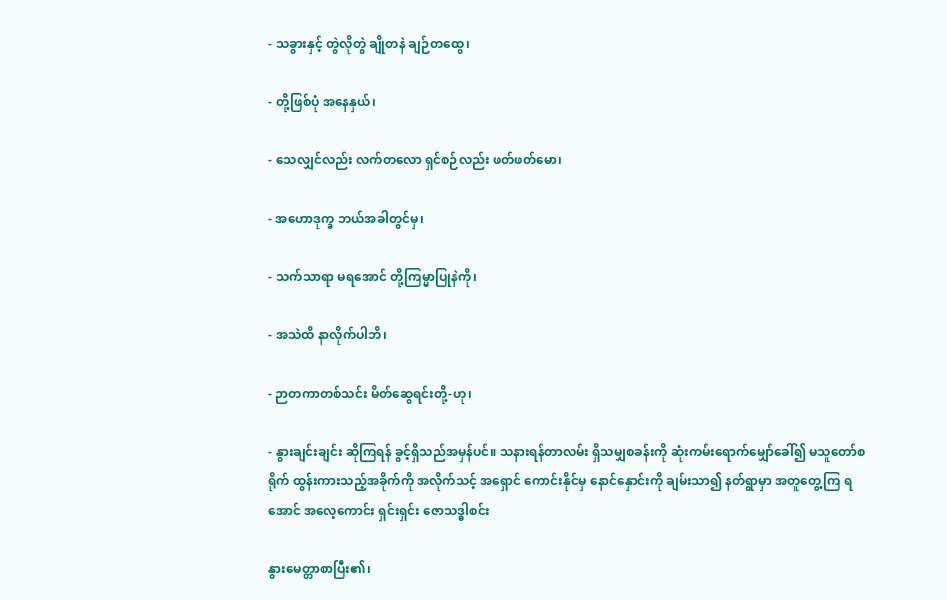- သခွားနှင့် တွဲလိုတွဲ ချိုတနဲ ချဉ်တထွေ၊

- တို့ဖြစ်ပုံ အနေနှယ်၊

- သေလျှင်လည်း လက်တလော ရှင်စဉ်လည်း ဖတ်ဖတ်မော၊

- အဟောဒုက္ခ ဘယ်အခါတွင်မှ၊

- သက်သာရာ မရအောင် တို့ကြမ္မာပြုနဲကို၊

- အသဲထိ နာလိုက်ပါဘိ၊

- ဉာတကာတစ်သင်း မိတ်ဆွေရင်းတို့-ဟု၊

- နွားချင်းချင်း ဆိုကြရန် ခွင့်ရှိသည်အမှန်ပင်။ သနားရန်တာလမ်း ရှိသမျှစခန်းကို ဆုံးကမ်းရောက်မျှော်ခေါ်၍ မသူတော်စရိုက် ထွန်းကားသည့်အခိုက်ကို အလိုက်သင့် အရှောင် ကောင်းနိုင်မှ နောင်နှောင်းကို ချမ်းသာ၍ နတ်ရွာမှာ အတူတွေ့ကြ ရအောင် အလေ့ကောင်း ရှင်းရှင်း ဇောသဒ္ဓါစင်း

နွားမေတ္တာစာပြီး၏၊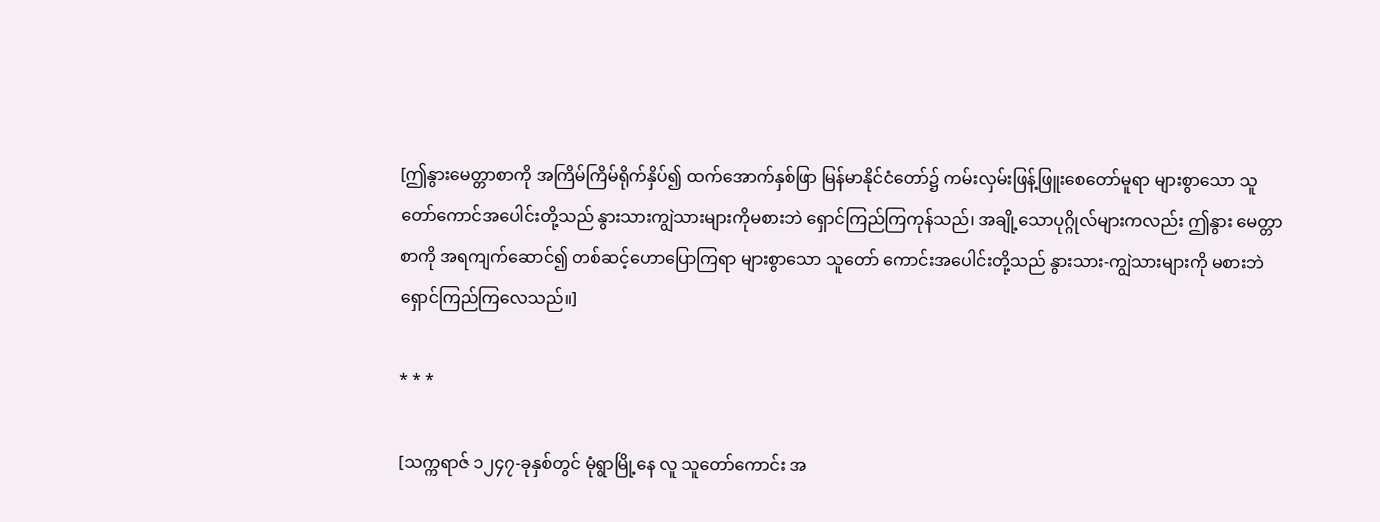[ဤနွားမေတ္တာစာကို အကြိမ်ကြိမ်ရိုက်နှိပ်၍ ထက်အောက်နှစ်ဖြာ မြန်မာနိုင်ငံတော်၌ ကမ်းလှမ်းဖြန့်ဖြူးစေတော်မူရာ များစွာသော သူတော်ကောင်အပေါင်းတို့သည် နွားသားကျွဲသားများကိုမစားဘဲ ရှောင်ကြည်ကြကုန်သည်၊ အချို့သောပုဂ္ဂိုလ်များကလည်း ဤနွား မေတ္တာစာကို အရကျက်ဆောင်၍ တစ်ဆင့်ဟောပြောကြရာ များစွာသော သူတော် ကောင်းအပေါင်းတို့သည် နွားသား-ကျွဲသားများကို မစားဘဲ ရှောင်ကြည်ကြလေသည်။]

* * *

[သက္ကရာဇ် ၁၂၄၇-ခုနှစ်တွင် မုံရွာမြို့နေ လူ သူတော်ကောင်း အ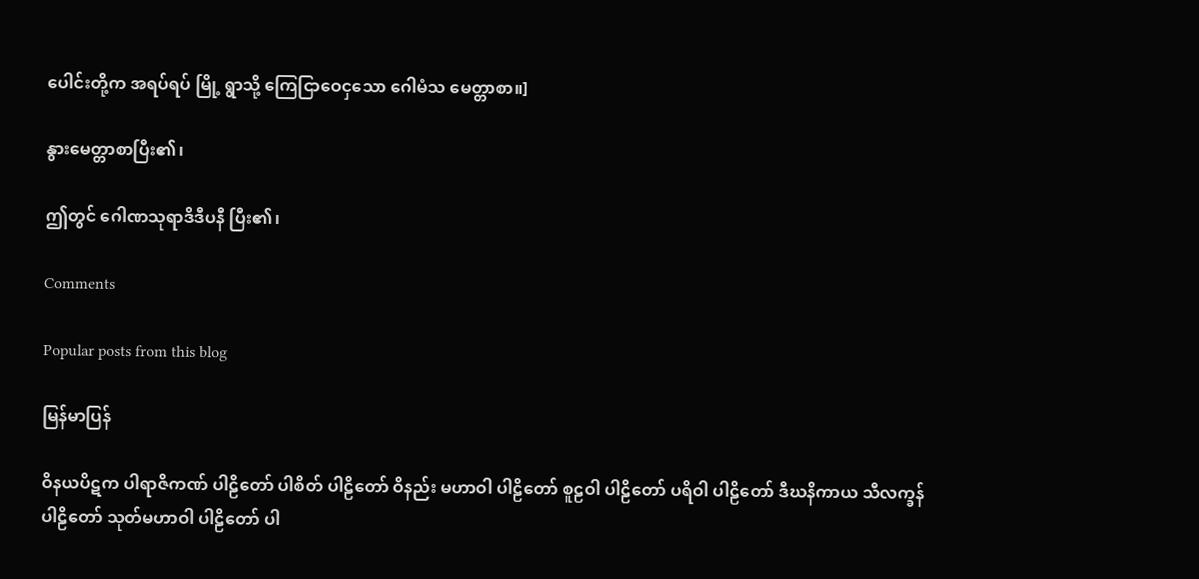ပေါင်းတို့က အရပ်ရပ် မြို့ ရွာသို့ ကြေငြာဝေငှသော ဂေါမံသ မေတ္တာစာ။]

နွားမေတ္တာစာပြီး၏၊

ဤတွင် ဂေါဏသုရာဒိဒီပနီ ပြီး၏၊

Comments

Popular posts from this blog

မြန်မာပြန်

ဝိနယပိဋက ပါရာဇိကဏ် ပါဠိတော် ပါစိတ် ပါဠိတော် ဝိနည်း မဟာဝါ ပါဠိတော် စူဠဝါ ပါဠိတော် ပရိဝါ ပါဠိတော် ဒီဃနိကာယ သီလက္ခန် ပါဠိတော် သုတ်မဟာဝါ ပါဠိတော် ပါ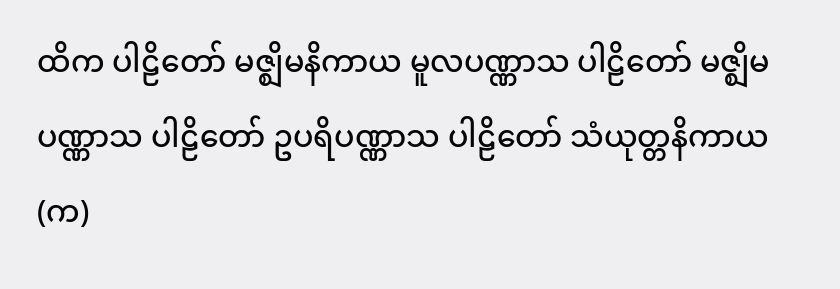ထိက ပါဠိတော် မဇ္ဈိမနိကာယ မူလပဏ္ဏာသ ပါဠိတော် မဇ္ဈိမပဏ္ဏာသ ပါဠိတော် ဥပရိပဏ္ဏာသ ပါဠိတော် သံယုတ္တနိကာယ (က)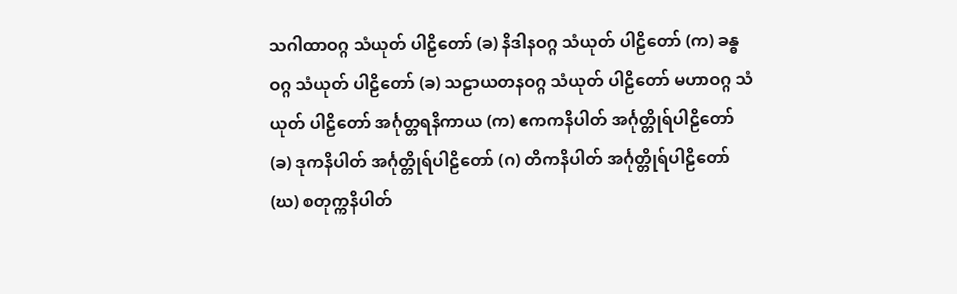သဂါထာဝဂ္ဂ သံယုတ် ပါဠိတော် (ခ) နိဒါနဝဂ္ဂ သံယုတ် ပါဠိတော် (က) ခန္ဓဝဂ္ဂ သံယုတ် ပါဠိတော် (ခ) သဠာယတနဝဂ္ဂ သံယုတ် ပါဠိတော် မဟာဝဂ္ဂ သံယုတ် ပါဠိတော် အင်္ဂုတ္တရနိကာယ (က) ဧကကနိပါတ် အင်္ဂုတ္တိုရ်ပါဠိတော် (ခ) ဒုကနိပါတ် အင်္ဂုတ္တိုရ်ပါဠိတော် (ဂ) တိကနိပါတ် အင်္ဂုတ္တိုရ်ပါဠိတော် (ဃ) စတုက္ကနိပါတ်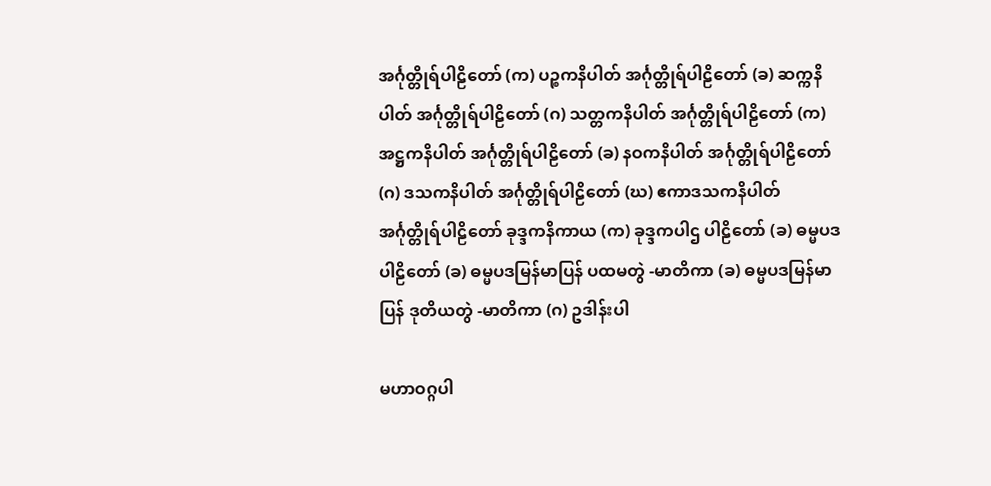အင်္ဂုတ္တိုရ်ပါဠိတော် (က) ပဉ္စကနိပါတ် အင်္ဂုတ္တိုရ်ပါဠိတော် (ခ) ဆက္ကနိပါတ် အင်္ဂုတ္တိုရ်ပါဠိတော် (ဂ) သတ္တကနိပါတ် အင်္ဂုတ္တိုရ်ပါဠိတော် (က) အဋ္ဌကနိပါတ် အင်္ဂုတ္တိုရ်ပါဠိတော် (ခ) နဝကနိပါတ် အင်္ဂုတ္တိုရ်ပါဠိတော် (ဂ) ဒသကနိပါတ် အင်္ဂုတ္တိုရ်ပါဠိတော် (ဃ) ဧကာဒသကနိပါတ် အင်္ဂုတ္တိုရ်ပါဠိတော် ခုဒ္ဒကနိကာယ (က) ခုဒ္ဒကပါဌ ပါဠိတော် (ခ) ဓမ္မပဒပါဠိတော် (ခ) ဓမ္မပဒမြန်မာပြန် ပထမတွဲ -မာတိကာ (ခ) ဓမ္မပဒမြန်မာပြန် ဒုတိယတွဲ -မာတိကာ (ဂ) ဥဒါန်းပါ

မဟာဝဂ္ဂပါ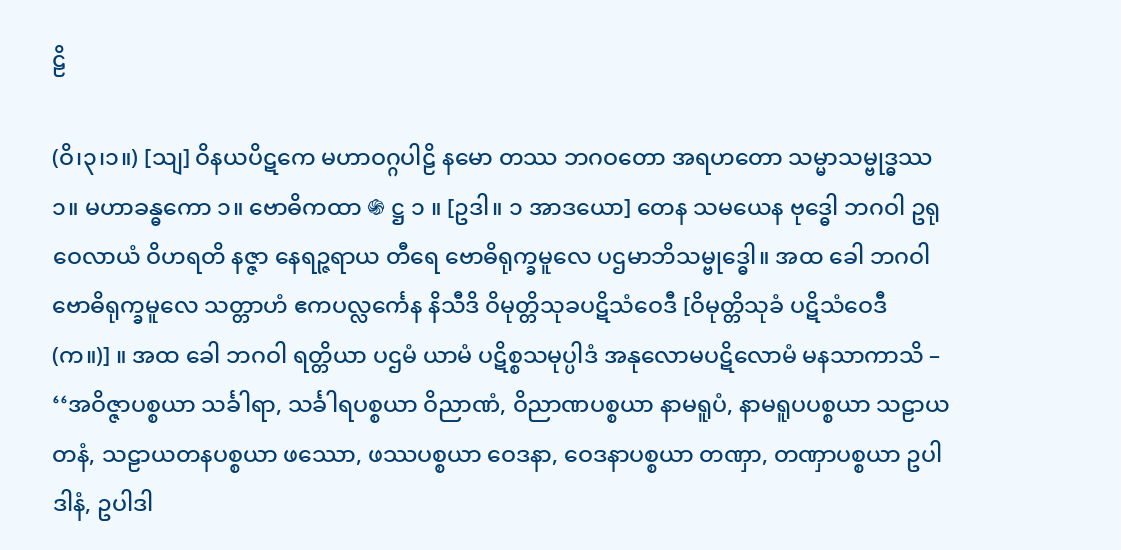ဠိ

(ဝိ၊၃၊၁။) [သျ] ဝိနယပိဋကေ မဟာဝဂ္ဂပါဠိ နမော တဿ ဘဂဝတော အရဟတော သမ္မာသမ္ဗုဒ္ဓဿ ၁။ မဟာခန္ဓကော ၁။ ဗောဓိကထာ ֍ ဋ္ဌ ၁ ။ [ဥဒါ။ ၁ အာဒယော] တေန သမယေန ဗုဒ္ဓေါ ဘဂဝါ ဥရုဝေလာယံ ဝိဟရတိ နဇ္ဇာ နေရဉ္ဇရာယ တီရေ ဗောဓိရုက္ခမူလေ ပဌမာဘိသမ္ဗုဒ္ဓေါ။ အထ ခေါ ဘဂဝါ ဗောဓိရုက္ခမူလေ သတ္တာဟံ ဧကပလ္လင်္ကေန နိသီဒိ ဝိမုတ္တိသုခပဋိသံဝေဒီ [ဝိမုတ္တိသုခံ ပဋိသံဝေဒီ (က။)] ။ အထ ခေါ ဘဂဝါ ရတ္တိယာ ပဌမံ ယာမံ ပဋိစ္စသမုပ္ပါဒံ အနုလောမပဋိလောမံ မနသာကာသိ – ‘‘အဝိဇ္ဇာပစ္စယာ သင်္ခါရာ, သင်္ခါရပစ္စယာ ဝိညာဏံ, ဝိညာဏပစ္စယာ နာမရူပံ, နာမရူပပစ္စယာ သဠာယတနံ, သဠာယတနပစ္စယာ ဖဿော, ဖဿပစ္စယာ ဝေဒနာ, ဝေဒနာပစ္စယာ တဏှာ, တဏှာပစ္စယာ ဥပါဒါနံ, ဥပါဒါ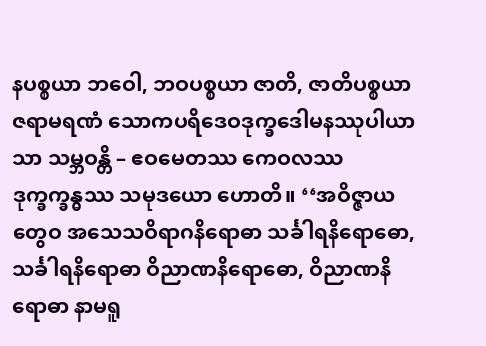နပစ္စယာ ဘဝေါ, ဘဝပစ္စယာ ဇာတိ, ဇာတိပစ္စယာ ဇရာမရဏံ သောကပရိဒေဝဒုက္ခဒေါမနဿုပါယာသာ သမ္ဘဝန္တိ – ဧဝမေတဿ ကေဝလဿ ဒုက္ခက္ခန္ဓဿ သမုဒယော ဟောတိ။ ‘‘အဝိဇ္ဇာယတွေဝ အသေသဝိရာဂနိရောဓာ သင်္ခါရနိရောဓော, သင်္ခါရနိရောဓာ ဝိညာဏနိရောဓော, ဝိညာဏနိရောဓာ နာမရူ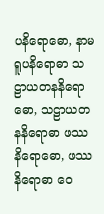ပနိရောဓော, နာမရူပနိရောဓာ သဠာယတနနိရောဓော, သဠာယတနနိရောဓာ ဖဿနိရောဓော, ဖဿနိရောဓာ ဝေ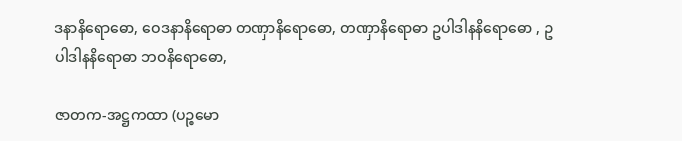ဒနာနိရောဓော, ဝေဒနာနိရောဓာ တဏှာနိရောဓော, တဏှာနိရောဓာ ဥပါဒါနနိရောဓော , ဥပါဒါနနိရောဓာ ဘဝနိရောဓော,

ဇာတက-အဋ္ဌကထာ (ပဉ္စမော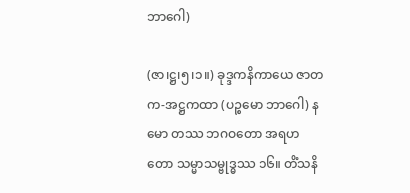ဘာဂေါ)

(ဇာ၊ဋ္ဌ၊၅၊၁။) ခုဒ္ဒကနိကာယေ ဇာတက-အဋ္ဌကထာ (ပဉ္စမော ဘာဂေါ) နမော တဿ ဘဂဝတော အရဟတော သမ္မာသမ္ဗုဒ္ဓဿ ၁၆။ တိံသနိ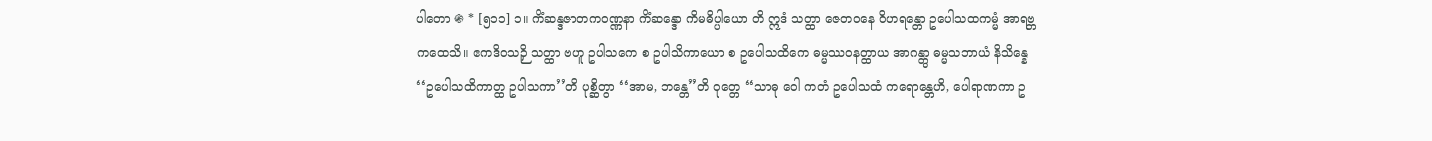ပါတော ֍ * [၅၁၁] ၁။ ကိံဆန္ဒဇာတကဝဏ္ဏနာ ကိံဆန္ဒော ကိမဓိပ္ပါယော တိ ဣဒံ သတ္ထာ ဇေတဝနေ ဝိဟရန္တော ဥပေါသထကမ္မံ အာရဗ္ဘ ကထေသိ။ ဧကဒိဝသဉှိ သတ္ထာ ဗဟူ ဥပါသကေ စ ဥပါသိကာယော စ ဥပေါသထိကေ ဓမ္မဿဝနတ္ထာယ အာဂန္တွာ ဓမ္မသဘာယံ နိသိန္နေ ‘‘ဥပေါသထိကာတ္ထ ဥပါသကာ’’တိ ပုစ္ဆိတွာ ‘‘အာမ, ဘန္တေ’’တိ ဝုတ္တေ ‘‘သာဓု ဝေါ ကတံ ဥပေါသထံ ကရောန္တေဟိ, ပေါရာဏကာ ဥ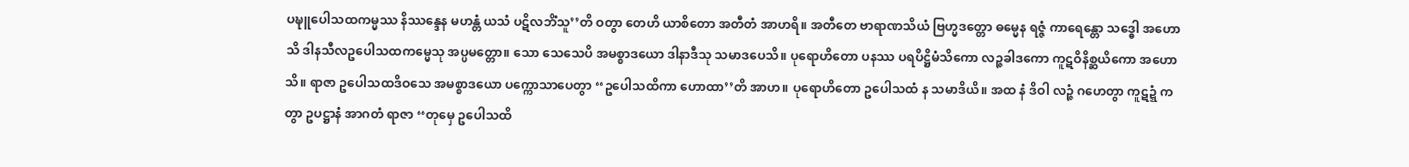ပဍ္ဎူပေါသထကမ္မဿ နိဿန္ဒေန မဟန္တံ ယသံ ပဋိလဘိံသူ’’တိ ဝတွာ တေဟိ ယာစိတော အတီတံ အာဟရိ။ အတီတေ ဗာရာဏသိယံ ဗြဟ္မဒတ္တော ဓမ္မေန ရဇ္ဇံ ကာရေန္တော သဒ္ဓေါ အဟောသိ ဒါနသီလဥပေါသထကမ္မေသု အပ္ပမတ္တော။ သော သေသေပိ အမစ္စာဒယော ဒါနာဒီသု သမာဒပေသိ။ ပုရောဟိတော ပနဿ ပရပိဋ္ဌိမံသိကော လဉ္ဇခါဒကော ကူဋဝိနိစ္ဆယိကော အဟောသိ။ ရာဇာ ဥပေါသထဒိဝသေ အမစ္စာဒယော ပက္ကောသာပေတွာ ‘‘ဥပေါသထိကာ ဟောထာ’’တိ အာဟ။ ပုရောဟိတော ဥပေါသထံ န သမာဒိယိ။ အထ နံ ဒိဝါ လဉ္ဇံ ဂဟေတွာ ကူဋဍ္ဍံ ကတွာ ဥပဋ္ဌာနံ အာဂတံ ရာဇာ ‘‘တုမှေ ဥပေါသထိ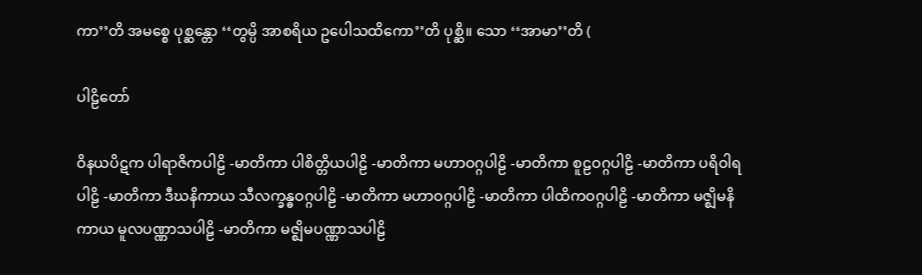ကာ’’တိ အမစ္စေ ပုစ္ဆန္တော ‘‘တွမ္ပိ အာစရိယ ဥပေါသထိကော’’တိ ပုစ္ဆိ။ သော ‘‘အာမာ’’တိ (

ပါဠိတော်

ဝိနယပိဋက ပါရာဇိကပါဠိ -မာတိကာ ပါစိတ္တိယပါဠိ -မာတိကာ မဟာဝဂ္ဂပါဠိ -မာတိကာ စူဠဝဂ္ဂပါဠိ -မာတိကာ ပရိဝါရပါဠိ -မာတိကာ ဒီဃနိကာယ သီလက္ခန္ဓဝဂ္ဂပါဠိ -မာတိကာ မဟာဝဂ္ဂပါဠိ -မာတိကာ ပါထိကဝဂ္ဂပါဠိ -မာတိကာ မဇ္ဈိမနိကာယ မူလပဏ္ဏာသပါဠိ -မာတိကာ မဇ္ဈိမပဏ္ဏာသပါဠိ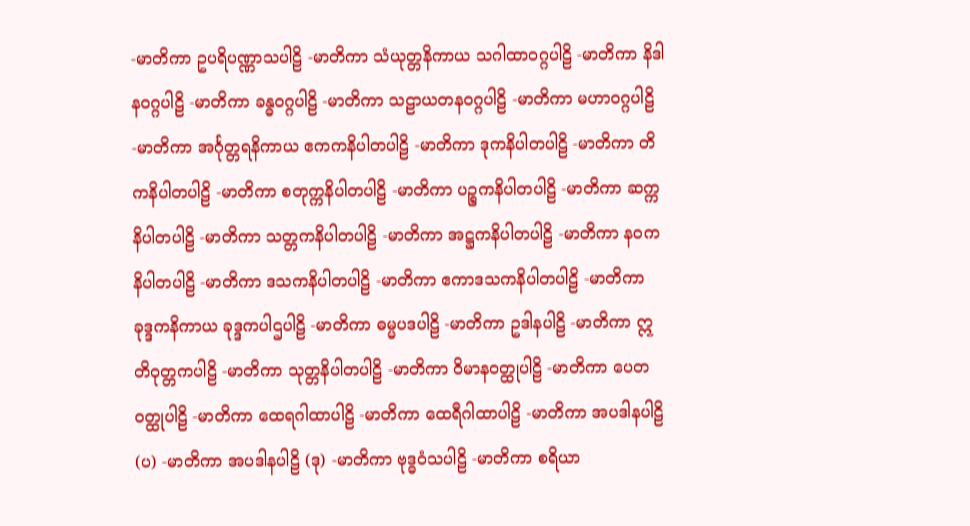-မာတိကာ ဥပရိပဏ္ဏာသပါဠိ -မာတိကာ သံယုတ္တနိကာယ သဂါထာဝဂ္ဂပါဠိ -မာတိကာ နိဒါနဝဂ္ဂပါဠိ -မာတိကာ ခန္ဓဝဂ္ဂပါဠိ -မာတိကာ သဠာယတနဝဂ္ဂပါဠိ -မာတိကာ မဟာဝဂ္ဂပါဠိ -မာတိကာ အင်္ဂုတ္တရနိကာယ ဧကကနိပါတပါဠိ -မာတိကာ ဒုကနိပါတပါဠိ -မာတိကာ တိကနိပါတပါဠိ -မာတိကာ စတုက္ကနိပါတပါဠိ -မာတိကာ ပဉ္စကနိပါတပါဠိ -မာတိကာ ဆက္ကနိပါတပါဠိ -မာတိကာ သတ္တကနိပါတပါဠိ -မာတိကာ အဋ္ဌကနိပါတပါဠိ -မာတိကာ နဝကနိပါတပါဠိ -မာတိကာ ဒသကနိပါတပါဠိ -မာတိကာ ဧကာဒသကနိပါတပါဠိ -မာတိကာ ခုဒ္ဒကနိကာယ ခုဒ္ဒကပါဌပါဠိ -မာတိကာ ဓမ္မပဒပါဠိ -မာတိကာ ဥဒါနပါဠိ -မာတိကာ ဣတိဝုတ္တကပါဠိ -မာတိကာ သုတ္တနိပါတပါဠိ -မာတိကာ ဝိမာနဝတ္ထုပါဠိ -မာတိကာ ပေတဝတ္ထုပါဠိ -မာတိကာ ထေရဂါထာပါဠိ -မာတိကာ ထေရီဂါထာပါဠိ -မာတိကာ အပဒါနပါဠိ (ပ) -မာတိကာ အပဒါနပါဠိ (ဒု) -မာတိကာ ဗုဒ္ဓဝံသပါဠိ -မာတိကာ စရိယာ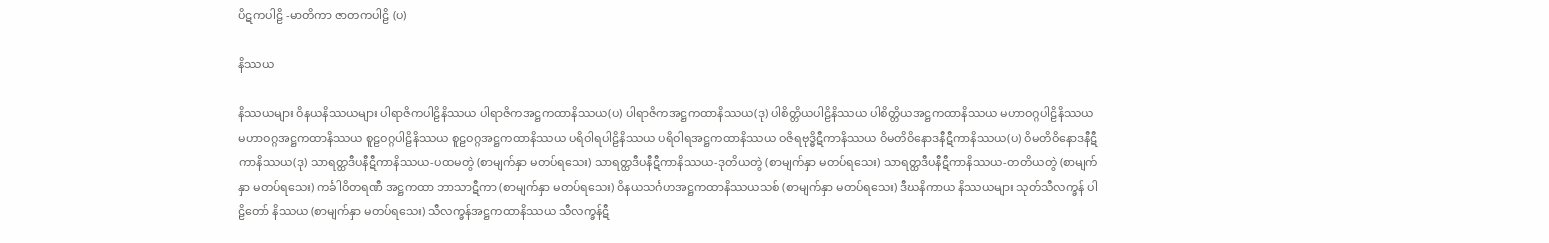ပိဋကပါဠိ -မာတိကာ ဇာတကပါဠိ (ပ)

နိဿယ

နိဿယများ ဝိနယနိဿယများ ပါရာဇိကပါဠိနိဿယ ပါရာဇိကအဋ္ဌကထာနိဿယ(ပ) ပါရာဇိကအဋ္ဌကထာနိဿယ(ဒု) ပါစိတ္တိယပါဠိနိဿယ ပါစိတ္တိယအဋ္ဌကထာနိဿယ မဟာဝဂ္ဂပါဠိနိဿယ မဟာဝဂ္ဂအဋ္ဌကထာနိဿယ စူဠဝဂ္ဂပါဠိနိဿယ စူဠဝဂ္ဂအဋ္ဌကထာနိဿယ ပရိဝါရပါဠိနိဿယ ပရိဝါရအဋ္ဌကထာနိဿယ ဝဇိရဗုဒ္ဓိဋီကာနိဿယ ဝိမတိဝိနောဒနီဋီကာနိဿယ(ပ) ဝိမတိဝိနောဒနီဋီကာနိဿယ(ဒု) သာရတ္ထဒီပနီဋီကာနိဿယ-ပထမတွဲ (စာမျက်နှာ မတပ်ရသေး) သာရတ္ထဒီပနီဋီကာနိဿယ-ဒုတိယတွဲ (စာမျက်နှာ မတပ်ရသေး) သာရတ္ထဒီပနီဋီကာနိဿယ-တတိယတွဲ (စာမျက်နှာ မတပ်ရသေး) ကင်္ခါဝိတရဏီ အဋ္ဌကထာ ဘာသာဋီကာ (စာမျက်နှာ မတပ်ရသေး) ဝိနယသင်္ဂဟအဋ္ဌကထာနိဿယသစ် (စာမျက်နှာ မတပ်ရသေး) ဒီဃနိကာယ နိဿယများ သုတ်သီလက္ခန် ပါဠိတော် နိဿယ (စာမျက်နှာ မတပ်ရသေး) သီလက္ခန်အဋ္ဌကထာနိဿယ သီလက္ခန်ဋီ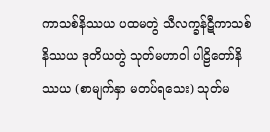ကာသစ်နိဿယ ပထမတွဲ သီလက္ခန်ဋီကာသစ်နိဿယ ဒုတိယတွဲ သုတ်မဟာဝါ ပါဠိတော်နိဿယ (စာမျက်နှာ မတပ်ရသေး) သုတ်မ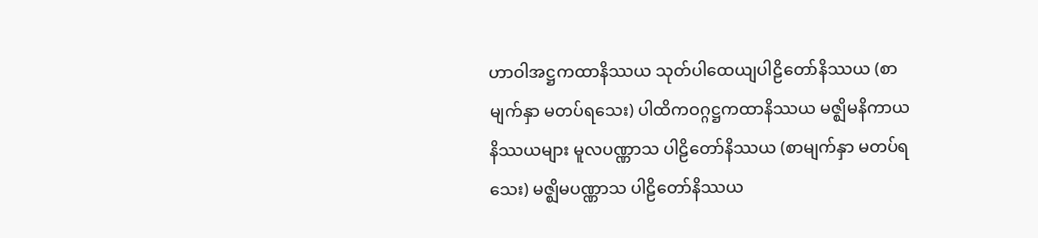ဟာဝါအဋ္ဌကထာနိဿယ သုတ်ပါထေယျပါဠိတော်နိဿယ (စာမျက်နှာ မတပ်ရသေး) ပါထိကဝဂ္ဂဋ္ဌကထာနိဿယ မဇ္ဈိမနိကာယ နိဿယများ မူလပဏ္ဏာသ ပါဠိတော်နိဿယ (စာမျက်နှာ မတပ်ရသေး) မဇ္ဈိမပဏ္ဏာသ ပါဠိတော်နိဿယ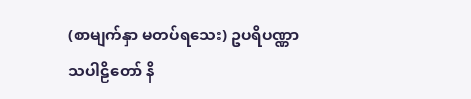(စာမျက်နှာ မတပ်ရသေး) ဥပရိပဏ္ဏာသပါဠိတော် နိ